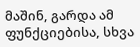მაშინ, გარდა ამ ფუნქციებისა, სხვა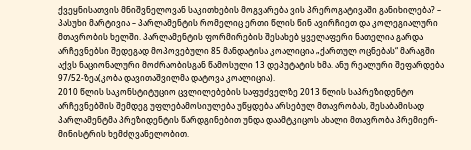ქვეყნისათვის მნიშვნელოვან საკითხების მოგვარება ვის პრეროგატივაში განიხილება? – პასუხი მარტივია – პარლამენტის რომელიც ერთი წლის წინ ავირჩიეთ და კოლეგიალური მთავრობის ხელში. პარლამენტის ფორმირების შესახებ ყველაფერი ნათელია გარდა არჩევნებსი შედეგად მოპოვებული 85 მანდატისა კოალიცია „ქართულ ოცნებას“ მარაგში აქვს ნაციონალური მოძრაობისგან წამოსული 13 დეპუტატის ხმა. ანუ რეალური შეფარდება 97/52-ზეა(კობა დავითაშვილმა დატოვა კოალიცია).
2010 წლის საკონსტიტუციო ცვლილებების საფუძველზე 2013 წლის საპრეზიდენტო არჩევნებშის შემდეგ უფლებამოსიულება უწყდება არსებულ მთავრობას, შესაბამისად პარლამენტმა პრეზიდენტის წარდგინებით უნდა დაამტკიცოს ახალი მთავრობა პრემიერ-მინისტრის ხემძღვანელობით.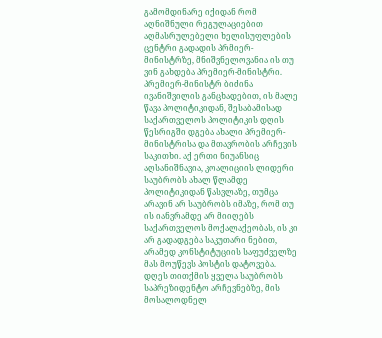გამომდინარე იქიდან რომ აღნიშნული რეგულაციებით აღმასრულებელი ხელისუფლების ცენტრი გადადის პრმიერ-მინისტრზე, მნიშვნელოვანია ის თუ ვინ გახდება პრემიერ-მინისტრი. პრემიერ-მინისტრ ბიძინა ივანიშვილის განცხადებით, ის მალე წავა პოლიტიკიდან, შესაბამისად საქართველოს პოლიტიკის დღის წესრიგში დგება ახალი პრემიერ-მინისტრისა და მთავრობის არჩევის საკითხი. აქ ერთი ნიუანსიც აღსანიშნავია, კოალიციის ლიდერი საუბრობს ახალ წლამდე პოლიტიკიდან წასვლაზე, თუმცა არავინ არ საუბრობს იმაზე, რომ თუ ის იანვრამდე არ მიიღებს საქართველოს მოქალაქეობას, ის კი არ გადადგება საკუთარი ნებით, არამედ კონსტიტუციის საფუძველზე მას მოუწევს პოსტის დატოვება.
დღეს თითქმის ყველა საუბრობს საპრეზიდენტო არჩევნებზე, მის მოსალოდნელ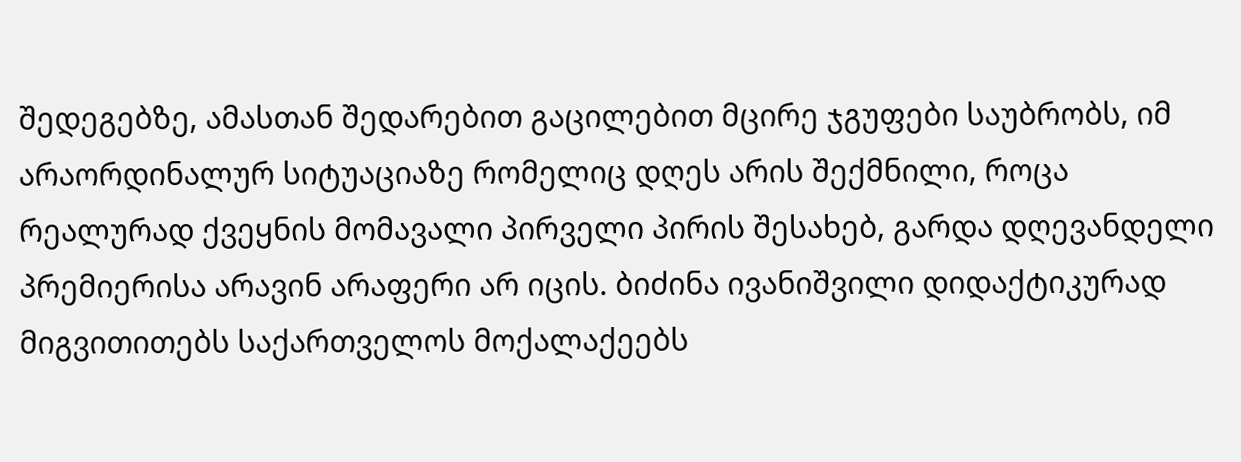შედეგებზე, ამასთან შედარებით გაცილებით მცირე ჯგუფები საუბრობს, იმ არაორდინალურ სიტუაციაზე რომელიც დღეს არის შექმნილი, როცა რეალურად ქვეყნის მომავალი პირველი პირის შესახებ, გარდა დღევანდელი პრემიერისა არავინ არაფერი არ იცის. ბიძინა ივანიშვილი დიდაქტიკურად მიგვითითებს საქართველოს მოქალაქეებს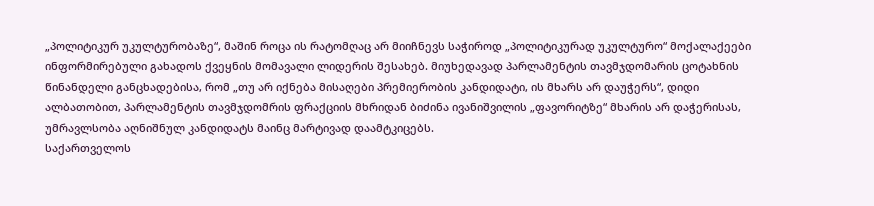„პოლიტიკურ უკულტურობაზე“, მაშინ როცა ის რატომღაც არ მიიჩნევს საჭიროდ „პოლიტიკურად უკულტურო“ მოქალაქეები ინფორმირებული გახადოს ქვეყნის მომავალი ლიდერის შესახებ. მიუხედავად პარლამენტის თავმჯდომარის ცოტახნის წინანდელი განცხადებისა, რომ „თუ არ იქნება მისაღები პრემიერობის კანდიდატი, ის მხარს არ დაუჭერს“, დიდი ალბათობით, პარლამენტის თავმჯდომრის ფრაქციის მხრიდან ბიძინა ივანიშვილის „ფავორიტზე“ მხარის არ დაჭერისას, უმრავლსობა აღნიშნულ კანდიდატს მაინც მარტივად დაამტკიცებს.
საქართველოს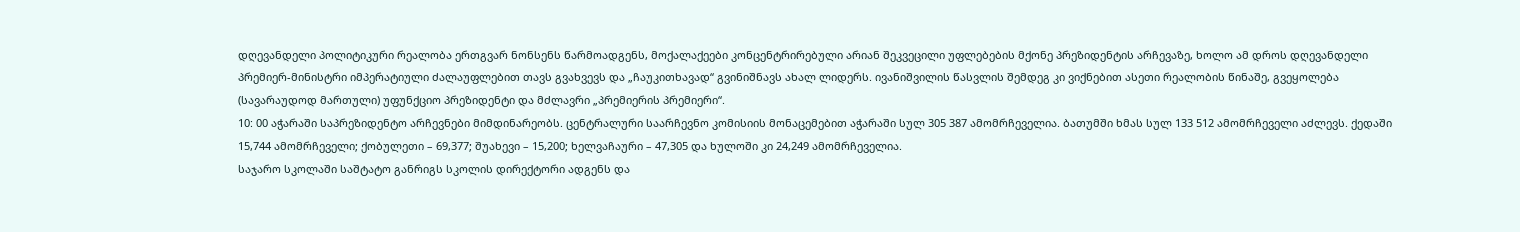დღევანდელი პოლიტიკური რეალობა ერთგვარ ნონსენს წარმოადგენს, მოქალაქეები კონცენტრირებული არიან შეკვეცილი უფლებების მქონე პრეზიდენტის არჩევაზე, ხოლო ამ დროს დღევანდელი პრემიერ-მინისტრი იმპერატიული ძალაუფლებით თავს გვახვევს და „ჩაუკითხავად“ გვინიშნავს ახალ ლიდერს. ივანიშვილის წასვლის შემდეგ კი ვიქნებით ასეთი რეალობის წინაშე, გვეყოლება (სავარაუდოდ მართული) უფუნქციო პრეზიდენტი და მძლავრი „პრემიერის პრემიერი“.
10: 00 აჭარაში საპრეზიდენტო არჩევნები მიმდინარეობს. ცენტრალური საარჩევნო კომისიის მონაცემებით აჭარაში სულ 305 387 ამომრჩეველია. ბათუმში ხმას სულ 133 512 ამომრჩეველი აძლევს. ქედაში 15,744 ამომრჩეველი; ქობულეთი – 69,377; შუახევი – 15,200; ხელვაჩაური – 47,305 და ხულოში კი 24,249 ამომრჩეველია.
საჯარო სკოლაში საშტატო განრიგს სკოლის დირექტორი ადგენს და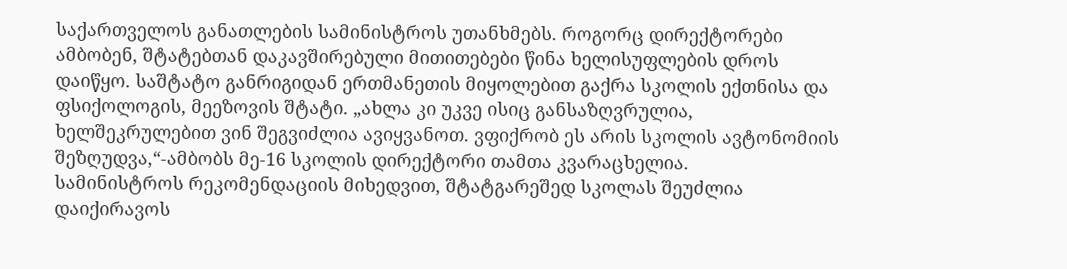საქართველოს განათლების სამინისტროს უთანხმებს. როგორც დირექტორები ამბობენ, შტატებთან დაკავშირებული მითითებები წინა ხელისუფლების დროს დაიწყო. საშტატო განრიგიდან ერთმანეთის მიყოლებით გაქრა სკოლის ექთნისა და ფსიქოლოგის, მეეზოვის შტატი. „ახლა კი უკვე ისიც განსაზღვრულია, ხელშეკრულებით ვინ შეგვიძლია ავიყვანოთ. ვფიქრობ ეს არის სკოლის ავტონომიის შეზღუდვა,“-ამბობს მე-16 სკოლის დირექტორი თამთა კვარაცხელია.
სამინისტროს რეკომენდაციის მიხედვით, შტატგარეშედ სკოლას შეუძლია დაიქირავოს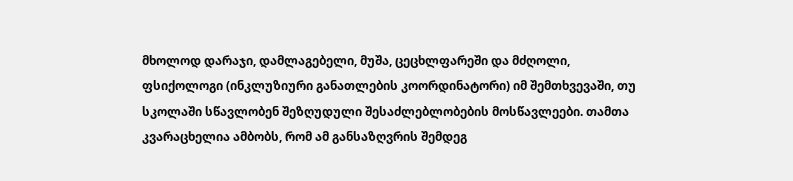მხოლოდ დარაჯი, დამლაგებელი, მუშა, ცეცხლფარეში და მძღოლი, ფსიქოლოგი (ინკლუზიური განათლების კოორდინატორი) იმ შემთხვევაში, თუ სკოლაში სწავლობენ შეზღუდული შესაძლებლობების მოსწავლეები. თამთა კვარაცხელია ამბობს, რომ ამ განსაზღვრის შემდეგ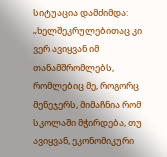სიტუაცია დამძიმდა: „ხელშეკრულებითაც კი ვერ ავიყვან იმ თანამშრომლებს, რომლებიც მე, როგორც მენეჯერს, მიმაჩნია რომ სკოლაში მჭირდება, თუ ავიყვან, ეკონომიკური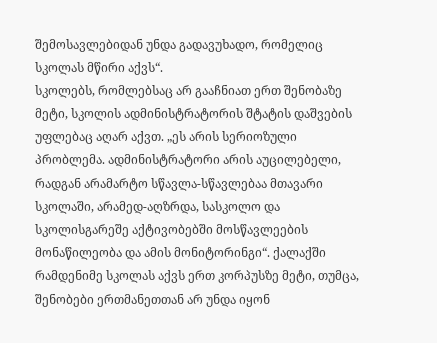შემოსავლებიდან უნდა გადავუხადო, რომელიც სკოლას მწირი აქვს“.
სკოლებს, რომლებსაც არ გააჩნიათ ერთ შენობაზე მეტი, სკოლის ადმინისტრატორის შტატის დაშვების უფლებაც აღარ აქვთ. „ეს არის სერიოზული პრობლემა. ადმინისტრატორი არის აუცილებელი, რადგან არამარტო სწავლა-სწავლებაა მთავარი სკოლაში, არამედ-აღზრდა, სასკოლო და სკოლისგარეშე აქტივობებში მოსწავლეების მონაწილეობა და ამის მონიტორინგი“. ქალაქში რამდენიმე სკოლას აქვს ერთ კორპუსზე მეტი, თუმცა, შენობები ერთმანეთთან არ უნდა იყონ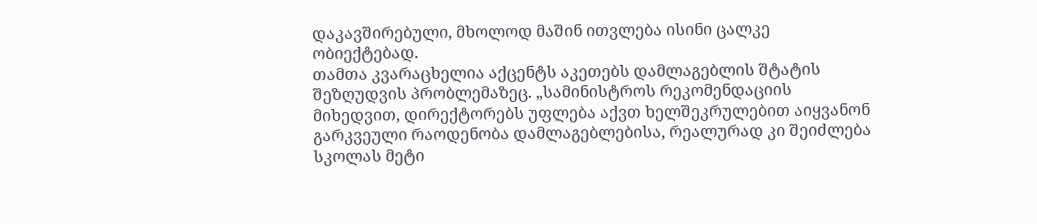დაკავშირებული, მხოლოდ მაშინ ითვლება ისინი ცალკე ობიექტებად.
თამთა კვარაცხელია აქცენტს აკეთებს დამლაგებლის შტატის შეზღუდვის პრობლემაზეც. „სამინისტროს რეკომენდაციის მიხედვით, დირექტორებს უფლება აქვთ ხელშეკრულებით აიყვანონ გარკვეული რაოდენობა დამლაგებლებისა, რეალურად კი შეიძლება სკოლას მეტი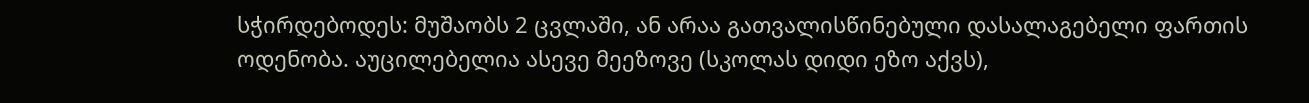სჭირდებოდეს: მუშაობს 2 ცვლაში, ან არაა გათვალისწინებული დასალაგებელი ფართის ოდენობა. აუცილებელია ასევე მეეზოვე (სკოლას დიდი ეზო აქვს),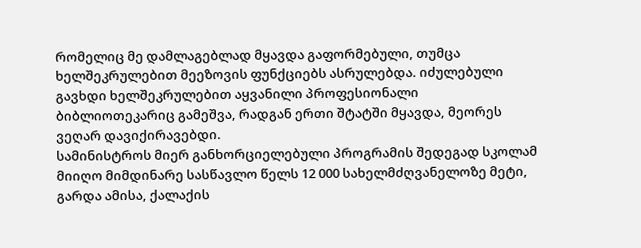რომელიც მე დამლაგებლად მყავდა გაფორმებული, თუმცა ხელშეკრულებით მეეზოვის ფუნქციებს ასრულებდა. იძულებული გავხდი ხელშეკრულებით აყვანილი პროფესიონალი ბიბლიოთეკარიც გამეშვა, რადგან ერთი შტატში მყავდა, მეორეს ვეღარ დავიქირავებდი.
სამინისტროს მიერ განხორციელებული პროგრამის შედეგად სკოლამ მიიღო მიმდინარე სასწავლო წელს 12 000 სახელმძღვანელოზე მეტი, გარდა ამისა, ქალაქის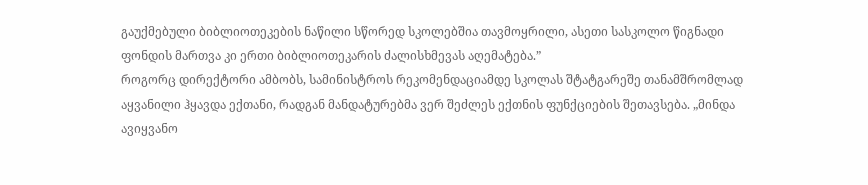გაუქმებული ბიბლიოთეკების ნაწილი სწორედ სკოლებშია თავმოყრილი, ასეთი სასკოლო წიგნადი ფონდის მართვა კი ერთი ბიბლიოთეკარის ძალისხმევას აღემატება.”
როგორც დირექტორი ამბობს, სამინისტროს რეკომენდაციამდე სკოლას შტატგარეშე თანამშრომლად აყვანილი ჰყავდა ექთანი, რადგან მანდატურებმა ვერ შეძლეს ექთნის ფუნქციების შეთავსება. „მინდა ავიყვანო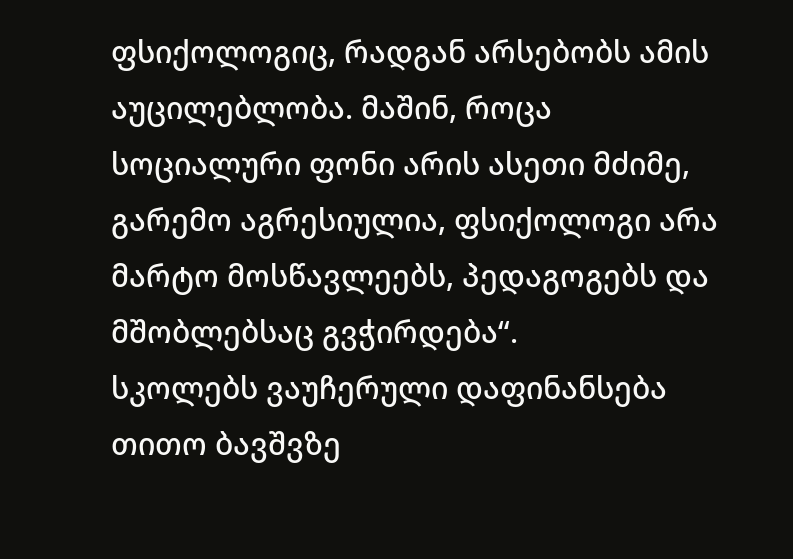ფსიქოლოგიც, რადგან არსებობს ამის აუცილებლობა. მაშინ, როცა სოციალური ფონი არის ასეთი მძიმე, გარემო აგრესიულია, ფსიქოლოგი არა მარტო მოსწავლეებს, პედაგოგებს და მშობლებსაც გვჭირდება“.
სკოლებს ვაუჩერული დაფინანსება თითო ბავშვზე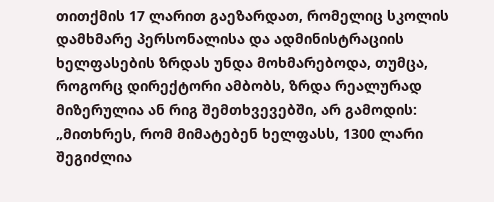თითქმის 17 ლარით გაეზარდათ, რომელიც სკოლის დამხმარე პერსონალისა და ადმინისტრაციის ხელფასების ზრდას უნდა მოხმარებოდა, თუმცა, როგორც დირექტორი ამბობს, ზრდა რეალურად მიზერულია ან რიგ შემთხვევებში, არ გამოდის: „მითხრეს, რომ მიმატებენ ხელფასს, 1300 ლარი შეგიძლია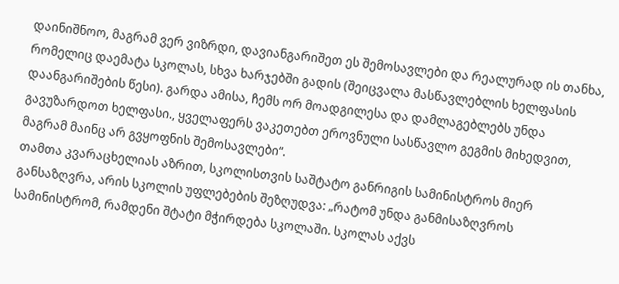დაინიშნოო, მაგრამ ვერ ვიზრდი, დავიანგარიშეთ ეს შემოსავლები და რეალურად ის თანხა, რომელიც დაემატა სკოლას, სხვა ხარჯებში გადის (შეიცვალა მასწავლებლის ხელფასის დაანგარიშების წესი). გარდა ამისა, ჩემს ორ მოადგილესა და დამლაგებლებს უნდა გავუზარდოთ ხელფასი., ყველაფერს ვაკეთებთ ეროვნული სასწავლო გეგმის მიხედვით, მაგრამ მაინც არ გვყოფნის შემოსავლები“.
თამთა კვარაცხელიას აზრით, სკოლისთვის საშტატო განრიგის სამინისტროს მიერ განსაზღვრა, არის სკოლის უფლებების შეზღუდვა: „რატომ უნდა განმისაზღვროს სამინისტრომ, რამდენი შტატი მჭირდება სკოლაში. სკოლას აქვს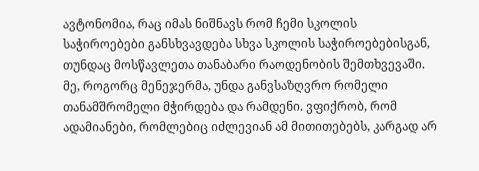ავტონომია, რაც იმას ნიშნავს რომ ჩემი სკოლის საჭიროებები განსხვავდება სხვა სკოლის საჭიროებებისგან, თუნდაც მოსწავლეთა თანაბარი რაოდენობის შემთხვევაში. მე, როგორც მენეჯერმა, უნდა განვსაზღვრო რომელი თანამშრომელი მჭირდება და რამდენი. ვფიქრობ, რომ ადამიანები, რომლებიც იძლევიან ამ მითითებებს, კარგად არ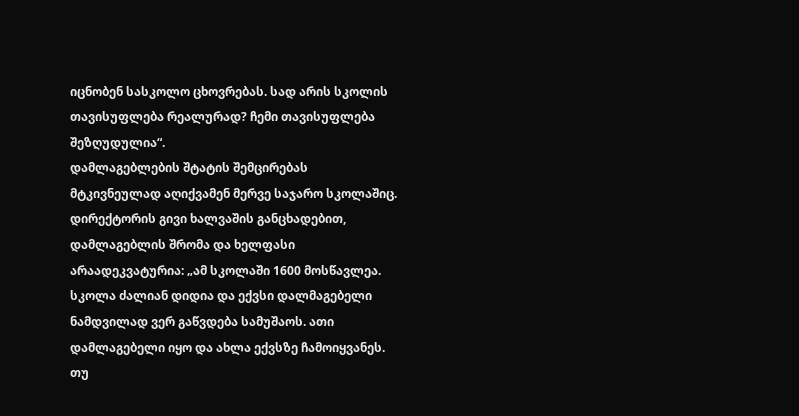იცნობენ სასკოლო ცხოვრებას. სად არის სკოლის თავისუფლება რეალურად? ჩემი თავისუფლება შეზღუდულია“.
დამლაგებლების შტატის შემცირებას მტკივნეულად აღიქვამენ მერვე საჯარო სკოლაშიც. დირექტორის გივი ხალვაშის განცხადებით, დამლაგებლის შრომა და ხელფასი არაადეკვატურია: „ამ სკოლაში 1600 მოსწავლეა. სკოლა ძალიან დიდია და ექვსი დალმაგებელი ნამდვილად ვერ გაწვდება სამუშაოს. ათი დამლაგებელი იყო და ახლა ექვსზე ჩამოიყვანეს. თუ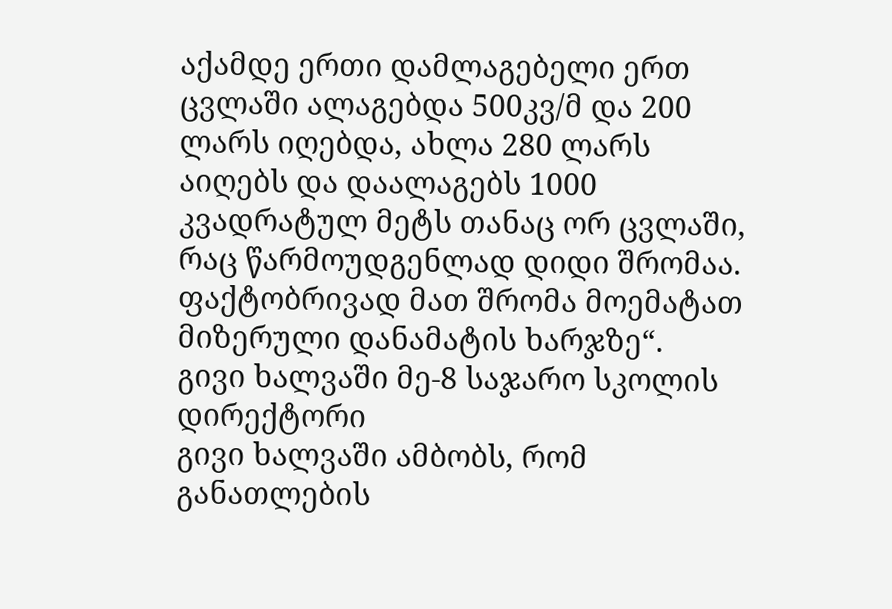აქამდე ერთი დამლაგებელი ერთ ცვლაში ალაგებდა 500კვ/მ და 200 ლარს იღებდა, ახლა 280 ლარს აიღებს და დაალაგებს 1000 კვადრატულ მეტს თანაც ორ ცვლაში, რაც წარმოუდგენლად დიდი შრომაა. ფაქტობრივად მათ შრომა მოემატათ მიზერული დანამატის ხარჯზე“.
გივი ხალვაში მე-8 საჯარო სკოლის დირექტორი
გივი ხალვაში ამბობს, რომ განათლების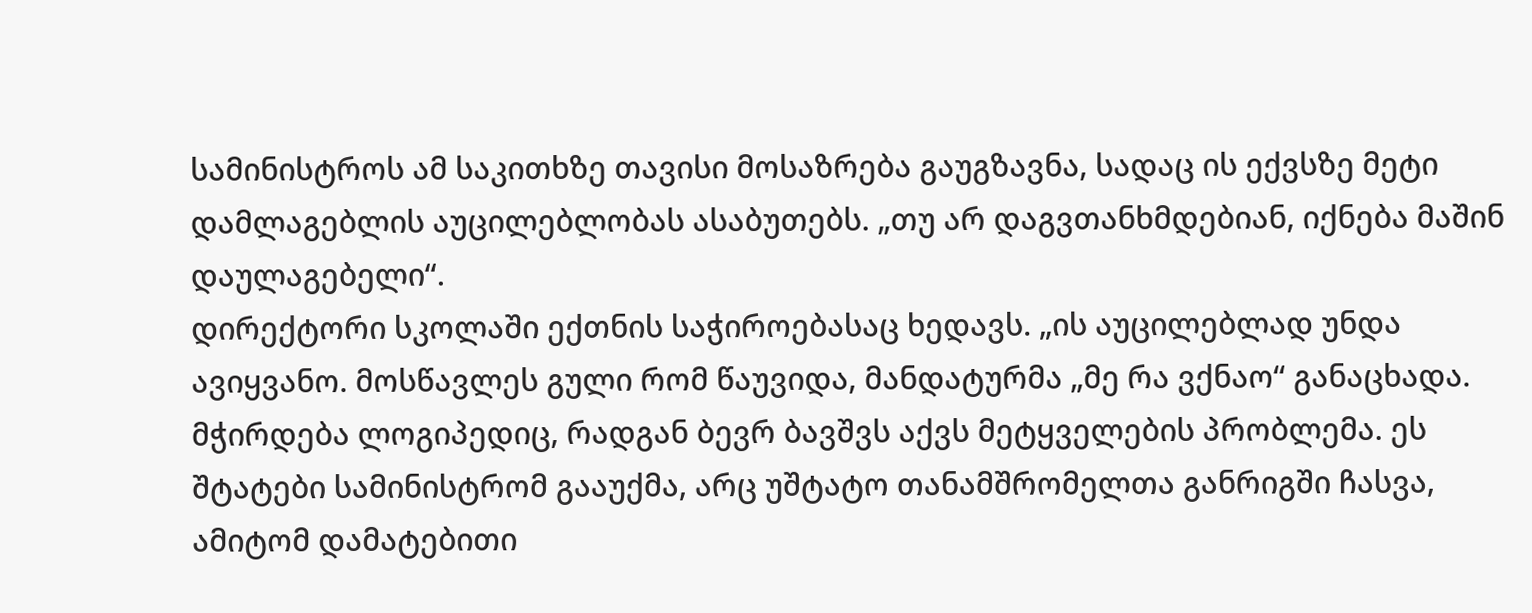სამინისტროს ამ საკითხზე თავისი მოსაზრება გაუგზავნა, სადაც ის ექვსზე მეტი დამლაგებლის აუცილებლობას ასაბუთებს. „თუ არ დაგვთანხმდებიან, იქნება მაშინ დაულაგებელი“.
დირექტორი სკოლაში ექთნის საჭიროებასაც ხედავს. „ის აუცილებლად უნდა ავიყვანო. მოსწავლეს გული რომ წაუვიდა, მანდატურმა „მე რა ვქნაო“ განაცხადა. მჭირდება ლოგიპედიც, რადგან ბევრ ბავშვს აქვს მეტყველების პრობლემა. ეს შტატები სამინისტრომ გააუქმა, არც უშტატო თანამშრომელთა განრიგში ჩასვა, ამიტომ დამატებითი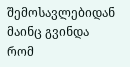შემოსავლებიდან მაინც გვინდა რომ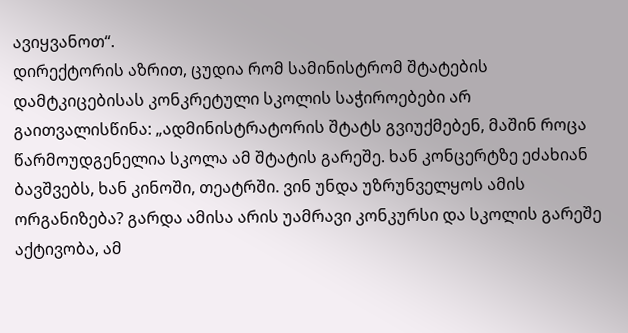ავიყვანოთ“.
დირექტორის აზრით, ცუდია რომ სამინისტრომ შტატების დამტკიცებისას კონკრეტული სკოლის საჭიროებები არ გაითვალისწინა: „ადმინისტრატორის შტატს გვიუქმებენ, მაშინ როცა წარმოუდგენელია სკოლა ამ შტატის გარეშე. ხან კონცერტზე ეძახიან ბავშვებს, ხან კინოში, თეატრში. ვინ უნდა უზრუნველყოს ამის ორგანიზება? გარდა ამისა არის უამრავი კონკურსი და სკოლის გარეშე აქტივობა, ამ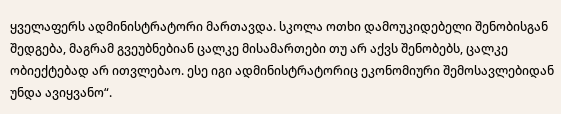ყველაფერს ადმინისტრატორი მართავდა. სკოლა ოთხი დამოუკიდებელი შენობისგან შედგება, მაგრამ გვეუბნებიან ცალკე მისამართები თუ არ აქვს შენობებს, ცალკე ობიექტებად არ ითვლებაო. ესე იგი ადმინისტრატორიც ეკონომიური შემოსავლებიდან უნდა ავიყვანო“.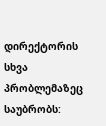დირექტორის სხვა პრობლემაზეც საუბრობს: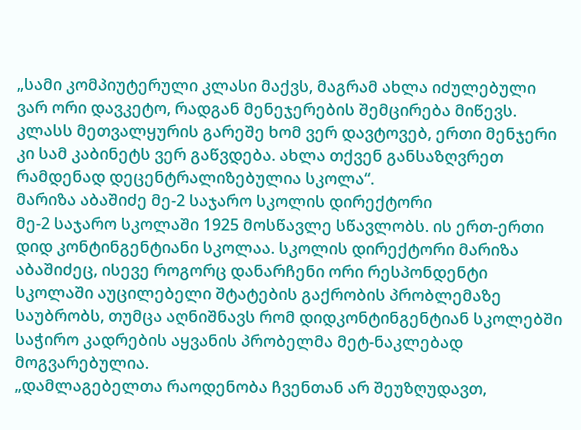„სამი კომპიუტერული კლასი მაქვს, მაგრამ ახლა იძულებული ვარ ორი დავკეტო, რადგან მენეჯერების შემცირება მიწევს. კლასს მეთვალყურის გარეშე ხომ ვერ დავტოვებ, ერთი მენჯერი კი სამ კაბინეტს ვერ გაწვდება. ახლა თქვენ განსაზღვრეთ რამდენად დეცენტრალიზებულია სკოლა“.
მარიზა აბაშიძე მე-2 საჯარო სკოლის დირექტორი
მე-2 საჯარო სკოლაში 1925 მოსწავლე სწავლობს. ის ერთ-ერთი დიდ კონტინგენტიანი სკოლაა. სკოლის დირექტორი მარიზა აბაშიძეც, ისევე როგორც დანარჩენი ორი რესპონდენტი სკოლაში აუცილებელი შტატების გაქრობის პრობლემაზე საუბრობს, თუმცა აღნიშნავს რომ დიდკონტინგენტიან სკოლებში საჭირო კადრების აყვანის პრობელმა მეტ-ნაკლებად მოგვარებულია.
„დამლაგებელთა რაოდენობა ჩვენთან არ შეუზღუდავთ,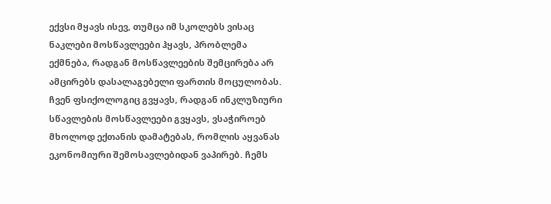ექვსი მყავს ისევ, თუმცა იმ სკოლებს ვისაც ნაკლები მოსწავლეები ჰყავს, პრობლემა ექმნება, რადგან მოსწავლეების შემცირება არ ამცირებს დასალაგებელი ფართის მოცულობას. ჩვენ ფსიქოლოგიც გვყავს, რადგან ინკლუზიური სწავლების მოსწავლეები გვყავს, ვსაჭიროებ მხოლოდ ექთანის დამატებას, რომლის აყვანას ეკონომიური შემოსავლებიდან ვაპირებ. ჩემს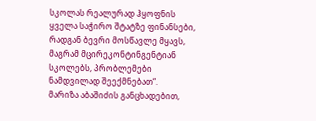სკოლას რეალურად ჰყოფნის ყველა საჭირო შტატზე ფინანსები, რადგან ბევრი მოსწავლე მყავს, მაგრამ მცირეკონტინგენტიან სკოლებს, პრობლემები ნამდვილად შეექმნებათ“.
მარიზა აბაშიძის განცხადებით,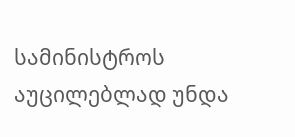სამინისტროს აუცილებლად უნდა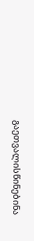გაეთვალისწინებინა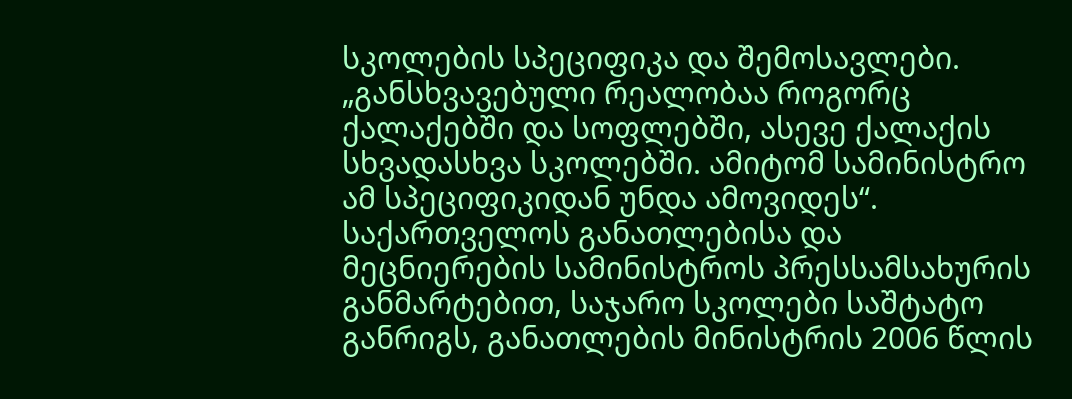სკოლების სპეციფიკა და შემოსავლები. „განსხვავებული რეალობაა როგორც ქალაქებში და სოფლებში, ასევე ქალაქის სხვადასხვა სკოლებში. ამიტომ სამინისტრო ამ სპეციფიკიდან უნდა ამოვიდეს“.
საქართველოს განათლებისა და მეცნიერების სამინისტროს პრესსამსახურის განმარტებით, საჯარო სკოლები საშტატო განრიგს, განათლების მინისტრის 2006 წლის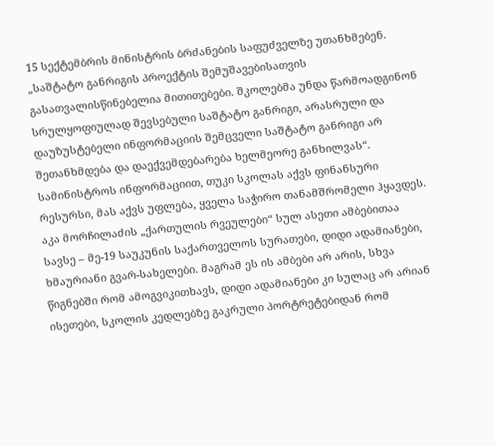15 სექტემბრის მინისტრის ბრძანების საფუძველზე უთანხმებენ. „საშტატო განრიგის პროექტის შემუშავებისათვის გასათვალისწინებელია მითითებები. შკოლებმა უნდა წარმოადგინონ სრულყოფიულად შევსებული საშტატო განრიგი, არასრული და დაუზუსტებელი ინფორმაციის შემცველი საშტატო განრიგი არ შეთანხმდება და დაექვემდებარება ხელმეორე განხილვას“.
სამინისტროს ინფორმაციით, თუკი სკოლას აქვს ფინანსური რესურსი, მას აქვს უფლება, ყველა საჭირო თანამშრომელი ჰყავდეს.
აკა მორჩილაძის „ქართულის რვეულები“ სულ ასეთი ამბებითაა სავსე – მე-19 საუკუნის საქართველოს სურათები, დიდი ადამიანები, ხმაურიანი გვარ-სახელები. მაგრამ ეს ის ამბები არ არის, სხვა წიგნებში რომ ამოგვიკითხავს, დიდი ადამიანები კი სულაც არ არიან ისეთები, სკოლის კედლებზე გაკრული პორტრეტებიდან რომ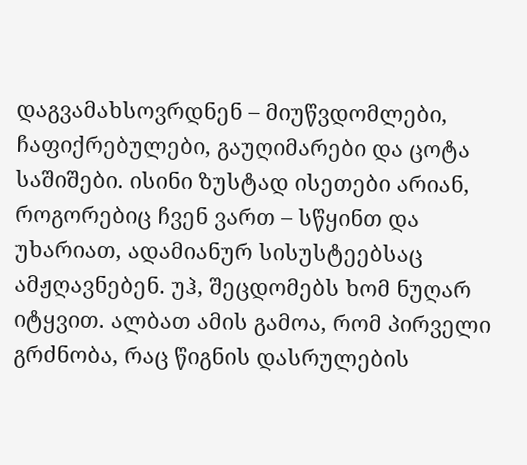დაგვამახსოვრდნენ – მიუწვდომლები, ჩაფიქრებულები, გაუღიმარები და ცოტა საშიშები. ისინი ზუსტად ისეთები არიან, როგორებიც ჩვენ ვართ – სწყინთ და უხარიათ, ადამიანურ სისუსტეებსაც ამჟღავნებენ. უჰ, შეცდომებს ხომ ნუღარ იტყვით. ალბათ ამის გამოა, რომ პირველი გრძნობა, რაც წიგნის დასრულების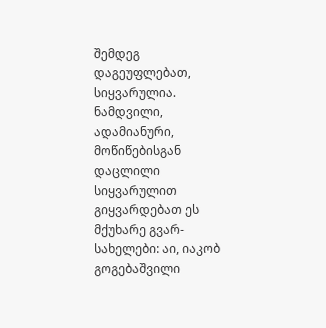შემდეგ დაგეუფლებათ, სიყვარულია. ნამდვილი, ადამიანური, მოწიწებისგან დაცლილი სიყვარულით გიყვარდებათ ეს მქუხარე გვარ-სახელები: აი, იაკობ გოგებაშვილი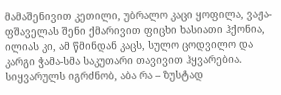მამაშენივით კეთილი, უბრალო კაცი ყოფილა, ვაჟა-ფშაველას შენი ქმარივით ფიცხი ხასიათი ჰქონია, ილიას კი, ამ წმინდან კაცს, სულო ცოდვილო და კარგი ჭამა-სმა საკუთარი თავივით ჰყვარებია. სიყვარულს იგრძნობ, აბა რა – ზუსტად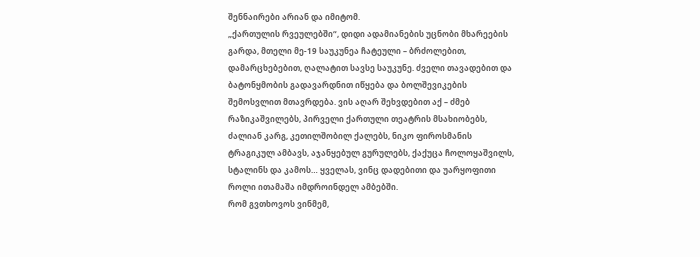შენნაირები არიან და იმიტომ.
„ქართულის რვეულებში“, დიდი ადამიანების უცნობი მხარეების გარდა, მთელი მე-19 საუკუნეა ჩატეული – ბრძოლებით, დამარცხებებით, ღალატით სავსე საუკუნე. ძველი თავადებით და ბატონყმობის გადავარდნით იწყება და ბოლშევიკების შემოსვლით მთავრდება. ვის აღარ შეხვდებით აქ – ძმებ რაზიკაშვილებს, პირველი ქართული თეატრის მსახიობებს, ძალიან კარგ, კეთილშობილ ქალებს, ნიკო ფიროსმანის ტრაგიკულ ამბავს, აჯანყებულ გურულებს, ქაქუცა ჩოლოყაშვილს, სტალინს და კამოს… ყველას, ვინც დადებითი და უარყოფითი როლი ითამაშა იმდროინდელ ამბებში.
რომ გვთხოვოს ვინმემ,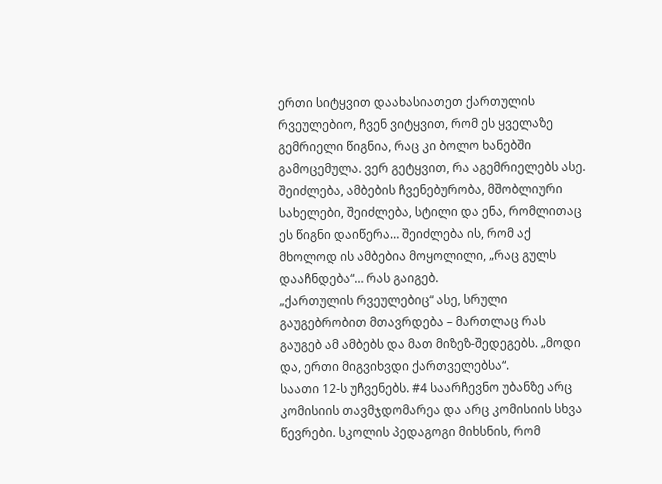ერთი სიტყვით დაახასიათეთ ქართულის რვეულებიო, ჩვენ ვიტყვით, რომ ეს ყველაზე გემრიელი წიგნია, რაც კი ბოლო ხანებში გამოცემულა. ვერ გეტყვით, რა აგემრიელებს ასე. შეიძლება, ამბების ჩვენებურობა, მშობლიური სახელები, შეიძლება, სტილი და ენა, რომლითაც ეს წიგნი დაიწერა… შეიძლება ის, რომ აქ მხოლოდ ის ამბებია მოყოლილი, „რაც გულს დააჩნდება“… რას გაიგებ.
„ქართულის რვეულებიც“ ასე, სრული გაუგებრობით მთავრდება – მართლაც რას გაუგებ ამ ამბებს და მათ მიზეზ-შედეგებს. „მოდი და, ერთი მიგვიხვდი ქართველებსა“.
საათი 12-ს უჩვენებს. #4 საარჩევნო უბანზე არც კომისიის თავმჯდომარეა და არც კომისიის სხვა წევრები. სკოლის პედაგოგი მიხსნის, რომ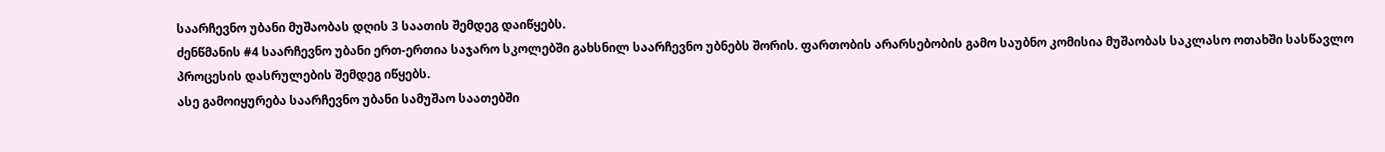საარჩევნო უბანი მუშაობას დღის 3 საათის შემდეგ დაიწყებს.
ძენწმანის #4 საარჩევნო უბანი ერთ-ერთია საჯარო სკოლებში გახსნილ საარჩევნო უბნებს შორის. ფართობის არარსებობის გამო საუბნო კომისია მუშაობას საკლასო ოთახში სასწავლო პროცესის დასრულების შემდეგ იწყებს.
ასე გამოიყურება საარჩევნო უბანი სამუშაო საათებში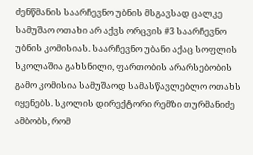ძენწმანის საარჩევნო უბნის მსგავსად ცალკე სამუშაო ოთახი არ აქვს ორცვის #3 საარჩევნო უბნის კომისიას. საარჩევნო უბანი აქაც სოფლის სკოლაშია გახსნილი, ფართობის არარსებობის გამო კომისია სამუშაოდ სამასწავლებლო ოთახს იყენებს. სკოლის დირექტორი რემზი თურმანიძე ამბობს, რომ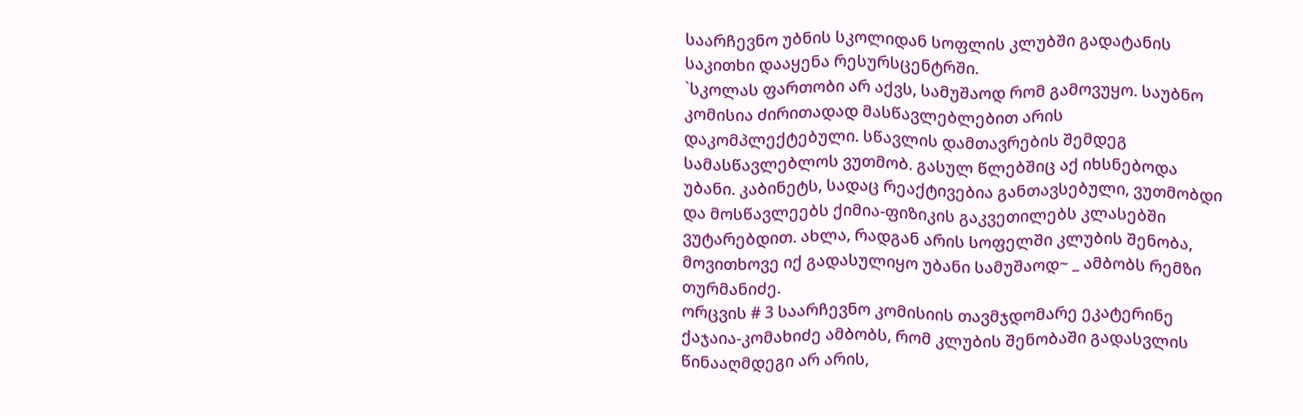საარჩევნო უბნის სკოლიდან სოფლის კლუბში გადატანის საკითხი დააყენა რესურსცენტრში.
`სკოლას ფართობი არ აქვს, სამუშაოდ რომ გამოვუყო. საუბნო კომისია ძირითადად მასწავლებლებით არის დაკომპლექტებული. სწავლის დამთავრების შემდეგ სამასწავლებლოს ვუთმობ. გასულ წლებშიც აქ იხსნებოდა უბანი. კაბინეტს, სადაც რეაქტივებია განთავსებული, ვუთმობდი და მოსწავლეებს ქიმია-ფიზიკის გაკვეთილებს კლასებში ვუტარებდით. ახლა, რადგან არის სოფელში კლუბის შენობა, მოვითხოვე იქ გადასულიყო უბანი სამუშაოდ~ _ ამბობს რემზი თურმანიძე.
ორცვის # 3 საარჩევნო კომისიის თავმჯდომარე ეკატერინე ქაჯაია-კომახიძე ამბობს, რომ კლუბის შენობაში გადასვლის წინააღმდეგი არ არის,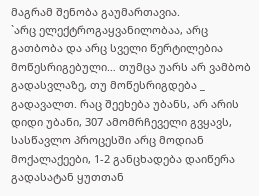მაგრამ შენობა გაუმართავია.
`არც ელექტროგაყვანილობაა, არც გათბობა და არც სველი წერტილებია მოწესრიგებული… თუმცა უარს არ ვამბობ გადასვლაზე, თუ მოწესრიგდება _ გადავალთ. რაც შეეხება უბანს, არ არის დიდი უბანი, 307 ამომრჩეველი გვყავს, სასწავლო პროცესში არც მოდიან მოქალაქეები, 1-2 განცხადება დაიწერა გადასატან ყუთთან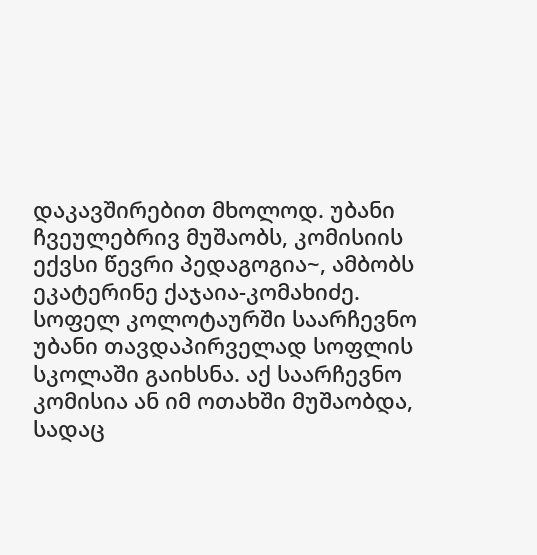დაკავშირებით მხოლოდ. უბანი ჩვეულებრივ მუშაობს, კომისიის ექვსი წევრი პედაგოგია~, ამბობს ეკატერინე ქაჯაია-კომახიძე.
სოფელ კოლოტაურში საარჩევნო უბანი თავდაპირველად სოფლის სკოლაში გაიხსნა. აქ საარჩევნო კომისია ან იმ ოთახში მუშაობდა, სადაც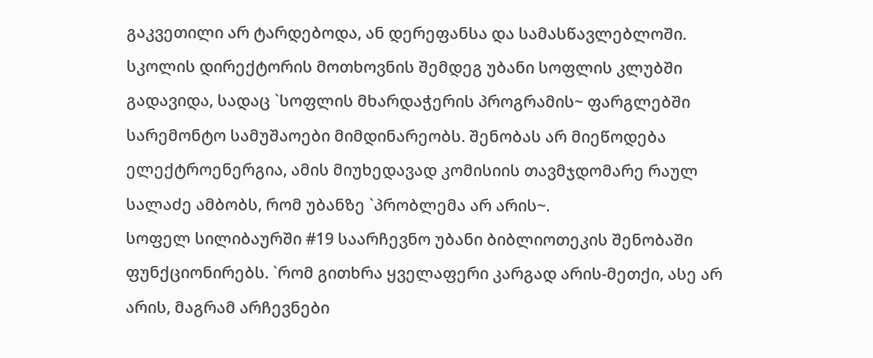გაკვეთილი არ ტარდებოდა, ან დერეფანსა და სამასწავლებლოში. სკოლის დირექტორის მოთხოვნის შემდეგ უბანი სოფლის კლუბში გადავიდა, სადაც `სოფლის მხარდაჭერის პროგრამის~ ფარგლებში სარემონტო სამუშაოები მიმდინარეობს. შენობას არ მიეწოდება ელექტროენერგია, ამის მიუხედავად კომისიის თავმჯდომარე რაულ სალაძე ამბობს, რომ უბანზე `პრობლემა არ არის~.
სოფელ სილიბაურში #19 საარჩევნო უბანი ბიბლიოთეკის შენობაში ფუნქციონირებს. `რომ გითხრა ყველაფერი კარგად არის-მეთქი, ასე არ არის, მაგრამ არჩევნები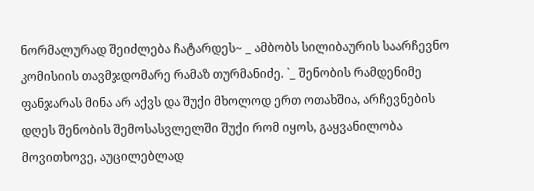ნორმალურად შეიძლება ჩატარდეს~ _ ამბობს სილიბაურის საარჩევნო კომისიის თავმჯდომარე რამაზ თურმანიძე. `_ შენობის რამდენიმე ფანჯარას მინა არ აქვს და შუქი მხოლოდ ერთ ოთახშია, არჩევნების დღეს შენობის შემოსასვლელში შუქი რომ იყოს, გაყვანილობა მოვითხოვე, აუცილებლად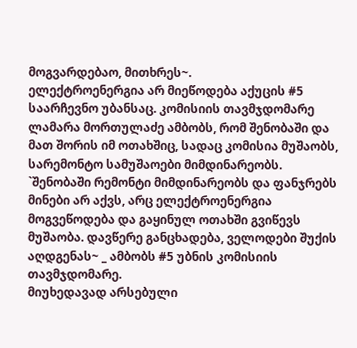მოგვარდებაო, მითხრეს~.
ელექტროენერგია არ მიეწოდება აქუცის #5 საარჩევნო უბანსაც. კომისიის თავმჯდომარე ლამარა მორთულაძე ამბობს, რომ შენობაში და მათ შორის იმ ოთახშიც, სადაც კომისია მუშაობს, სარემონტო სამუშაოები მიმდინარეობს.
`შენობაში რემონტი მიმდინარეობს და ფანჯრებს მინები არ აქვს, არც ელექტროენერგია მოგვეწოდება და გაყინულ ოთახში გვიწევს მუშაობა. დავწერე განცხადება, ველოდები შუქის აღდგენას~ _ ამბობს #5 უბნის კომისიის თავმჯდომარე.
მიუხედავად არსებული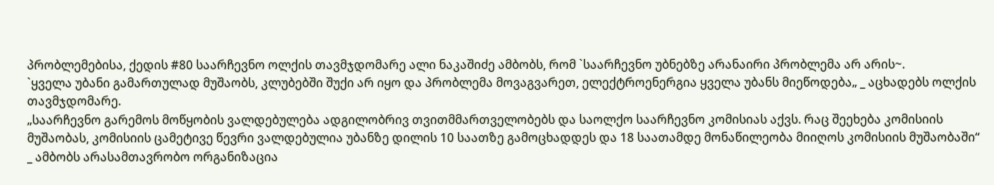პრობლემებისა, ქედის #80 საარჩევნო ოლქის თავმჯდომარე ალი ნაკაშიძე ამბობს, რომ `საარჩევნო უბნებზე არანაირი პრობლემა არ არის~.
`ყველა უბანი გამართულად მუშაობს, კლუბებში შუქი არ იყო და პრობლემა მოვაგვარეთ, ელექტროენერგია ყველა უბანს მიეწოდება„ _ აცხადებს ოლქის თავმჯდომარე.
„საარჩევნო გარემოს მოწყობის ვალდებულება ადგილობრივ თვითმმართველობებს და საოლქო საარჩევნო კომისიას აქვს. რაც შეეხება კომისიის მუშაობას, კომისიის ცამეტივე წევრი ვალდებულია უბანზე დილის 10 საათზე გამოცხადდეს და 18 საათამდე მონაწილეობა მიიღოს კომისიის მუშაობაში“ _ ამბობს არასამთავრობო ორგანიზაცია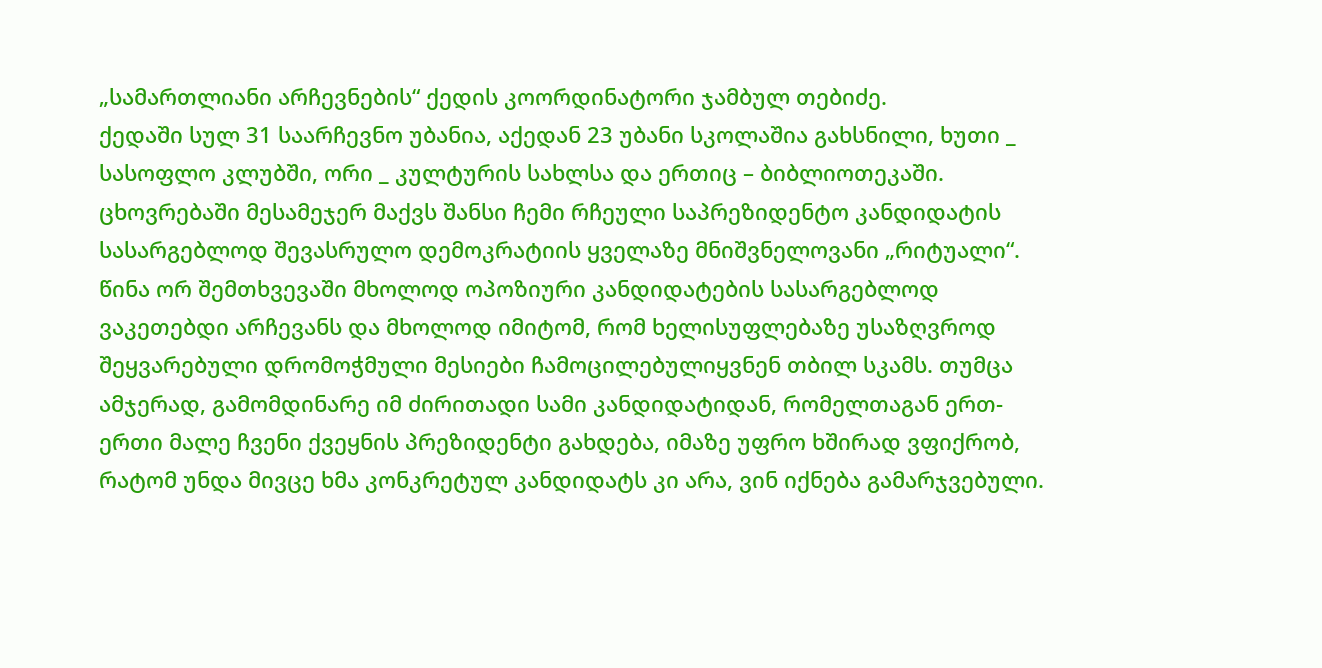„სამართლიანი არჩევნების“ ქედის კოორდინატორი ჯამბულ თებიძე.
ქედაში სულ 31 საარჩევნო უბანია, აქედან 23 უბანი სკოლაშია გახსნილი, ხუთი _ სასოფლო კლუბში, ორი _ კულტურის სახლსა და ერთიც – ბიბლიოთეკაში.
ცხოვრებაში მესამეჯერ მაქვს შანსი ჩემი რჩეული საპრეზიდენტო კანდიდატის სასარგებლოდ შევასრულო დემოკრატიის ყველაზე მნიშვნელოვანი „რიტუალი“. წინა ორ შემთხვევაში მხოლოდ ოპოზიური კანდიდატების სასარგებლოდ ვაკეთებდი არჩევანს და მხოლოდ იმიტომ, რომ ხელისუფლებაზე უსაზღვროდ შეყვარებული დრომოჭმული მესიები ჩამოცილებულიყვნენ თბილ სკამს. თუმცა ამჯერად, გამომდინარე იმ ძირითადი სამი კანდიდატიდან, რომელთაგან ერთ-ერთი მალე ჩვენი ქვეყნის პრეზიდენტი გახდება, იმაზე უფრო ხშირად ვფიქრობ, რატომ უნდა მივცე ხმა კონკრეტულ კანდიდატს კი არა, ვინ იქნება გამარჯვებული.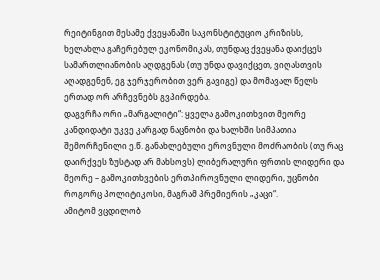რეიტინგით მესამე ქვეყანაში საკონსტიტუციო კრიზისს, ხელახლა გაჩერებულ ეკონომიკას, თუნდაც ქვეყანა დაიქცეს სამართლიანობის აღდგენას (თუ უნდა დავიქცეთ, ვიღასთვის აღადგენენ, ეგ ჯერჯერობით ვერ გავიგე) და მომავალ წელს ერთად ორ არჩევნებს გვპირდება.
დაგვრჩა ორი „მარგალიტი“: ყველა გამოკითხვით მეორე კანდიდატი უკვე კარგად ნაცნობი და ხალხში სიმპათია შემორჩენილი ე.წ. განახლებული ეროვნული მოძრაობის (თუ რაც დაირქვეს ზუსტად არ მახსოვს) ლიბერალური ფრთის ლიდერი და მეორე – გამოკითხვების ერთპიროვნული ლიდერი, უცნობი როგორც პოლიტიკოსი, მაგრამ პრემიერის „კაცი“.
ამიტომ ვცდილობ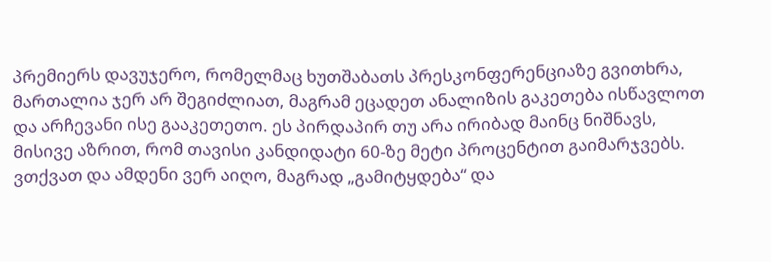პრემიერს დავუჯერო, რომელმაც ხუთშაბათს პრესკონფერენციაზე გვითხრა, მართალია ჯერ არ შეგიძლიათ, მაგრამ ეცადეთ ანალიზის გაკეთება ისწავლოთ და არჩევანი ისე გააკეთეთო. ეს პირდაპირ თუ არა ირიბად მაინც ნიშნავს, მისივე აზრით, რომ თავისი კანდიდატი 60-ზე მეტი პროცენტით გაიმარჯვებს. ვთქვათ და ამდენი ვერ აიღო, მაგრად „გამიტყდება“ და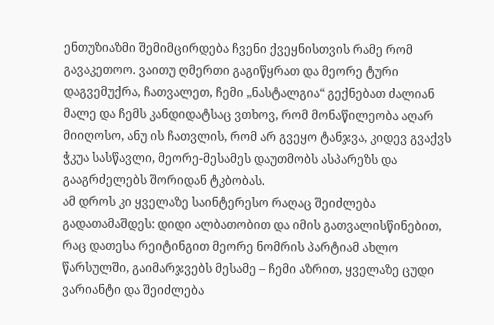ენთუზიაზმი შემიმცირდება ჩვენი ქვეყნისთვის რამე რომ გავაკეთოო. ვაითუ ღმერთი გაგიწყრათ და მეორე ტური დაგვემუქრა, ჩათვალეთ, ჩემი „ნასტალგია“ გექნებათ ძალიან მალე და ჩემს კანდიდატსაც ვთხოვ, რომ მონაწილეობა აღარ მიიღოსო, ანუ ის ჩათვლის, რომ არ გვეყო ტანჯვა, კიდევ გვაქვს ჭკუა სასწავლი, მეორე-მესამეს დაუთმობს ასპარეზს და გააგრძელებს შორიდან ტკბობას.
ამ დროს კი ყველაზე საინტერესო რაღაც შეიძლება გადათამაშდეს: დიდი ალბათობით და იმის გათვალისწინებით, რაც დათესა რეიტინგით მეორე ნომრის პარტიამ ახლო წარსულში, გაიმარჯვებს მესამე – ჩემი აზრით, ყველაზე ცუდი ვარიანტი და შეიძლება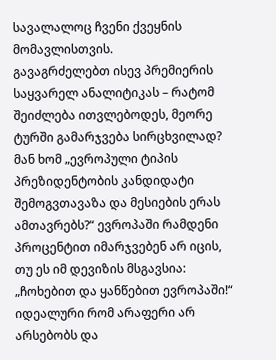სავალალოც ჩვენი ქვეყნის მომავლისთვის.
გავაგრძელებთ ისევ პრემიერის საყვარელ ანალიტიკას – რატომ შეიძლება ითვლებოდეს, მეორე ტურში გამარჯვება სირცხვილად? მან ხომ „ევროპული ტიპის პრეზიდენტობის კანდიდატი შემოგვთავაზა და მესიების ერას ამთავრებს?“ ევროპაში რამდენი პროცენტით იმარჯვებენ არ იცის, თუ ეს იმ დევიზის მსგავსია: „ჩოხებით და ყანწებით ევროპაში!“
იდეალური რომ არაფერი არ არსებობს და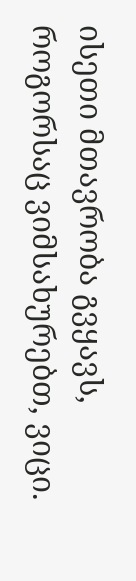ისეთი მთავრობა გვყავს, როგორსაც ვიმსახურებთ, ვიცი.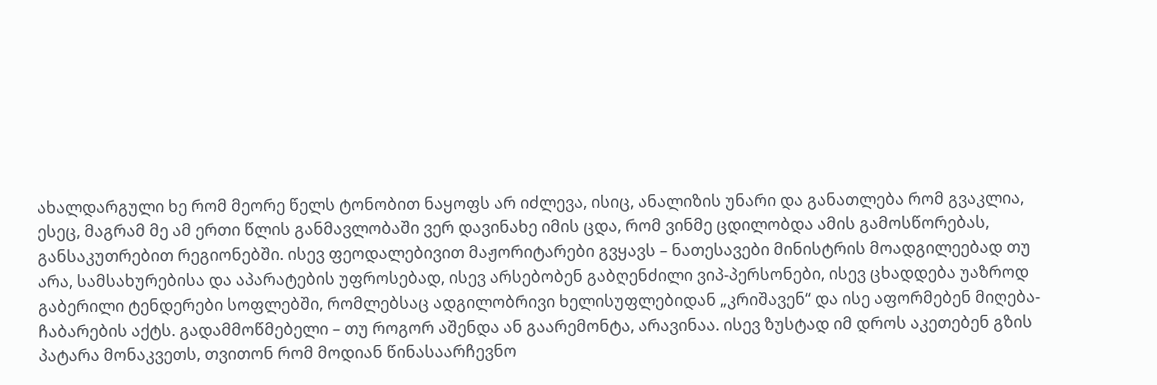ახალდარგული ხე რომ მეორე წელს ტონობით ნაყოფს არ იძლევა, ისიც, ანალიზის უნარი და განათლება რომ გვაკლია, ესეც, მაგრამ მე ამ ერთი წლის განმავლობაში ვერ დავინახე იმის ცდა, რომ ვინმე ცდილობდა ამის გამოსწორებას, განსაკუთრებით რეგიონებში. ისევ ფეოდალებივით მაჟორიტარები გვყავს – ნათესავები მინისტრის მოადგილეებად თუ არა, სამსახურებისა და აპარატების უფროსებად, ისევ არსებობენ გაბღენძილი ვიპ-პერსონები, ისევ ცხადდება უაზროდ გაბერილი ტენდერები სოფლებში, რომლებსაც ადგილობრივი ხელისუფლებიდან „კრიშავენ“ და ისე აფორმებენ მიღება-ჩაბარების აქტს. გადამმოწმებელი – თუ როგორ აშენდა ან გაარემონტა, არავინაა. ისევ ზუსტად იმ დროს აკეთებენ გზის პატარა მონაკვეთს, თვითონ რომ მოდიან წინასაარჩევნო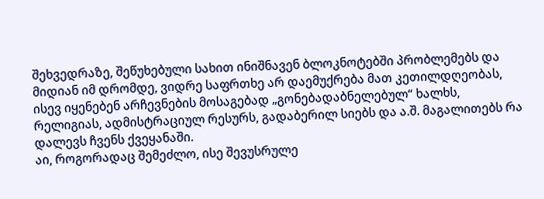შეხვედრაზე, შეწუხებული სახით ინიშნავენ ბლოკნოტებში პრობლემებს და მიდიან იმ დრომდე, ვიდრე საფრთხე არ დაემუქრება მათ კეთილდღეობას, ისევ იყენებენ არჩევნების მოსაგებად „გონებადაბნელებულ“ ხალხს, რელიგიას, ადმისტრაციულ რესურს, გადაბერილ სიებს და ა.შ. მაგალითებს რა დალევს ჩვენს ქვეყანაში.
აი, როგორადაც შემეძლო, ისე შევუსრულე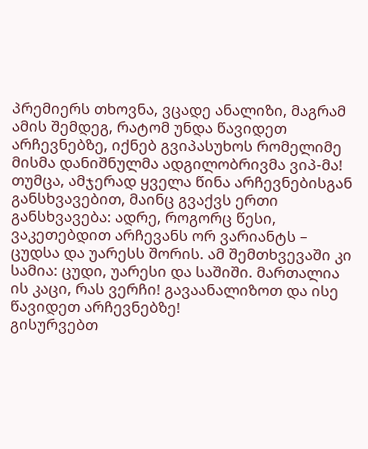პრემიერს თხოვნა, ვცადე ანალიზი, მაგრამ ამის შემდეგ, რატომ უნდა წავიდეთ არჩევნებზე, იქნებ გვიპასუხოს რომელიმე მისმა დანიშნულმა ადგილობრივმა ვიპ-მა!
თუმცა, ამჯერად ყველა წინა არჩევნებისგან განსხვავებით, მაინც გვაქვს ერთი განსხვავება: ადრე, როგორც წესი, ვაკეთებდით არჩევანს ორ ვარიანტს – ცუდსა და უარესს შორის. ამ შემთხვევაში კი სამია: ცუდი, უარესი და საშიში. მართალია ის კაცი, რას ვერჩი! გავაანალიზოთ და ისე წავიდეთ არჩევნებზე!
გისურვებთ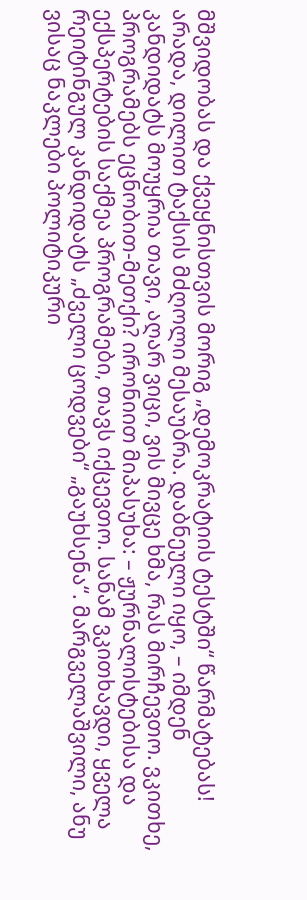მშვიდობას და ქვეყნისთვის მორიგ „დემოკრატიის ტესტში“ წარმატებას!
არადა, დილით ტაქსის მძღოლი მესაუბრა. დაბნეული იყო, – იმდენ კანდიდატს მოუყრია თავი, აღარ ვიცი, ვის მივცე ხმა, რას მირჩევთო. ვკითხე, პროგრამებს ეცნობით-მეთქი? ირონიით მიპასუხა: – ჟურნალისტებისა და ექსპერტების საქმეა პროგრამები, თავს იქცევთო. სანამ ვკითხავდი, ყველა რეიტინგულ კანდიდატს „ძველი ცოდვები“ „გაუხსენა“. მარგველაშვილი, ანუ ვისაც ნაკლები პოლიტიკური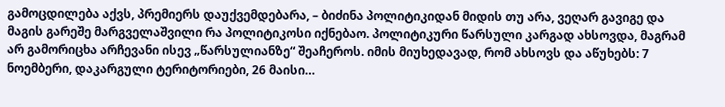გამოცდილება აქვს, პრემიერს დაუქვემდებარა, – ბიძინა პოლიტიკიდან მიდის თუ არა, ვეღარ გავიგე და მაგის გარეშე მარგველაშვილი რა პოლიტიკოსი იქნებაო. პოლიტიკური წარსული კარგად ახსოვდა, მაგრამ არ გამორიცხა არჩევანი ისევ „წარსულიანზე“ შეაჩეროს. იმის მიუხედავად, რომ ახსოვს და აწუხებს: 7 ნოემბერი, დაკარგული ტერიტორიები, 26 მაისი…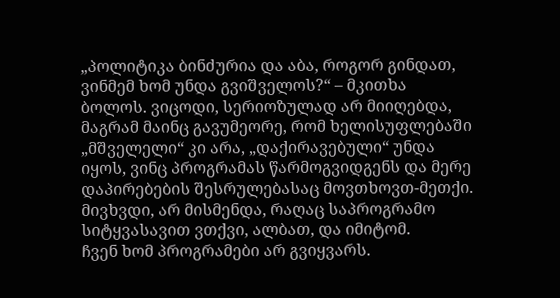„პოლიტიკა ბინძურია და აბა, როგორ გინდათ, ვინმემ ხომ უნდა გვიშველოს?“ – მკითხა ბოლოს. ვიცოდი, სერიოზულად არ მიიღებდა, მაგრამ მაინც გავუმეორე, რომ ხელისუფლებაში „მშველელი“ კი არა, „დაქირავებული“ უნდა იყოს, ვინც პროგრამას წარმოგვიდგენს და მერე დაპირებების შესრულებასაც მოვთხოვთ-მეთქი. მივხვდი, არ მისმენდა, რაღაც საპროგრამო სიტყვასავით ვთქვი, ალბათ, და იმიტომ.
ჩვენ ხომ პროგრამები არ გვიყვარს.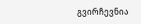გვირჩევნია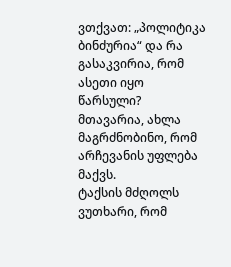ვთქვათ: „პოლიტიკა ბინძურია“ და რა გასაკვირია, რომ ასეთი იყო წარსული? მთავარია, ახლა მაგრძნობინო, რომ არჩევანის უფლება მაქვს.
ტაქსის მძღოლს ვუთხარი, რომ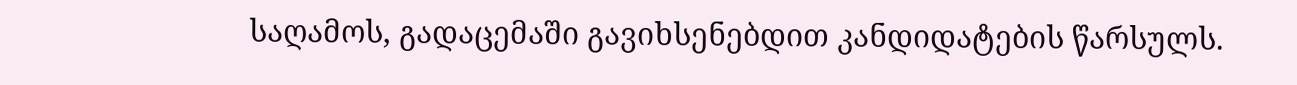საღამოს, გადაცემაში გავიხსენებდით კანდიდატების წარსულს.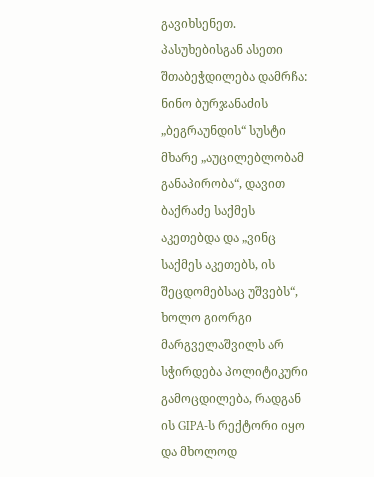გავიხსენეთ. პასუხებისგან ასეთი შთაბეჭდილება დამრჩა: ნინო ბურჯანაძის „ბეგრაუნდის“ სუსტი მხარე „აუცილებლობამ განაპირობა“, დავით ბაქრაძე საქმეს აკეთებდა და „ვინც საქმეს აკეთებს, ის შეცდომებსაც უშვებს“, ხოლო გიორგი მარგველაშვილს არ სჭირდება პოლიტიკური გამოცდილება, რადგან ის GIPA-ს რექტორი იყო და მხოლოდ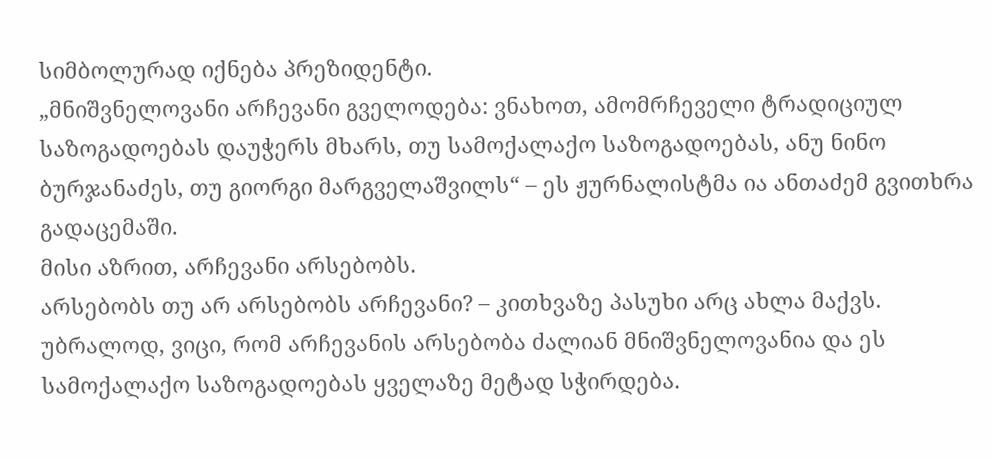სიმბოლურად იქნება პრეზიდენტი.
„მნიშვნელოვანი არჩევანი გველოდება: ვნახოთ, ამომრჩეველი ტრადიციულ საზოგადოებას დაუჭერს მხარს, თუ სამოქალაქო საზოგადოებას, ანუ ნინო ბურჯანაძეს, თუ გიორგი მარგველაშვილს“ – ეს ჟურნალისტმა ია ანთაძემ გვითხრა გადაცემაში.
მისი აზრით, არჩევანი არსებობს.
არსებობს თუ არ არსებობს არჩევანი? – კითხვაზე პასუხი არც ახლა მაქვს. უბრალოდ, ვიცი, რომ არჩევანის არსებობა ძალიან მნიშვნელოვანია და ეს სამოქალაქო საზოგადოებას ყველაზე მეტად სჭირდება.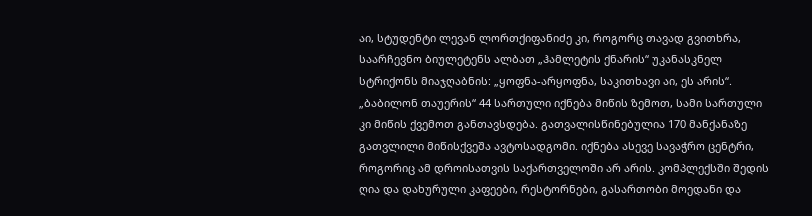აი, სტუდენტი ლევან ლორთქიფანიძე კი, როგორც თავად გვითხრა, საარჩევნო ბიულეტენს ალბათ „ჰამლეტის ქნარის“ უკანასკნელ სტრიქონს მიაჯღაბნის: „ყოფნა-არყოფნა, საკითხავი აი, ეს არის“.
„ბაბილონ თაუერის“ 44 სართული იქნება მიწის ზემოთ, სამი სართული კი მიწის ქვემოთ განთავსდება. გათვალისწინებულია 170 მანქანაზე გათვლილი მიწისქვეშა ავტოსადგომი. იქნება ასევე სავაჭრო ცენტრი, როგორიც ამ დროისათვის საქართველოში არ არის. კომპლექსში შედის ღია და დახურული კაფეები, რესტორნები, გასართობი მოედანი და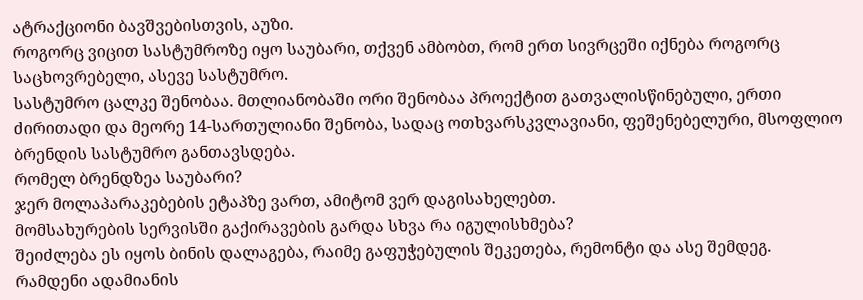ატრაქციონი ბავშვებისთვის, აუზი.
როგორც ვიცით სასტუმროზე იყო საუბარი, თქვენ ამბობთ, რომ ერთ სივრცეში იქნება როგორც საცხოვრებელი, ასევე სასტუმრო.
სასტუმრო ცალკე შენობაა. მთლიანობაში ორი შენობაა პროექტით გათვალისწინებული, ერთი ძირითადი და მეორე 14-სართულიანი შენობა, სადაც ოთხვარსკვლავიანი, ფეშენებელური, მსოფლიო ბრენდის სასტუმრო განთავსდება.
რომელ ბრენდზეა საუბარი?
ჯერ მოლაპარაკებების ეტაპზე ვართ, ამიტომ ვერ დაგისახელებთ.
მომსახურების სერვისში გაქირავების გარდა სხვა რა იგულისხმება?
შეიძლება ეს იყოს ბინის დალაგება, რაიმე გაფუჭებულის შეკეთება, რემონტი და ასე შემდეგ.
რამდენი ადამიანის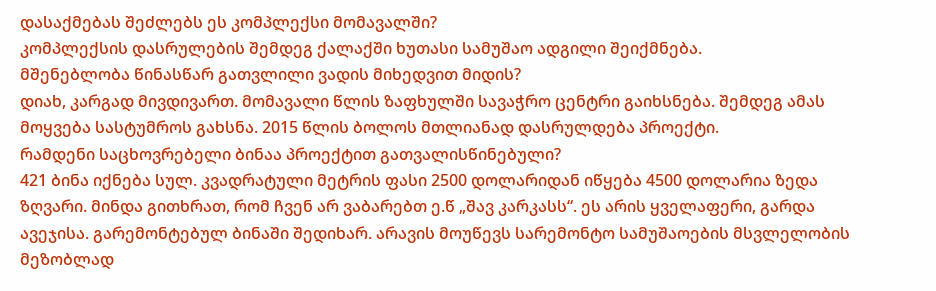დასაქმებას შეძლებს ეს კომპლექსი მომავალში?
კომპლექსის დასრულების შემდეგ ქალაქში ხუთასი სამუშაო ადგილი შეიქმნება.
მშენებლობა წინასწარ გათვლილი ვადის მიხედვით მიდის?
დიახ, კარგად მივდივართ. მომავალი წლის ზაფხულში სავაჭრო ცენტრი გაიხსნება. შემდეგ ამას მოყვება სასტუმროს გახსნა. 2015 წლის ბოლოს მთლიანად დასრულდება პროექტი.
რამდენი საცხოვრებელი ბინაა პროექტით გათვალისწინებული?
421 ბინა იქნება სულ. კვადრატული მეტრის ფასი 2500 დოლარიდან იწყება 4500 დოლარია ზედა ზღვარი. მინდა გითხრათ, რომ ჩვენ არ ვაბარებთ ე.წ „შავ კარკასს“. ეს არის ყველაფერი, გარდა ავეჯისა. გარემონტებულ ბინაში შედიხარ. არავის მოუწევს სარემონტო სამუშაოების მსვლელობის მეზობლად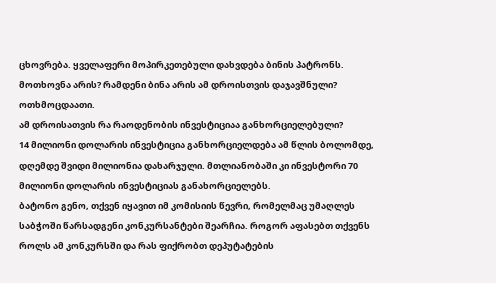ცხოვრება. ყველაფერი მოპირკეთებული დახვდება ბინის პატრონს.
მოთხოვნა არის? რამდენი ბინა არის ამ დროისთვის დაჯავშნული?
ოთხმოცდაათი.
ამ დროისათვის რა რაოდენობის ინვესტიციაა განხორციელებული?
14 მილიონი დოლარის ინვესტიცია განხორციელდება ამ წლის ბოლომდე, დღემდე შვიდი მილიონია დახარჯული. მთლიანობაში კი ინვესტორი 70 მილიონი დოლარის ინვესტიციას განახორციელებს.
ბატონო გენო, თქვენ იყავით იმ კომისიის წევრი, რომელმაც უმაღლეს საბჭოში წარსადგენი კონკურსანტები შეარჩია. როგორ აფასებთ თქვენს როლს ამ კონკურსში და რას ფიქრობთ დეპუტატების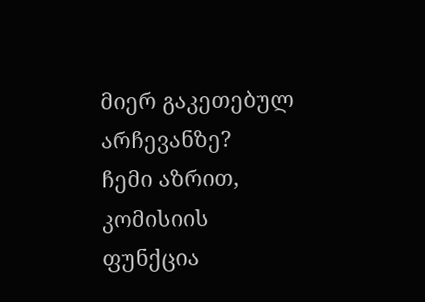მიერ გაკეთებულ არჩევანზე?
ჩემი აზრით, კომისიის ფუნქცია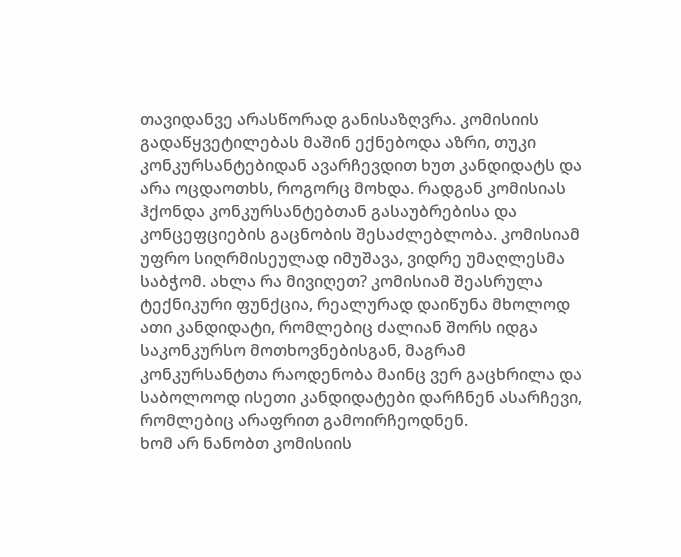თავიდანვე არასწორად განისაზღვრა. კომისიის გადაწყვეტილებას მაშინ ექნებოდა აზრი, თუკი კონკურსანტებიდან ავარჩევდით ხუთ კანდიდატს და არა ოცდაოთხს, როგორც მოხდა. რადგან კომისიას ჰქონდა კონკურსანტებთან გასაუბრებისა და კონცეფციების გაცნობის შესაძლებლობა. კომისიამ უფრო სიღრმისეულად იმუშავა, ვიდრე უმაღლესმა საბჭომ. ახლა რა მივიღეთ? კომისიამ შეასრულა ტექნიკური ფუნქცია, რეალურად დაიწუნა მხოლოდ ათი კანდიდატი, რომლებიც ძალიან შორს იდგა საკონკურსო მოთხოვნებისგან, მაგრამ კონკურსანტთა რაოდენობა მაინც ვერ გაცხრილა და საბოლოოდ ისეთი კანდიდატები დარჩნენ ასარჩევი, რომლებიც არაფრით გამოირჩეოდნენ.
ხომ არ ნანობთ კომისიის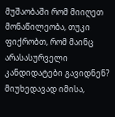მუშაობაში რომ მიიღეთ მონაწილეობა, თუკი ფიქრობთ, რომ მაინც არასასურველი კანდიდატები გავიდნენ?
მიუხედავად იმისა,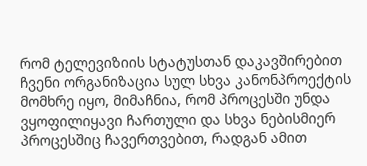რომ ტელევიზიის სტატუსთან დაკავშირებით ჩვენი ორგანიზაცია სულ სხვა კანონპროექტის მომხრე იყო, მიმაჩნია, რომ პროცესში უნდა ვყოფილიყავი ჩართული და სხვა ნებისმიერ პროცესშიც ჩავერთვებით, რადგან ამით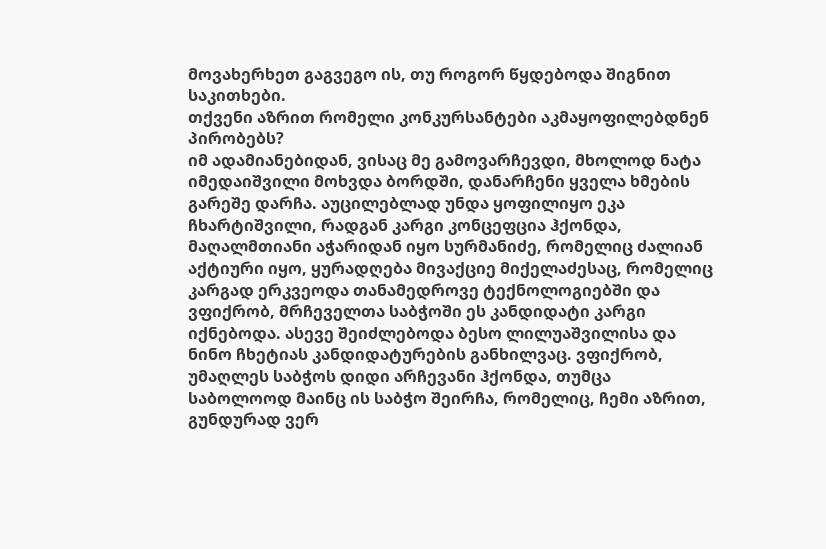მოვახერხეთ გაგვეგო ის, თუ როგორ წყდებოდა შიგნით საკითხები.
თქვენი აზრით რომელი კონკურსანტები აკმაყოფილებდნენ პირობებს?
იმ ადამიანებიდან, ვისაც მე გამოვარჩევდი, მხოლოდ ნატა იმედაიშვილი მოხვდა ბორდში, დანარჩენი ყველა ხმების გარეშე დარჩა. აუცილებლად უნდა ყოფილიყო ეკა ჩხარტიშვილი, რადგან კარგი კონცეფცია ჰქონდა, მაღალმთიანი აჭარიდან იყო სურმანიძე, რომელიც ძალიან აქტიური იყო, ყურადღება მივაქციე მიქელაძესაც, რომელიც კარგად ერკვეოდა თანამედროვე ტექნოლოგიებში და ვფიქრობ, მრჩეველთა საბჭოში ეს კანდიდატი კარგი იქნებოდა. ასევე შეიძლებოდა ბესო ლილუაშვილისა და ნინო ჩხეტიას კანდიდატურების განხილვაც. ვფიქრობ, უმაღლეს საბჭოს დიდი არჩევანი ჰქონდა, თუმცა საბოლოოდ მაინც ის საბჭო შეირჩა, რომელიც, ჩემი აზრით, გუნდურად ვერ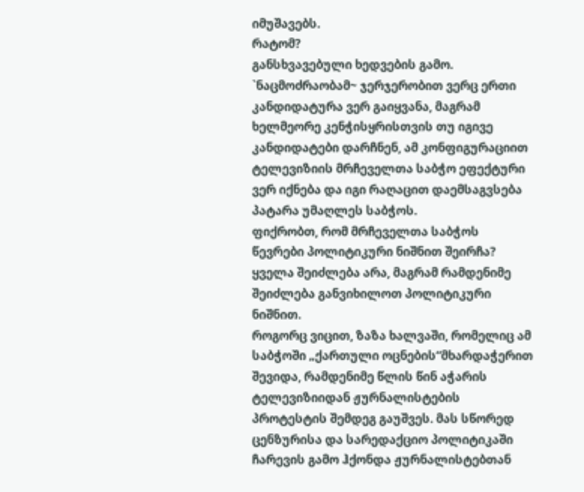იმუშავებს.
რატომ?
განსხვავებული ხედვების გამო. `ნაცმოძრაობამ~ ჯერჯერობით ვერც ერთი კანდიდატურა ვერ გაიყვანა, მაგრამ ხელმეორე კენჭისყრისთვის თუ იგივე კანდიდატები დარჩნენ, ამ კონფიგურაციით ტელევიზიის მრჩეველთა საბჭო ეფექტური ვერ იქნება და იგი რაღაცით დაემსაგვსება პატარა უმაღლეს საბჭოს.
ფიქრობთ, რომ მრჩეველთა საბჭოს წევრები პოლიტიკური ნიშნით შეირჩა?
ყველა შეიძლება არა, მაგრამ რამდენიმე შეიძლება განვიხილოთ პოლიტიკური ნიშნით.
როგორც ვიცით, ზაზა ხალვაში, რომელიც ამ საბჭოში „ქართული ოცნების“მხარდაჭერით შევიდა, რამდენიმე წლის წინ აჭარის ტელევიზიიდან ჟურნალისტების პროტესტის შემდეგ გაუშვეს. მას სწორედ ცენზურისა და სარედაქციო პოლიტიკაში ჩარევის გამო ჰქონდა ჟურნალისტებთან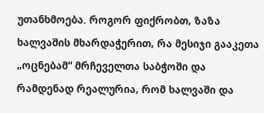უთანხმოება. როგორ ფიქრობთ, ზაზა ხალვაშის მხარდაჭერით, რა მესიჯი გააკეთა „ოცნებამ“ მრჩეველთა საბჭოში და რამდენად რეალურია, რომ ხალვაში და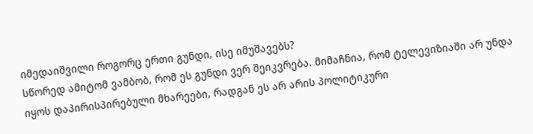იმედაიშვილი როგორც ერთი გუნდი, ისე იმუშავებს?
სწორედ ამიტომ ვამბობ, რომ ეს გუნდი ვერ შეიკვრება. მიმაჩნია, რომ ტელევიზიაში არ უნდა იყოს დაპირისპირებული მხარეები, რადგან ეს არ არის პოლიტიკური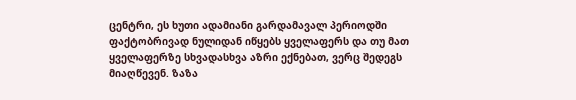ცენტრი, ეს ხუთი ადამიანი გარდამავალ პერიოდში ფაქტობრივად ნულიდან იწყებს ყველაფერს და თუ მათ ყველაფერზე სხვადასხვა აზრი ექნებათ, ვერც შედეგს მიაღწევენ. ზაზა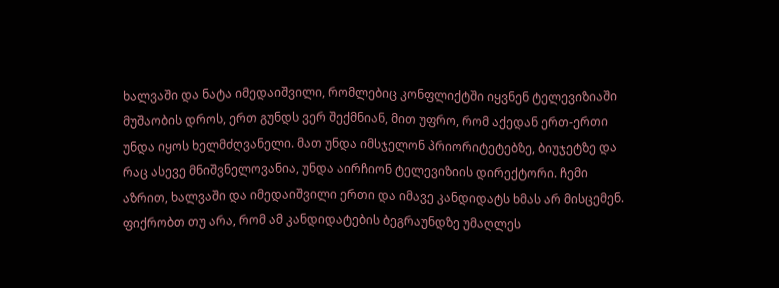ხალვაში და ნატა იმედაიშვილი, რომლებიც კონფლიქტში იყვნენ ტელევიზიაში მუშაობის დროს, ერთ გუნდს ვერ შექმნიან, მით უფრო, რომ აქედან ერთ-ერთი უნდა იყოს ხელმძღვანელი. მათ უნდა იმსჯელონ პრიორიტეტებზე, ბიუჯეტზე და რაც ასევე მნიშვნელოვანია, უნდა აირჩიონ ტელევიზიის დირექტორი. ჩემი აზრით, ხალვაში და იმედაიშვილი ერთი და იმავე კანდიდატს ხმას არ მისცემენ.
ფიქრობთ თუ არა, რომ ამ კანდიდატების ბეგრაუნდზე უმაღლეს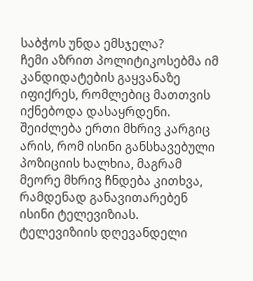საბჭოს უნდა ემსჯელა?
ჩემი აზრით პოლიტიკოსებმა იმ კანდიდატების გაყვანაზე იფიქრეს, რომლებიც მათთვის იქნებოდა დასაყრდენი. შეიძლება ერთი მხრივ კარგიც არის, რომ ისინი განსხავებული პოზიციის ხალხია, მაგრამ მეორე მხრივ ჩნდება კითხვა, რამდენად განავითარებენ ისინი ტელევიზიას.
ტელევიზიის დღევანდელი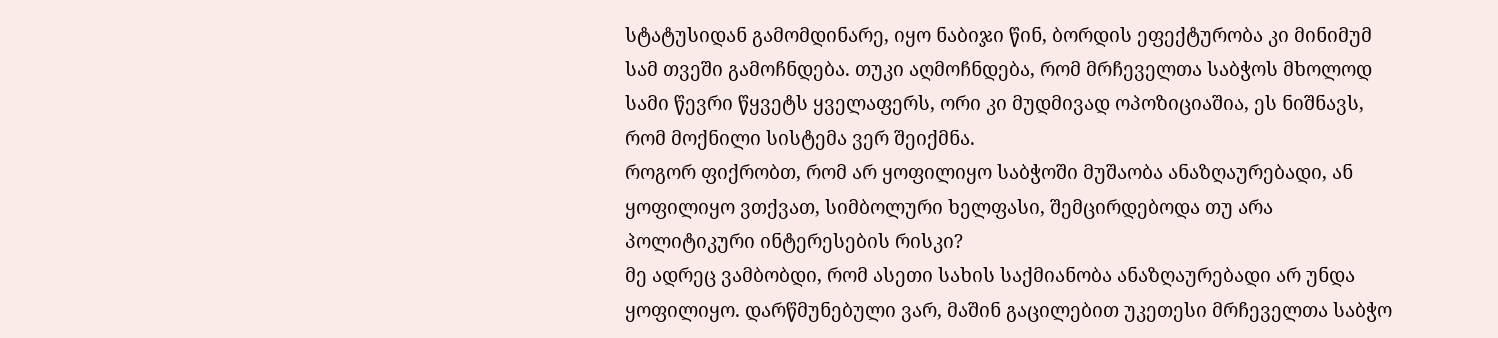სტატუსიდან გამომდინარე, იყო ნაბიჯი წინ, ბორდის ეფექტურობა კი მინიმუმ სამ თვეში გამოჩნდება. თუკი აღმოჩნდება, რომ მრჩეველთა საბჭოს მხოლოდ სამი წევრი წყვეტს ყველაფერს, ორი კი მუდმივად ოპოზიციაშია, ეს ნიშნავს, რომ მოქნილი სისტემა ვერ შეიქმნა.
როგორ ფიქრობთ, რომ არ ყოფილიყო საბჭოში მუშაობა ანაზღაურებადი, ან ყოფილიყო ვთქვათ, სიმბოლური ხელფასი, შემცირდებოდა თუ არა პოლიტიკური ინტერესების რისკი?
მე ადრეც ვამბობდი, რომ ასეთი სახის საქმიანობა ანაზღაურებადი არ უნდა ყოფილიყო. დარწმუნებული ვარ, მაშინ გაცილებით უკეთესი მრჩეველთა საბჭო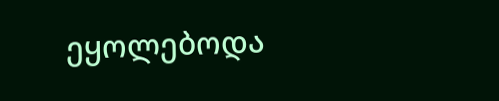ეყოლებოდა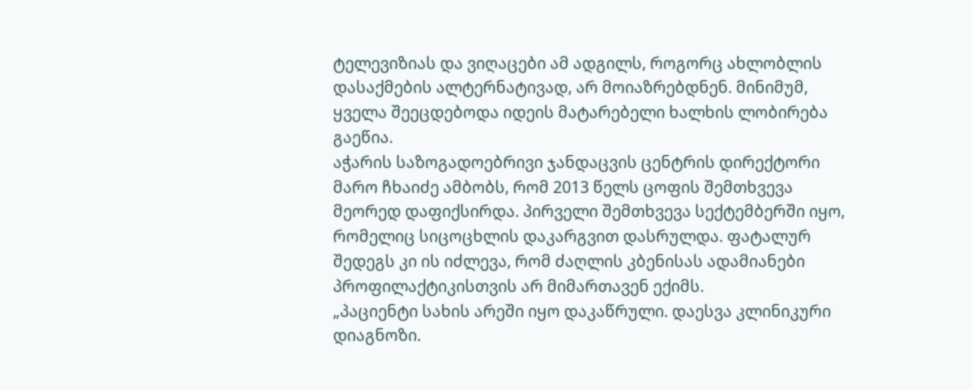ტელევიზიას და ვიღაცები ამ ადგილს, როგორც ახლობლის დასაქმების ალტერნატივად, არ მოიაზრებდნენ. მინიმუმ, ყველა შეეცდებოდა იდეის მატარებელი ხალხის ლობირება გაეწია.
აჭარის საზოგადოებრივი ჯანდაცვის ცენტრის დირექტორი მარო ჩხაიძე ამბობს, რომ 2013 წელს ცოფის შემთხვევა მეორედ დაფიქსირდა. პირველი შემთხვევა სექტემბერში იყო, რომელიც სიცოცხლის დაკარგვით დასრულდა. ფატალურ შედეგს კი ის იძლევა, რომ ძაღლის კბენისას ადამიანები პროფილაქტიკისთვის არ მიმართავენ ექიმს.
„პაციენტი სახის არეში იყო დაკაწრული. დაესვა კლინიკური დიაგნოზი.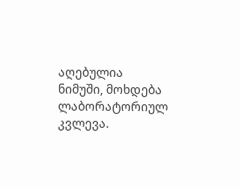აღებულია ნიმუში, მოხდება ლაბორატორიულ კვლევა.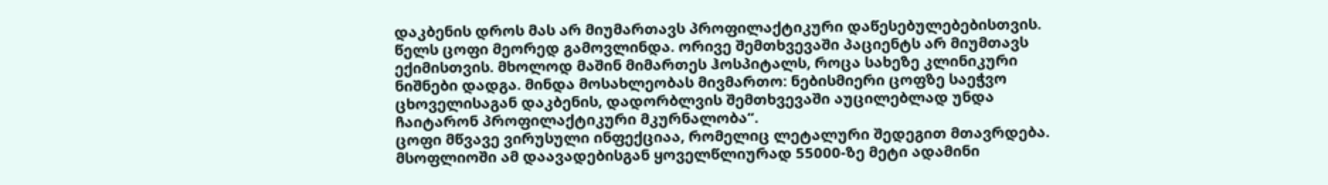დაკბენის დროს მას არ მიუმართავს პროფილაქტიკური დაწესებულებებისთვის. წელს ცოფი მეორედ გამოვლინდა. ორივე შემთხვევაში პაციენტს არ მიუმთავს ექიმისთვის. მხოლოდ მაშინ მიმართეს ჰოსპიტალს, როცა სახეზე კლინიკური ნიშნები დადგა. მინდა მოსახლეობას მივმართო: ნებისმიერი ცოფზე საეჭვო ცხოველისაგან დაკბენის, დადორბლვის შემთხვევაში აუცილებლად უნდა ჩაიტარონ პროფილაქტიკური მკურნალობა“.
ცოფი მწვავე ვირუსული ინფექციაა, რომელიც ლეტალური შედეგით მთავრდება. მსოფლიოში ამ დაავადებისგან ყოველწლიურად 55000-ზე მეტი ადამინი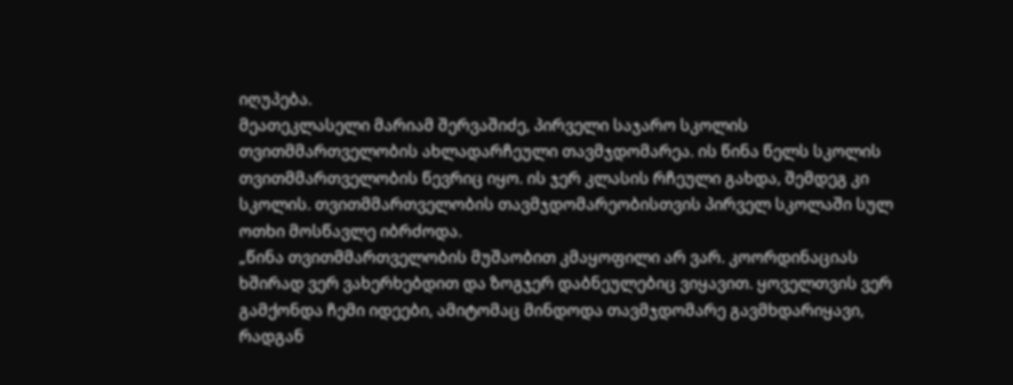იღუპება.
მეათეკლასელი მარიამ შერვაშიძე, პირველი საჯარო სკოლის თვითმმართველობის ახლადარჩეული თავმჯდომარეა. ის წინა წელს სკოლის თვითმმართველობის წევრიც იყო. ის ჯერ კლასის რჩეული გახდა, შემდეგ კი სკოლის. თვითმმართველობის თავმჯდომარეობისთვის პირველ სკოლაში სულ ოთხი მოსწავლე იბრძოდა.
„წინა თვითმმართველობის მუშაობით კმაყოფილი არ ვარ. კოორდინაციას ხშირად ვერ ვახერხებდით და ზოგჯერ დაბნეულებიც ვიყავით. ყოველთვის ვერ გამქონდა ჩემი იდეები, ამიტომაც მინდოდა თავმჯდომარე გავმხდარიყავი, რადგან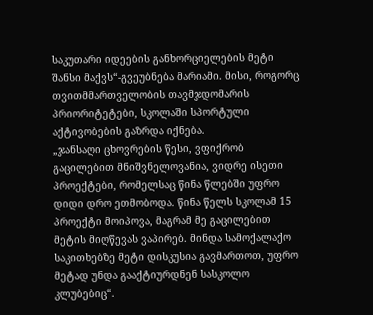საკუთარი იდეების განხორციელების მეტი შანსი მაქვს“-გვეუბნება მარიამი. მისი, როგორც თვითმმართველობის თავმჯდომარის პრიორიტეტები, სკოლაში სპორტული აქტივობების გაზრდა იქნება.
„ჯანსაღი ცხოვრების წესი, ვფიქრობ გაცილებით მნიშვნელოვანია, ვიდრე ისეთი პროექტები, რომელსაც წინა წლებში უფრო დიდი დრო ეთმობოდა. წინა წელს სკოლამ 15 პროექტი მოიპოვა, მაგრამ მე გაცილებით მეტის მიღწევას ვაპირებ. მინდა სამოქალაქო საკითხებზე მეტი დისკუსია გავმართოთ, უფრო მეტად უნდა გააქტიურდნენ სასკოლო კლუბებიც“.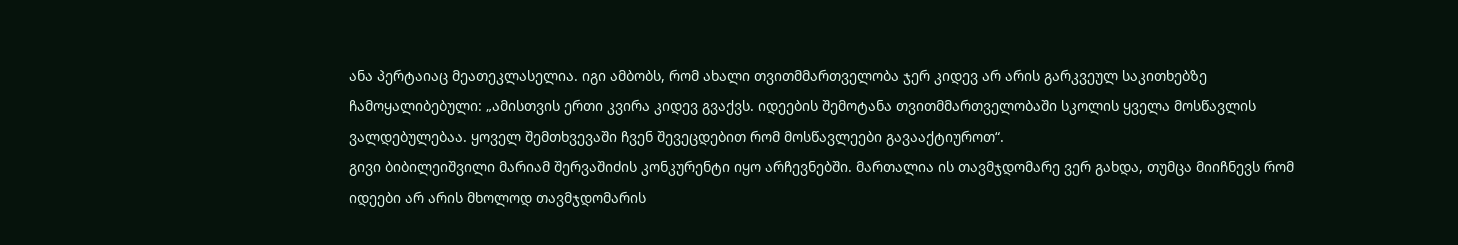ანა პერტაიაც მეათეკლასელია. იგი ამბობს, რომ ახალი თვითმმართველობა ჯერ კიდევ არ არის გარკვეულ საკითხებზე ჩამოყალიბებული: „ამისთვის ერთი კვირა კიდევ გვაქვს. იდეების შემოტანა თვითმმართველობაში სკოლის ყველა მოსწავლის ვალდებულებაა. ყოველ შემთხვევაში ჩვენ შევეცდებით რომ მოსწავლეები გავააქტიუროთ“.
გივი ბიბილეიშვილი მარიამ შერვაშიძის კონკურენტი იყო არჩევნებში. მართალია ის თავმჯდომარე ვერ გახდა, თუმცა მიიჩნევს რომ იდეები არ არის მხოლოდ თავმჯდომარის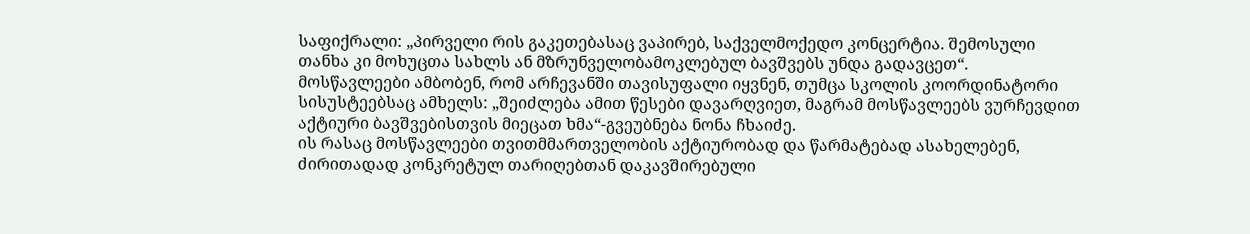საფიქრალი: „პირველი რის გაკეთებასაც ვაპირებ, საქველმოქედო კონცერტია. შემოსული თანხა კი მოხუცთა სახლს ან მზრუნველობამოკლებულ ბავშვებს უნდა გადავცეთ“.
მოსწავლეები ამბობენ, რომ არჩევანში თავისუფალი იყვნენ, თუმცა სკოლის კოორდინატორი სისუსტეებსაც ამხელს: „შეიძლება ამით წესები დავარღვიეთ, მაგრამ მოსწავლეებს ვურჩევდით აქტიური ბავშვებისთვის მიეცათ ხმა“-გვეუბნება ნონა ჩხაიძე.
ის რასაც მოსწავლეები თვითმმართველობის აქტიურობად და წარმატებად ასახელებენ, ძირითადად კონკრეტულ თარიღებთან დაკავშირებული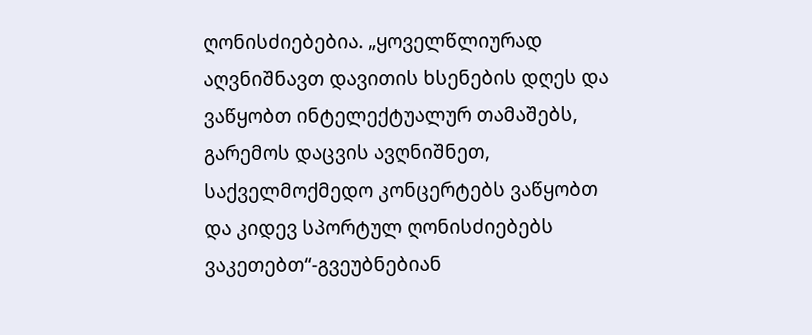ღონისძიებებია. „ყოველწლიურად აღვნიშნავთ დავითის ხსენების დღეს და ვაწყობთ ინტელექტუალურ თამაშებს, გარემოს დაცვის ავღნიშნეთ, საქველმოქმედო კონცერტებს ვაწყობთ და კიდევ სპორტულ ღონისძიებებს ვაკეთებთ“-გვეუბნებიან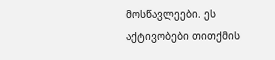მოსწავლეები. ეს აქტივობები თითქმის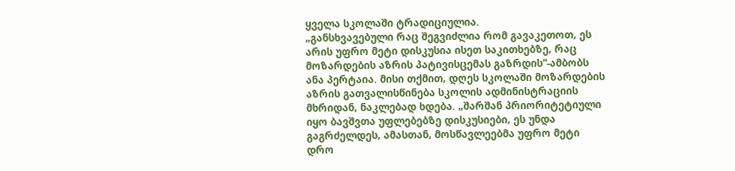ყველა სკოლაში ტრადიციულია.
„განსხვავებული რაც შეგვიძლია რომ გავაკეთოთ, ეს არის უფრო მეტი დისკუსია ისეთ საკითხებზე, რაც მოზარდების აზრის პატივისცემას გაზრდის“-ამბობს ანა პერტაია. მისი თქმით, დღეს სკოლაში მოზარდების აზრის გათვალისწინება სკოლის ადმინისტრაციის მხრიდან, ნაკლებად ხდება. „შარშან პრიორიტეტიული იყო ბავშვთა უფლებებზე დისკუსიები, ეს უნდა გაგრძელდეს, ამასთან, მოსწავლეებმა უფრო მეტი დრო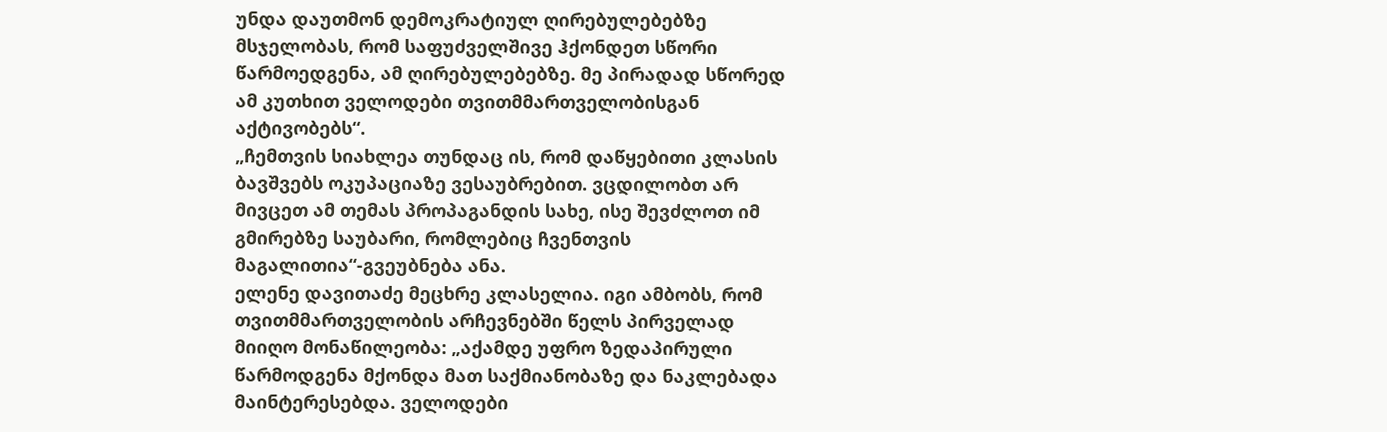უნდა დაუთმონ დემოკრატიულ ღირებულებებზე მსჯელობას, რომ საფუძველშივე ჰქონდეთ სწორი წარმოედგენა, ამ ღირებულებებზე. მე პირადად სწორედ ამ კუთხით ველოდები თვითმმართველობისგან აქტივობებს“.
„ჩემთვის სიახლეა თუნდაც ის, რომ დაწყებითი კლასის ბავშვებს ოკუპაციაზე ვესაუბრებით. ვცდილობთ არ მივცეთ ამ თემას პროპაგანდის სახე, ისე შევძლოთ იმ გმირებზე საუბარი, რომლებიც ჩვენთვის მაგალითია“-გვეუბნება ანა.
ელენე დავითაძე მეცხრე კლასელია. იგი ამბობს, რომ თვითმმართველობის არჩევნებში წელს პირველად მიიღო მონაწილეობა: „აქამდე უფრო ზედაპირული წარმოდგენა მქონდა მათ საქმიანობაზე და ნაკლებადა მაინტერესებდა. ველოდები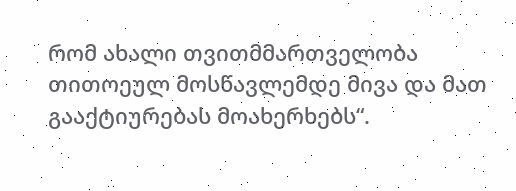რომ ახალი თვითმმართველობა თითოეულ მოსწავლემდე მივა და მათ გააქტიურებას მოახერხებს“.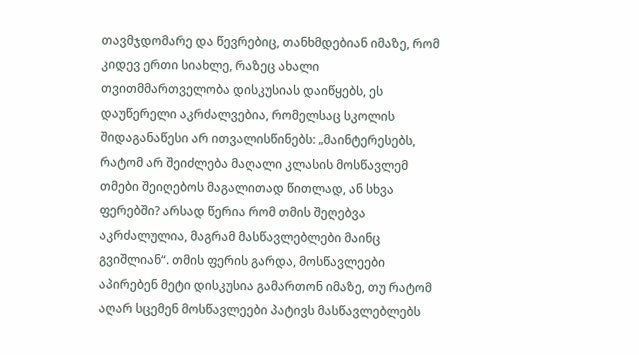თავმჯდომარე და წევრებიც, თანხმდებიან იმაზე, რომ კიდევ ერთი სიახლე, რაზეც ახალი თვითმმართველობა დისკუსიას დაიწყებს, ეს დაუწერელი აკრძალვებია, რომელსაც სკოლის შიდაგანაწესი არ ითვალისწინებს: „მაინტერესებს, რატომ არ შეიძლება მაღალი კლასის მოსწავლემ თმები შეიღებოს მაგალითად წითლად, ან სხვა ფერებში? არსად წერია რომ თმის შეღებვა აკრძალულია, მაგრამ მასწავლებლები მაინც გვიშლიან“. თმის ფერის გარდა, მოსწავლეები აპირებენ მეტი დისკუსია გამართონ იმაზე, თუ რატომ აღარ სცემენ მოსწავლეები პატივს მასწავლებლებს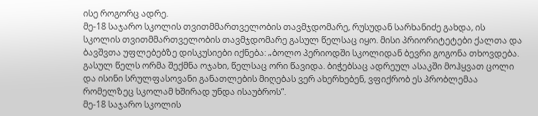ისე როგორც ადრე.
მე-18 საჯარო სკოლის თვითმმართველობის თავმჯდომარე, რუსუდან სარხანიძე გახდა, ის სკოლის თვითმმართველობის თავმჯდომარე გასულ წელსაც იყო. მისი პრიორიტეტები ქალთა და ბავშვთა უფლებებზე დისკუსიები იქნება: „ბოლო პერიოდში სკოლიდან ბევრი გოგონა თხოვდება. გასულ წელს ორმა შექმნა ოჯახი, წელსაც ორი წავიდა. ბიჭებსაც ადრეულ ასაკში მოჰყვათ ცოლი და ისინი სრულფასოვანი განათლების მიღებას ვერ ახერხებენ, ვფიქრობ ეს პრობლემაა რომელზეც სკოლამ ხშირად უნდა ისაუბროს“.
მე-18 საჯარო სკოლის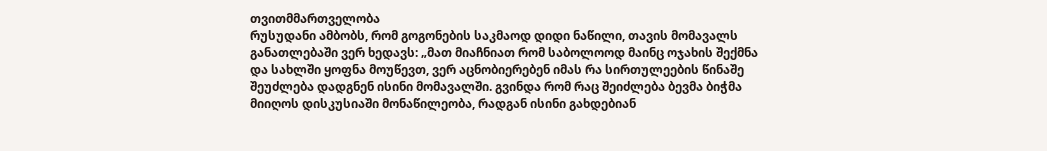თვითმმართველობა
რუსუდანი ამბობს, რომ გოგონების საკმაოდ დიდი ნაწილი, თავის მომავალს განათლებაში ვერ ხედავს: „მათ მიაჩნიათ რომ საბოლოოდ მაინც ოჯახის შექმნა და სახლში ყოფნა მოუწევთ, ვერ აცნობიერებენ იმას რა სირთულეების წინაშე შეუძლება დადგნენ ისინი მომავალში. გვინდა რომ რაც შეიძლება ბევმა ბიჭმა მიიღოს დისკუსიაში მონაწილეობა, რადგან ისინი გახდებიან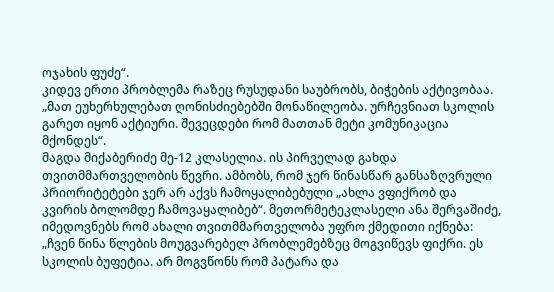ოჯახის ფუძე“.
კიდევ ერთი პრობლემა რაზეც რუსუდანი საუბრობს, ბიჭების აქტივობაა. „მათ ეუხერხულებათ ღონისძიებებში მონაწილეობა. ურჩევნიათ სკოლის გარეთ იყონ აქტიური. შევეცდები რომ მათთან მეტი კომუნიკაცია მქონდეს“.
მაგდა მიქაბერიძე მე-12 კლასელია. ის პირველად გახდა თვითმმართველობის წევრი. ამბობს, რომ ჯერ წინასწარ განსაზღვრული პრიორიტეტები ჯერ არ აქვს ჩამოყალიბებული „ახლა ვფიქრობ და კვირის ბოლომდე ჩამოვაყალიბებ“. მეთორმეტეკლასელი ანა შერვაშიძე, იმედოვნებს რომ ახალი თვითმმართველობა უფრო ქმედითი იქნება: „ჩვენ წინა წლების მოუგვარებელ პრობლემებზეც მოგვიწევს ფიქრი. ეს სკოლის ბუფეტია. არ მოგვწონს რომ პატარა და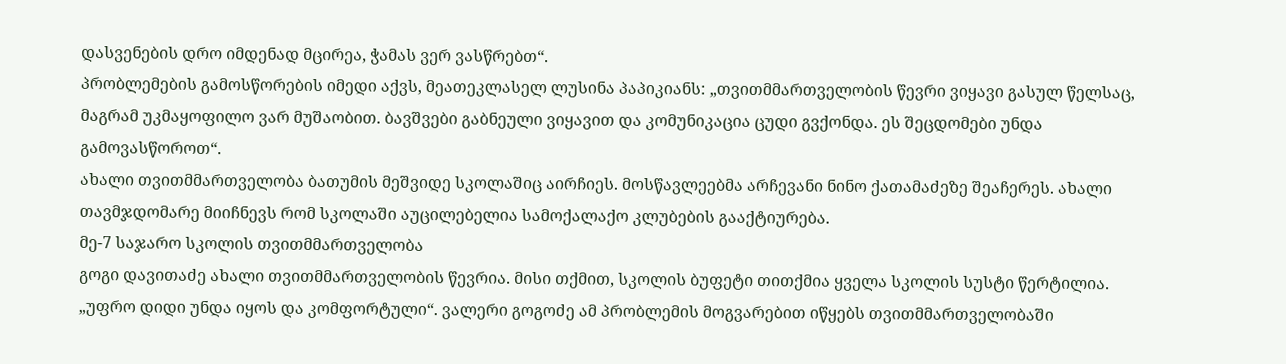დასვენების დრო იმდენად მცირეა, ჭამას ვერ ვასწრებთ“.
პრობლემების გამოსწორების იმედი აქვს, მეათეკლასელ ლუსინა პაპიკიანს: „თვითმმართველობის წევრი ვიყავი გასულ წელსაც, მაგრამ უკმაყოფილო ვარ მუშაობით. ბავშვები გაბნეული ვიყავით და კომუნიკაცია ცუდი გვქონდა. ეს შეცდომები უნდა გამოვასწოროთ“.
ახალი თვითმმართველობა ბათუმის მეშვიდე სკოლაშიც აირჩიეს. მოსწავლეებმა არჩევანი ნინო ქათამაძეზე შეაჩერეს. ახალი თავმჯდომარე მიიჩნევს რომ სკოლაში აუცილებელია სამოქალაქო კლუბების გააქტიურება.
მე-7 საჯარო სკოლის თვითმმართველობა
გოგი დავითაძე ახალი თვითმმართველობის წევრია. მისი თქმით, სკოლის ბუფეტი თითქმია ყველა სკოლის სუსტი წერტილია. „უფრო დიდი უნდა იყოს და კომფორტული“. ვალერი გოგოძე ამ პრობლემის მოგვარებით იწყებს თვითმმართველობაში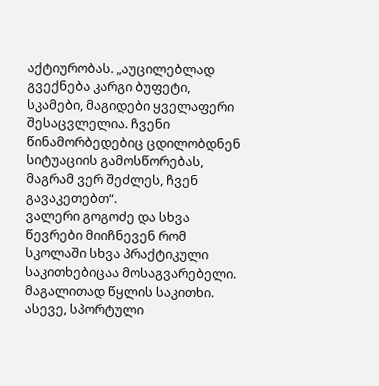აქტიურობას. „აუცილებლად გვექნება კარგი ბუფეტი, სკამები, მაგიდები ყველაფერი შესაცვლელია. ჩვენი წინამორბედებიც ცდილობდნენ სიტუაციის გამოსწორებას, მაგრამ ვერ შეძლეს, ჩვენ გავაკეთებთ“.
ვალერი გოგოძე და სხვა წევრები მიიჩნევენ რომ სკოლაში სხვა პრაქტიკული საკითხებიცაა მოსაგვარებელი. მაგალითად წყლის საკითხი. ასევე, სპორტული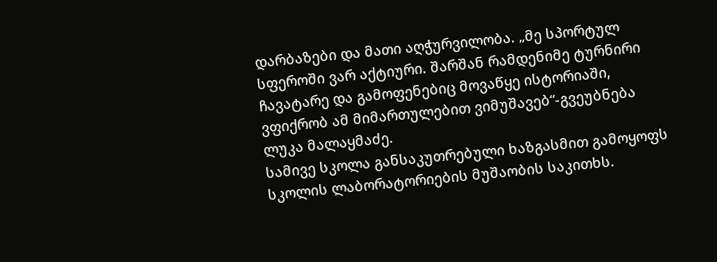დარბაზები და მათი აღჭურვილობა. „მე სპორტულ სფეროში ვარ აქტიური. შარშან რამდენიმე ტურნირი ჩავატარე და გამოფენებიც მოვაწყე ისტორიაში, ვფიქრობ ამ მიმართულებით ვიმუშავებ“-გვეუბნება ლუკა მალაყმაძე.
სამივე სკოლა განსაკუთრებული ხაზგასმით გამოყოფს სკოლის ლაბორატორიების მუშაობის საკითხს.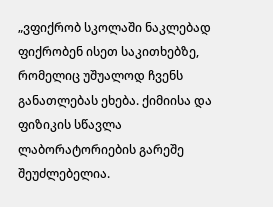„ვფიქრობ სკოლაში ნაკლებად ფიქრობენ ისეთ საკითხებზე, რომელიც უშუალოდ ჩვენს განათლებას ეხება. ქიმიისა და ფიზიკის სწავლა ლაბორატორიების გარეშე შეუძლებელია.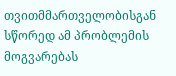თვითმმართველობისგან სწორედ ამ პრობლემის მოგვარებას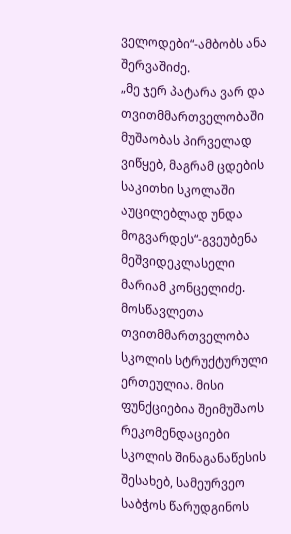ველოდები“-ამბობს ანა შერვაშიძე.
„მე ჯერ პატარა ვარ და თვითმმართველობაში მუშაობას პირველად ვიწყებ, მაგრამ ცდების საკითხი სკოლაში აუცილებლად უნდა მოგვარდეს“-გვეუბენა მეშვიდეკლასელი მარიამ კონცელიძე.
მოსწავლეთა თვითმმართველობა სკოლის სტრუქტურული ერთეულია. მისი ფუნქციებია შეიმუშაოს რეკომენდაციები სკოლის შინაგანაწესის შესახებ, სამეურვეო საბჭოს წარუდგინოს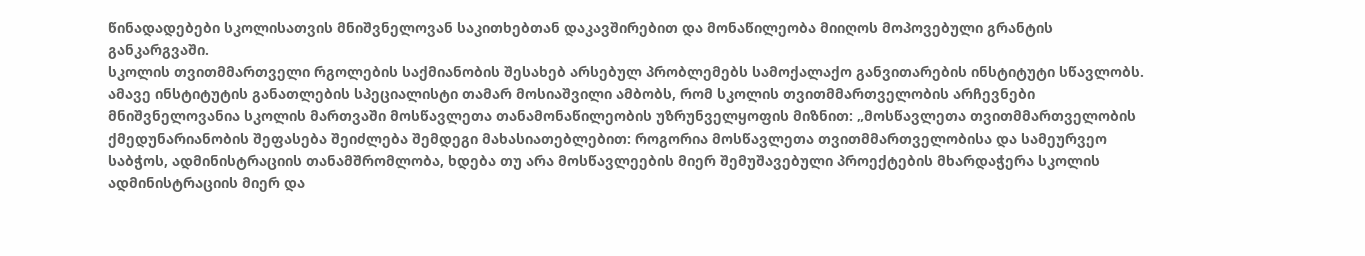წინადადებები სკოლისათვის მნიშვნელოვან საკითხებთან დაკავშირებით და მონაწილეობა მიიღოს მოპოვებული გრანტის განკარგვაში.
სკოლის თვითმმართველი რგოლების საქმიანობის შესახებ არსებულ პრობლემებს სამოქალაქო განვითარების ინსტიტუტი სწავლობს. ამავე ინსტიტუტის განათლების სპეციალისტი თამარ მოსიაშვილი ამბობს, რომ სკოლის თვითმმართველობის არჩევნები მნიშვნელოვანია სკოლის მართვაში მოსწავლეთა თანამონაწილეობის უზრუნველყოფის მიზნით: „მოსწავლეთა თვითმმართველობის ქმედუნარიანობის შეფასება შეიძლება შემდეგი მახასიათებლებით: როგორია მოსწავლეთა თვითმმართველობისა და სამეურვეო საბჭოს, ადმინისტრაციის თანამშრომლობა, ხდება თუ არა მოსწავლეების მიერ შემუშავებული პროექტების მხარდაჭერა სკოლის ადმინისტრაციის მიერ და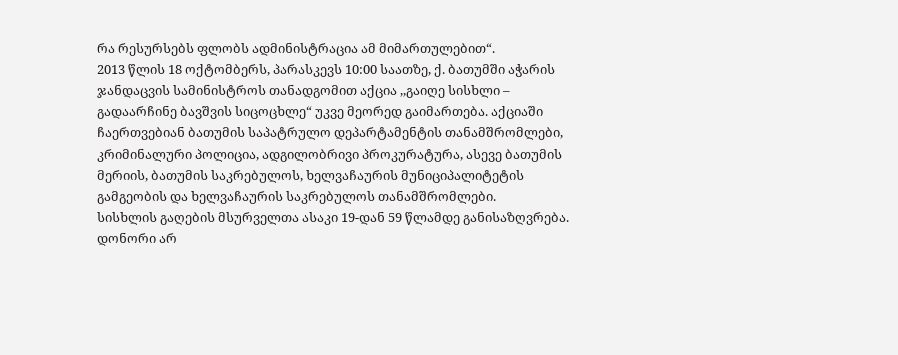რა რესურსებს ფლობს ადმინისტრაცია ამ მიმართულებით“.
2013 წლის 18 ოქტომბერს, პარასკევს 10:00 საათზე, ქ. ბათუმში აჭარის ჯანდაცვის სამინისტროს თანადგომით აქცია ,,გაიღე სისხლი – გადაარჩინე ბავშვის სიცოცხლე“ უკვე მეორედ გაიმართება. აქციაში ჩაერთვებიან ბათუმის საპატრულო დეპარტამენტის თანამშრომლები, კრიმინალური პოლიცია, ადგილობრივი პროკურატურა, ასევე ბათუმის მერიის, ბათუმის საკრებულოს, ხელვაჩაურის მუნიციპალიტეტის გამგეობის და ხელვაჩაურის საკრებულოს თანამშრომლები.
სისხლის გაღების მსურველთა ასაკი 19-დან 59 წლამდე განისაზღვრება. დონორი არ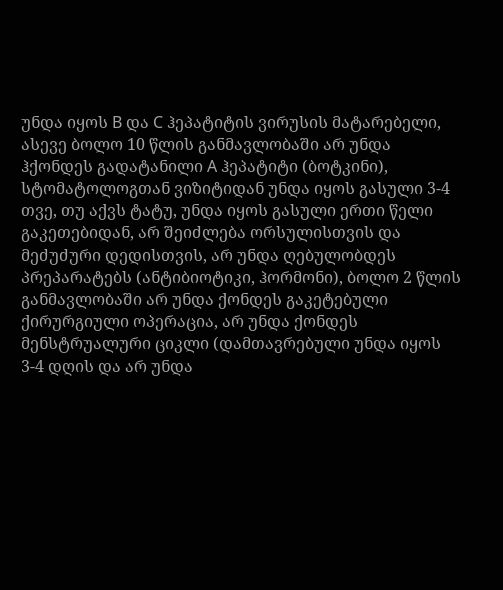უნდა იყოს B და C ჰეპატიტის ვირუსის მატარებელი, ასევე ბოლო 10 წლის განმავლობაში არ უნდა ჰქონდეს გადატანილი A ჰეპატიტი (ბოტკინი), სტომატოლოგთან ვიზიტიდან უნდა იყოს გასული 3-4 თვე, თუ აქვს ტატუ, უნდა იყოს გასული ერთი წელი გაკეთებიდან, არ შეიძლება ორსულისთვის და მეძუძური დედისთვის, არ უნდა ღებულობდეს პრეპარატებს (ანტიბიოტიკი, ჰორმონი), ბოლო 2 წლის განმავლობაში არ უნდა ქონდეს გაკეტებული ქირურგიული ოპერაცია, არ უნდა ქონდეს მენსტრუალური ციკლი (დამთავრებული უნდა იყოს 3-4 დღის და არ უნდა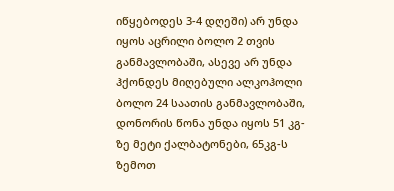იწყებოდეს 3-4 დღეში) არ უნდა იყოს აცრილი ბოლო 2 თვის განმავლობაში, ასევე არ უნდა ჰქონდეს მიღებული ალკოჰოლი ბოლო 24 საათის განმავლობაში, დონორის წონა უნდა იყოს 51 კგ-ზე მეტი ქალბატონები, 65კგ-ს ზემოთ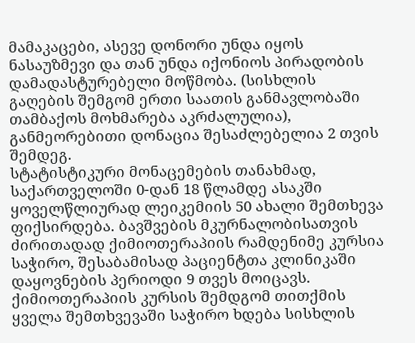მამაკაცები, ასევე დონორი უნდა იყოს ნასაუზმევი და თან უნდა იქონიოს პირადობის დამადასტურებელი მოწმობა. (სისხლის გაღების შემგომ ერთი საათის განმავლობაში თამბაქოს მოხმარება აკრძალულია), განმეორებითი დონაცია შესაძლებელია 2 თვის შემდეგ.
სტატისტიკური მონაცემების თანახმად, საქართველოში 0-დან 18 წლამდე ასაკში ყოველწლიურად ლეიკემიის 50 ახალი შემთხევა ფიქსირდება. ბავშვების მკურნალობისათვის ძირითადად ქიმიოთერაპიის რამდენიმე კურსია საჭირო, შესაბამისად პაციენტთა კლინიკაში დაყოვნების პერიოდი 9 თვეს მოიცავს.
ქიმიოთერაპიის კურსის შემდგომ თითქმის ყველა შემთხვევაში საჭირო ხდება სისხლის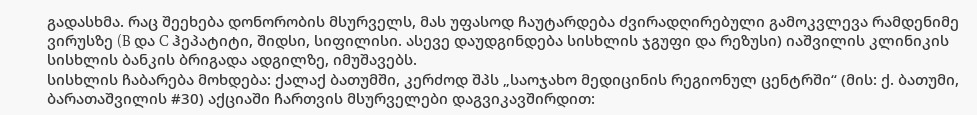გადასხმა. რაც შეეხება დონორობის მსურველს, მას უფასოდ ჩაუტარდება ძვირადღირებული გამოკვლევა რამდენიმე ვირუსზე (B და C ჰეპატიტი, შიდსი, სიფილისი. ასევე დაუდგინდება სისხლის ჯგუფი და რეზუსი) იაშვილის კლინიკის სისხლის ბანკის ბრიგადა ადგილზე, იმუშავებს.
სისხლის ჩაბარება მოხდება: ქალაქ ბათუმში, კერძოდ შპს „საოჯახო მედიცინის რეგიონულ ცენტრში“ (მის: ქ. ბათუმი, ბარათაშვილის #30) აქციაში ჩართვის მსურველები დაგვიკავშირდით: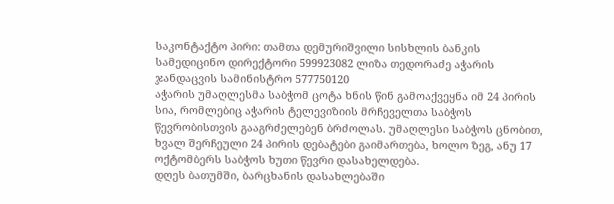საკონტაქტო პირი: თამთა დემურიშვილი სისხლის ბანკის სამედიცინო დირექტორი 599923082 ლიზა თედორაძე აჭარის ჯანდაცვის სამინისტრო 577750120
აჭარის უმაღლესმა საბჭომ ცოტა ხნის წინ გამოაქვეყნა იმ 24 პირის სია, რომლებიც აჭარის ტელევიზიის მრჩეველთა საბჭოს წევრობისთვის გააგრძელებენ ბრძოლას. უმაღლესი საბჭოს ცნობით, ხვალ შერჩეული 24 პირის დებატები გაიმართება, ხოლო ზეგ, ანუ 17 ოქტომბერს საბჭოს ხუთი წევრი დასახელდება.
დღეს ბათუმში, ბარცხანის დასახლებაში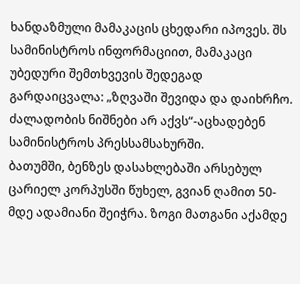ხანდაზმული მამაკაცის ცხედარი იპოვეს. შს სამინისტროს ინფორმაციით, მამაკაცი უბედური შემთხვევის შედეგად გარდაიცვალა: „ზღვაში შევიდა და დაიხრჩო. ძალადობის ნიშნები არ აქვს“-აცხადებენ სამინისტროს პრესსამსახურში.
ბათუმში, ბენზეს დასახლებაში არსებულ ცარიელ კორპუსში წუხელ, გვიან ღამით 50-მდე ადამიანი შეიჭრა. ზოგი მათგანი აქამდე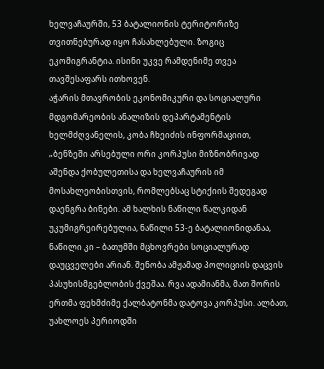ხელვაჩაურში, 53 ბატალიონის ტერიტორიზე თვითნებურად იყო ჩასახლებული. ზოგიც ეკომიგრანტია. ისინი უკვე რამდენიმე თვეა თავშესაფარს ითხოვენ.
აჭარის მთავრობის ეკონომიკური და სოციალური მდგომარეობის ანალიზის დეპარტამენტის ხელმძღვანელის, კობა ჩხეიძის ინფორმაციით, „ბენზეში არსებული ორი კორპუსი მიზნობრივად აშენდა ქობულეთისა და ხელვაჩაურის იმ მოსახლეობისთვის, რომლებსაც სტიქიის შედეგად დაენგრა ბინები. ამ ხალხის ნაწილი წალკიდან უკუმიგრეირებულია, ნაწილი 53-ე ბატალიონიდანაა, ნაწილი კი – ბათუმში მცხოვრები სოციალურად დაუცველები არიან. შენობა ამჟამად პოლიციის დაცვის პასუხისმგებლობის ქვეშაა. რვა ადამიანმა, მათ შორის ერთმა ფეხმძიმე ქალბატონმა დატოვა კორპუსი. ალბათ, უახლოეს პერიოდში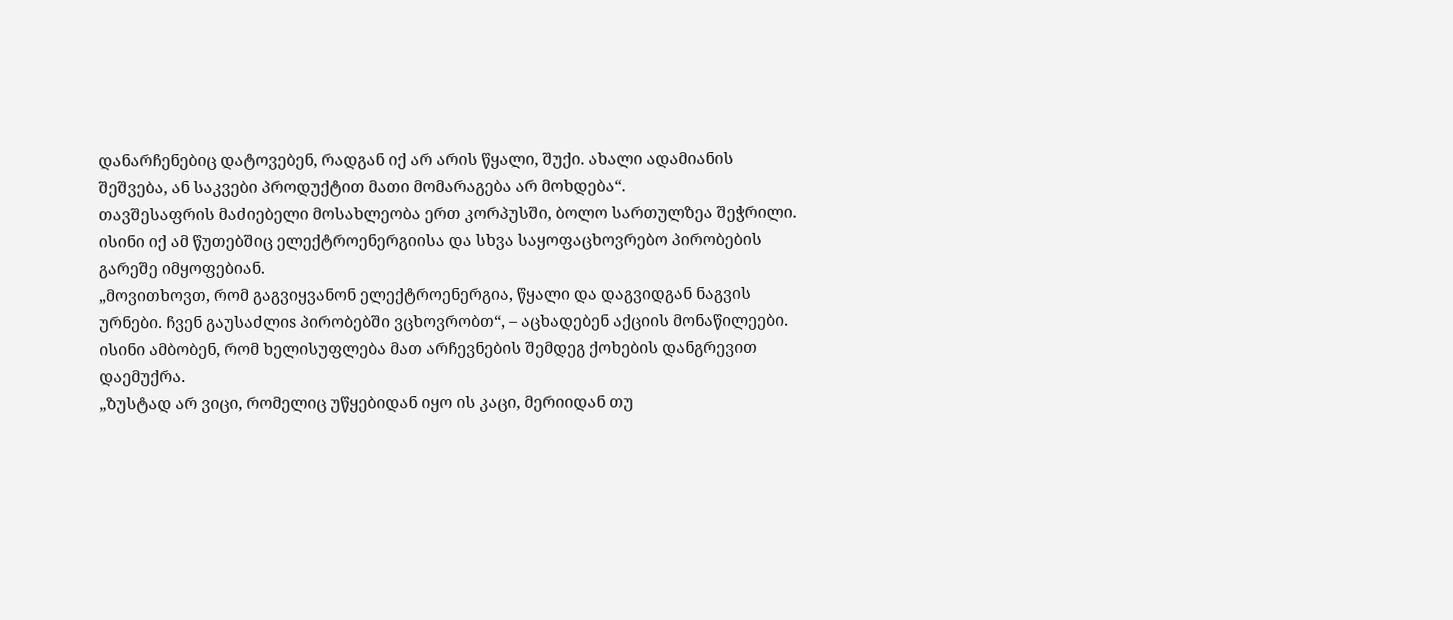დანარჩენებიც დატოვებენ, რადგან იქ არ არის წყალი, შუქი. ახალი ადამიანის შეშვება, ან საკვები პროდუქტით მათი მომარაგება არ მოხდება“.
თავშესაფრის მაძიებელი მოსახლეობა ერთ კორპუსში, ბოლო სართულზეა შეჭრილი. ისინი იქ ამ წუთებშიც ელექტროენერგიისა და სხვა საყოფაცხოვრებო პირობების გარეშე იმყოფებიან.
„მოვითხოვთ, რომ გაგვიყვანონ ელექტროენერგია, წყალი და დაგვიდგან ნაგვის ურნები. ჩვენ გაუსაძლიs პირობებში ვცხოვრობთ“, – აცხადებენ აქციის მონაწილეები. ისინი ამბობენ, რომ ხელისუფლება მათ არჩევნების შემდეგ ქოხების დანგრევით დაემუქრა.
„ზუსტად არ ვიცი, რომელიც უწყებიდან იყო ის კაცი, მერიიდან თუ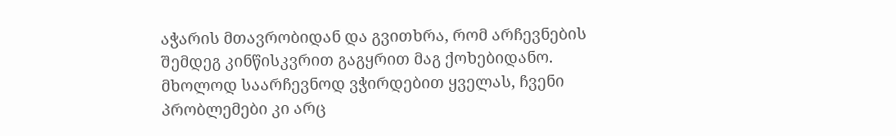აჭარის მთავრობიდან და გვითხრა, რომ არჩევნების შემდეგ კინწისკვრით გაგყრით მაგ ქოხებიდანო. მხოლოდ საარჩევნოდ ვჭირდებით ყველას, ჩვენი პრობლემები კი არც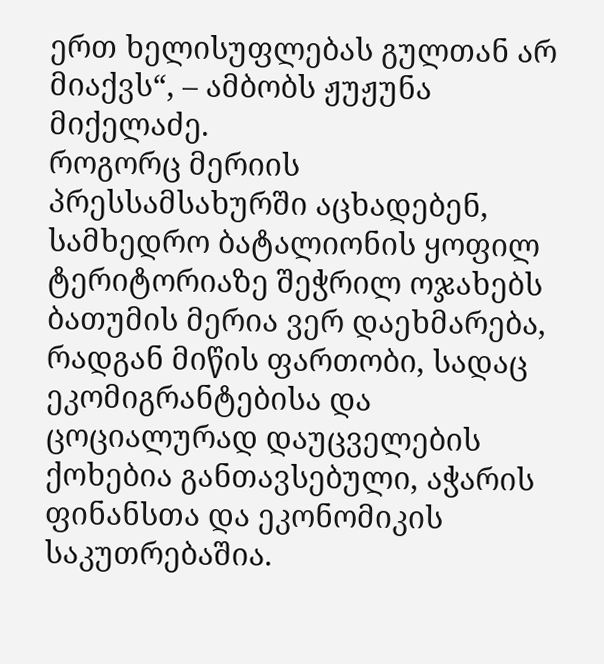ერთ ხელისუფლებას გულთან არ მიაქვს“, – ამბობს ჟუჟუნა მიქელაძე.
როგორც მერიის პრესსამსახურში აცხადებენ, სამხედრო ბატალიონის ყოფილ ტერიტორიაზე შეჭრილ ოჯახებს ბათუმის მერია ვერ დაეხმარება, რადგან მიწის ფართობი, სადაც ეკომიგრანტებისა და ცოციალურად დაუცველების ქოხებია განთავსებული, აჭარის ფინანსთა და ეკონომიკის საკუთრებაშია.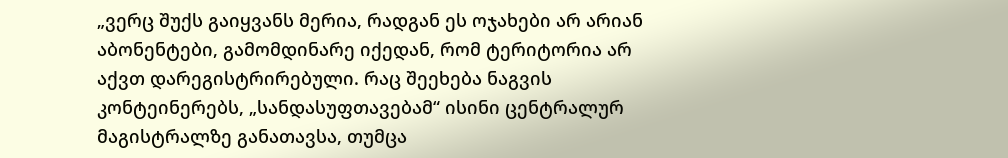„ვერც შუქს გაიყვანს მერია, რადგან ეს ოჯახები არ არიან აბონენტები, გამომდინარე იქედან, რომ ტერიტორია არ აქვთ დარეგისტრირებული. რაც შეეხება ნაგვის კონტეინერებს, „სანდასუფთავებამ“ ისინი ცენტრალურ მაგისტრალზე განათავსა, თუმცა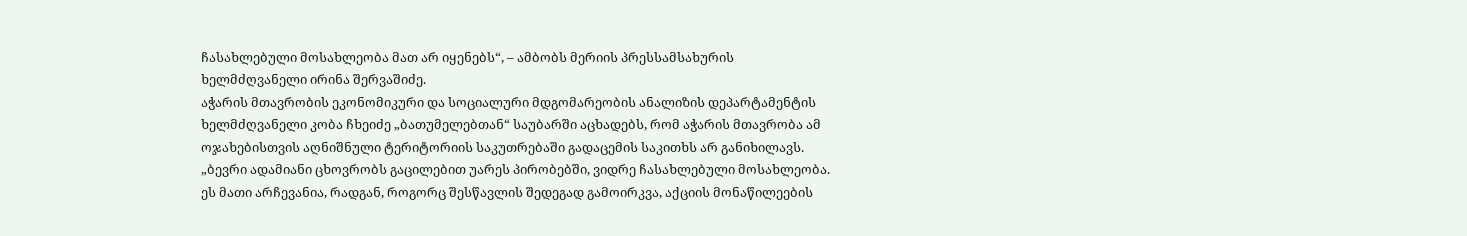ჩასახლებული მოსახლეობა მათ არ იყენებს“, – ამბობს მერიის პრესსამსახურის ხელმძღვანელი ირინა შერვაშიძე.
აჭარის მთავრობის ეკონომიკური და სოციალური მდგომარეობის ანალიზის დეპარტამენტის ხელმძღვანელი კობა ჩხეიძე „ბათუმელებთან“ საუბარში აცხადებს, რომ აჭარის მთავრობა ამ ოჯახებისთვის აღნიშნული ტერიტორიის საკუთრებაში გადაცემის საკითხს არ განიხილავს.
„ბევრი ადამიანი ცხოვრობს გაცილებით უარეს პირობებში, ვიდრე ჩასახლებული მოსახლეობა. ეს მათი არჩევანია, რადგან, როგორც შესწავლის შედეგად გამოირკვა, აქციის მონაწილეების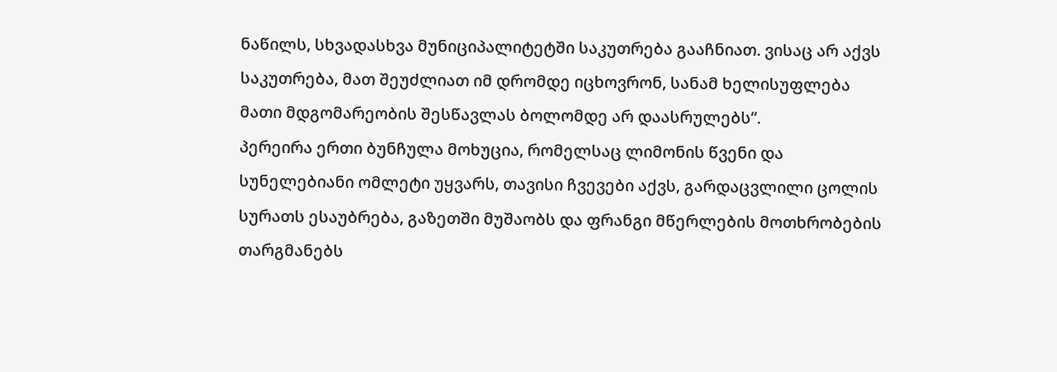ნაწილს, სხვადასხვა მუნიციპალიტეტში საკუთრება გააჩნიათ. ვისაც არ აქვს საკუთრება, მათ შეუძლიათ იმ დრომდე იცხოვრონ, სანამ ხელისუფლება მათი მდგომარეობის შესწავლას ბოლომდე არ დაასრულებს“.
პერეირა ერთი ბუნჩულა მოხუცია, რომელსაც ლიმონის წვენი და სუნელებიანი ომლეტი უყვარს, თავისი ჩვევები აქვს, გარდაცვლილი ცოლის სურათს ესაუბრება, გაზეთში მუშაობს და ფრანგი მწერლების მოთხრობების თარგმანებს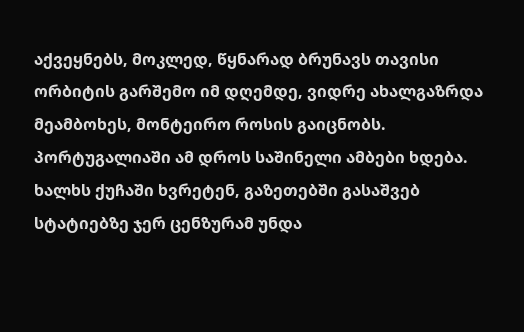აქვეყნებს, მოკლედ, წყნარად ბრუნავს თავისი ორბიტის გარშემო იმ დღემდე, ვიდრე ახალგაზრდა მეამბოხეს, მონტეირო როსის გაიცნობს.
პორტუგალიაში ამ დროს საშინელი ამბები ხდება. ხალხს ქუჩაში ხვრეტენ, გაზეთებში გასაშვებ სტატიებზე ჯერ ცენზურამ უნდა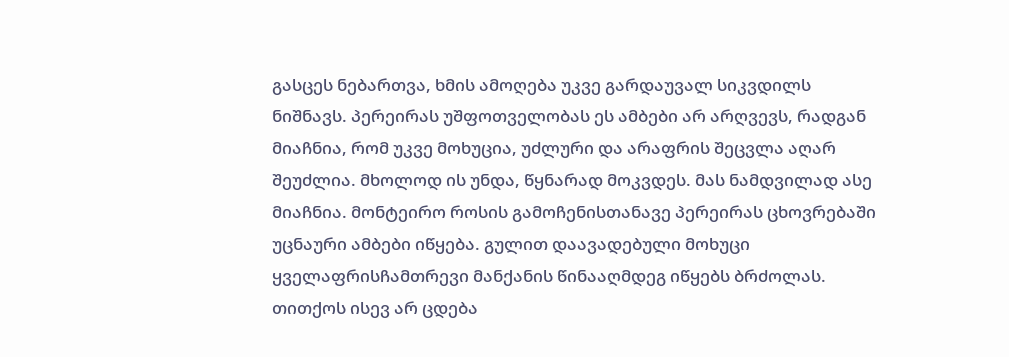გასცეს ნებართვა, ხმის ამოღება უკვე გარდაუვალ სიკვდილს ნიშნავს. პერეირას უშფოთველობას ეს ამბები არ არღვევს, რადგან მიაჩნია, რომ უკვე მოხუცია, უძლური და არაფრის შეცვლა აღარ შეუძლია. მხოლოდ ის უნდა, წყნარად მოკვდეს. მას ნამდვილად ასე მიაჩნია. მონტეირო როსის გამოჩენისთანავე პერეირას ცხოვრებაში უცნაური ამბები იწყება. გულით დაავადებული მოხუცი ყველაფრისჩამთრევი მანქანის წინააღმდეგ იწყებს ბრძოლას. თითქოს ისევ არ ცდება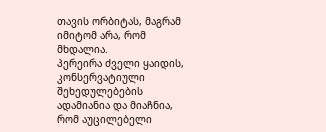თავის ორბიტას, მაგრამ იმიტომ არა, რომ მხდალია.
პერეირა ძველი ყაიდის, კონსერვატიული შეხედულებების ადამიანია და მიაჩნია, რომ აუცილებელი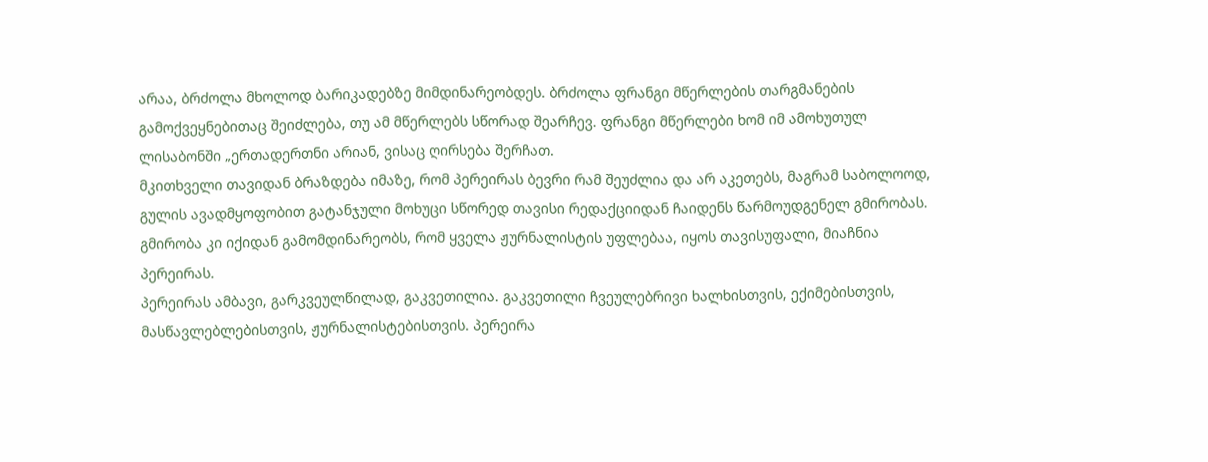არაა, ბრძოლა მხოლოდ ბარიკადებზე მიმდინარეობდეს. ბრძოლა ფრანგი მწერლების თარგმანების გამოქვეყნებითაც შეიძლება, თუ ამ მწერლებს სწორად შეარჩევ. ფრანგი მწერლები ხომ იმ ამოხუთულ ლისაბონში „ერთადერთნი არიან, ვისაც ღირსება შერჩათ.
მკითხველი თავიდან ბრაზდება იმაზე, რომ პერეირას ბევრი რამ შეუძლია და არ აკეთებს, მაგრამ საბოლოოდ, გულის ავადმყოფობით გატანჯული მოხუცი სწორედ თავისი რედაქციიდან ჩაიდენს წარმოუდგენელ გმირობას. გმირობა კი იქიდან გამომდინარეობს, რომ ყველა ჟურნალისტის უფლებაა, იყოს თავისუფალი, მიაჩნია პერეირას.
პერეირას ამბავი, გარკვეულწილად, გაკვეთილია. გაკვეთილი ჩვეულებრივი ხალხისთვის, ექიმებისთვის, მასწავლებლებისთვის, ჟურნალისტებისთვის. პერეირა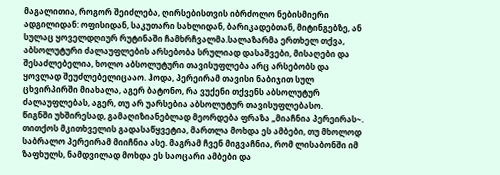მაგალითია, როგორ შეიძლება, ღირსებისთვის იბრძოლო ნებისმიერი ადგილიდან: ოფისიდან, საკუთარი სახლიდან, ბარიკადებთან, მიტინგებზე, ან სულაც ყოველდღიურ რუტინაში ჩამხრჩვალმა.სალაზარმა ერთხელ თქვა, აბსოლუტური ძალაუფლების არსებობა სრულიად დასაშვები, მისაღები და შესაძლებელია, ხოლო აბსოლუტური თავისუფლება არც არსებობს და ყოვლად შეუძლებელიცააო. ჰოდა, პერეირამ თავისი ნაბიჯით სულ ცხვირპირში მიახალა, აგერ ბატონო, რა ვუქენი თქვენს აბსოლუტურ ძალაუფლებას, აგერ, თუ არ უარსებია აბსოლუტურ თავისუფლებასო.
წიგნში უხშირესად, გამაღიზიანებლად მეორდება ფრაზა „მიაჩნია პერეირას~. თითქოს მკითხველის გადასაწყვეტია, მართლა მოხდა ეს ამბები, თუ მხოლოდ საბრალო პერეირამ მიიჩნია ასე. მაგრამ ჩვენ მიგვაჩნია, რომ ლისაბონში იმ ზაფხულს, ნამდვილად მოხდა ეს საოცარი ამბები და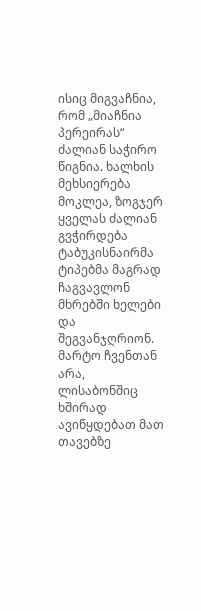ისიც მიგვაჩნია, რომ „მიაჩნია პერეირას“ ძალიან საჭირო წიგნია. ხალხის მეხსიერება მოკლეა, ზოგჯერ ყველას ძალიან გვჭირდება ტაბუკისნაირმა ტიპებმა მაგრად ჩაგვავლონ მხრებში ხელები და შეგვანჯღრიონ. მარტო ჩვენთან არა, ლისაბონშიც ხშირად ავიწყდებათ მათ თავებზე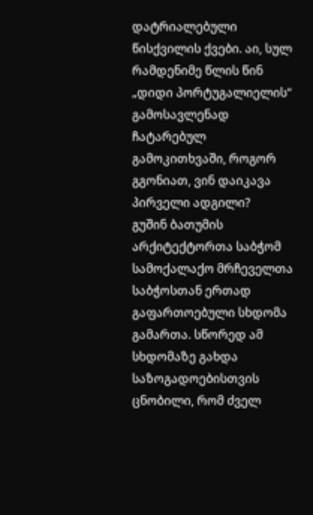დატრიალებული წისქვილის ქვები. აი, სულ რამდენიმე წლის წინ „დიდი პორტუგალიელის“ გამოსავლენად ჩატარებულ გამოკითხვაში, როგორ გგონიათ, ვინ დაიკავა პირველი ადგილი?
გუშინ ბათუმის არქიტექტორთა საბჭომ სამოქალაქო მრჩეველთა საბჭოსთან ერთად გაფართოებული სხდომა გამართა. სწორედ ამ სხდომაზე გახდა საზოგადოებისთვის ცნობილი, რომ ძველ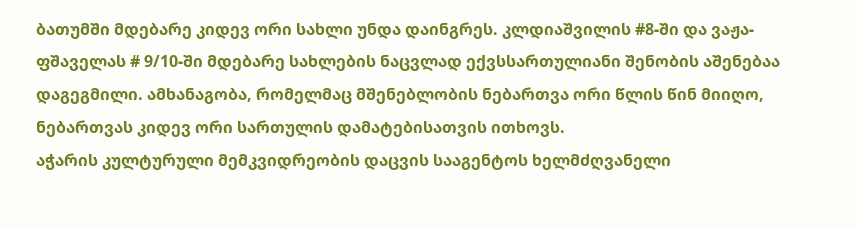ბათუმში მდებარე კიდევ ორი სახლი უნდა დაინგრეს. კლდიაშვილის #8-ში და ვაჟა-ფშაველას # 9/10-ში მდებარე სახლების ნაცვლად ექვსსართულიანი შენობის აშენებაა დაგეგმილი. ამხანაგობა, რომელმაც მშენებლობის ნებართვა ორი წლის წინ მიიღო, ნებართვას კიდევ ორი სართულის დამატებისათვის ითხოვს.
აჭარის კულტურული მემკვიდრეობის დაცვის სააგენტოს ხელმძღვანელი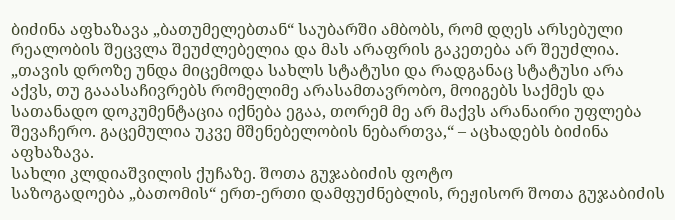ბიძინა აფხაზავა „ბათუმელებთან“ საუბარში ამბობს, რომ დღეს არსებული რეალობის შეცვლა შეუძლებელია და მას არაფრის გაკეთება არ შეუძლია.
„თავის დროზე უნდა მიცემოდა სახლს სტატუსი და რადგანაც სტატუსი არა აქვს, თუ გააასაჩივრებს რომელიმე არასამთავრობო, მოიგებს საქმეს და სათანადო დოკუმენტაცია იქნება ეგაა, თორემ მე არ მაქვს არანაირი უფლება შევაჩერო. გაცემულია უკვე მშენებელობის ნებართვა,“ – აცხადებს ბიძინა აფხაზავა.
სახლი კლდიაშვილის ქუჩაზე. შოთა გუჯაბიძის ფოტო
საზოგადოება „ბათომის“ ერთ-ერთი დამფუძნებლის, რეჟისორ შოთა გუჯაბიძის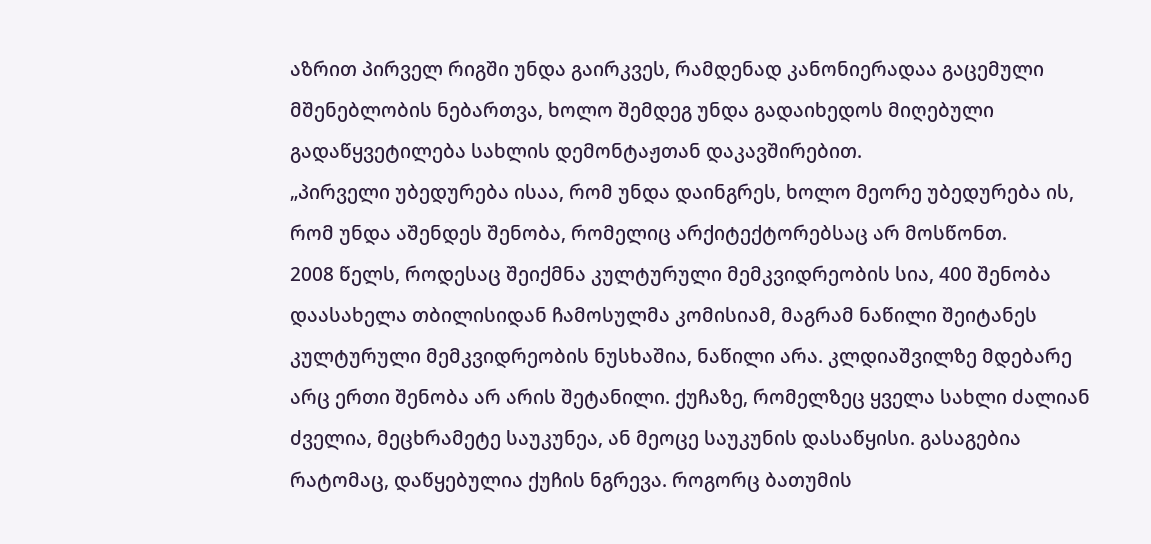აზრით პირველ რიგში უნდა გაირკვეს, რამდენად კანონიერადაა გაცემული მშენებლობის ნებართვა, ხოლო შემდეგ უნდა გადაიხედოს მიღებული გადაწყვეტილება სახლის დემონტაჟთან დაკავშირებით.
„პირველი უბედურება ისაა, რომ უნდა დაინგრეს, ხოლო მეორე უბედურება ის, რომ უნდა აშენდეს შენობა, რომელიც არქიტექტორებსაც არ მოსწონთ.
2008 წელს, როდესაც შეიქმნა კულტურული მემკვიდრეობის სია, 400 შენობა დაასახელა თბილისიდან ჩამოსულმა კომისიამ, მაგრამ ნაწილი შეიტანეს კულტურული მემკვიდრეობის ნუსხაშია, ნაწილი არა. კლდიაშვილზე მდებარე არც ერთი შენობა არ არის შეტანილი. ქუჩაზე, რომელზეც ყველა სახლი ძალიან ძველია, მეცხრამეტე საუკუნეა, ან მეოცე საუკუნის დასაწყისი. გასაგებია რატომაც, დაწყებულია ქუჩის ნგრევა. როგორც ბათუმის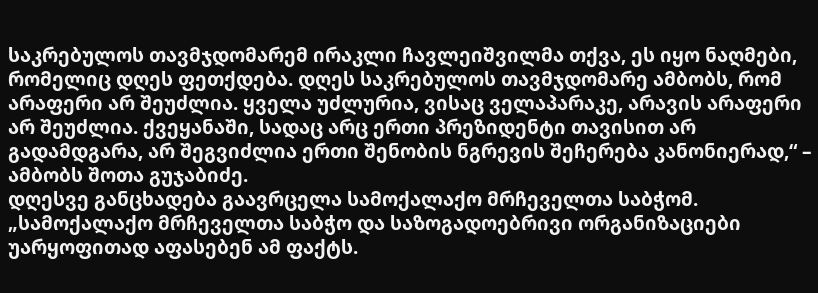საკრებულოს თავმჯდომარემ ირაკლი ჩავლეიშვილმა თქვა, ეს იყო ნაღმები, რომელიც დღეს ფეთქდება. დღეს საკრებულოს თავმჯდომარე ამბობს, რომ არაფერი არ შეუძლია. ყველა უძლურია, ვისაც ველაპარაკე, არავის არაფერი არ შეუძლია. ქვეყანაში, სადაც არც ერთი პრეზიდენტი თავისით არ გადამდგარა, არ შეგვიძლია ერთი შენობის ნგრევის შეჩერება კანონიერად,“ – ამბობს შოთა გუჯაბიძე.
დღესვე განცხადება გაავრცელა სამოქალაქო მრჩეველთა საბჭომ.
„სამოქალაქო მრჩეველთა საბჭო და საზოგადოებრივი ორგანიზაციები უარყოფითად აფასებენ ამ ფაქტს.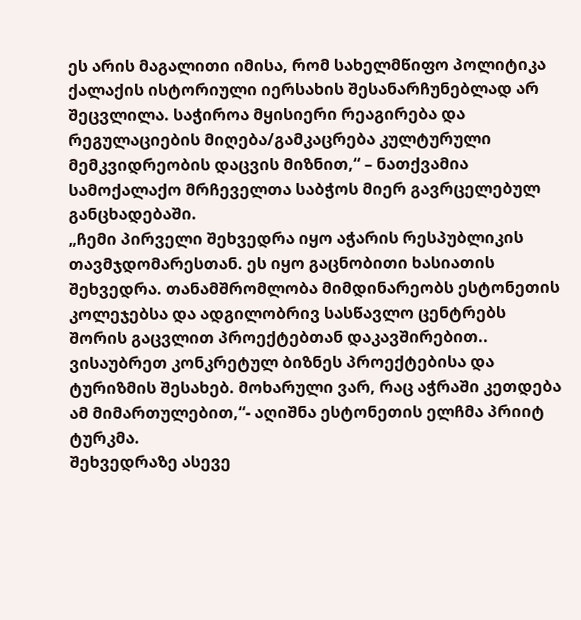ეს არის მაგალითი იმისა, რომ სახელმწიფო პოლიტიკა ქალაქის ისტორიული იერსახის შესანარჩუნებლად არ შეცვლილა. საჭიროა მყისიერი რეაგირება და რეგულაციების მიღება/გამკაცრება კულტურული მემკვიდრეობის დაცვის მიზნით,“ – ნათქვამია სამოქალაქო მრჩეველთა საბჭოს მიერ გავრცელებულ განცხადებაში.
„ჩემი პირველი შეხვედრა იყო აჭარის რესპუბლიკის თავმჯდომარესთან. ეს იყო გაცნობითი ხასიათის შეხვედრა. თანამშრომლობა მიმდინარეობს ესტონეთის კოლეჯებსა და ადგილობრივ სასწავლო ცენტრებს შორის გაცვლით პროექტებთან დაკავშირებით.. ვისაუბრეთ კონკრეტულ ბიზნეს პროექტებისა და ტურიზმის შესახებ. მოხარული ვარ, რაც აჭრაში კეთდება ამ მიმართულებით,“- აღიშნა ესტონეთის ელჩმა პრიიტ ტურკმა.
შეხვედრაზე ასევე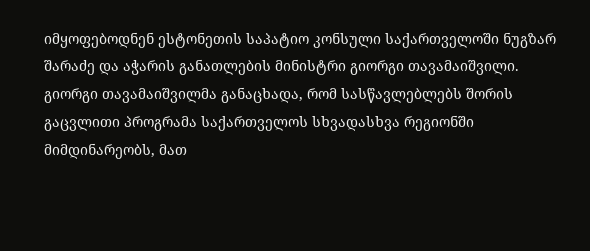იმყოფებოდნენ ესტონეთის საპატიო კონსული საქართველოში ნუგზარ შარაძე და აჭარის განათლების მინისტრი გიორგი თავამაიშვილი.
გიორგი თავამაიშვილმა განაცხადა, რომ სასწავლებლებს შორის გაცვლითი პროგრამა საქართველოს სხვადასხვა რეგიონში მიმდინარეობს, მათ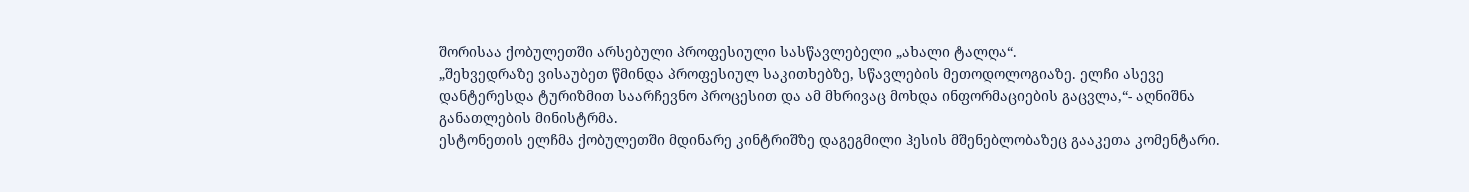შორისაა ქობულეთში არსებული პროფესიული სასწავლებელი „ახალი ტალღა“.
„შეხვედრაზე ვისაუბეთ წმინდა პროფესიულ საკითხებზე, სწავლების მეთოდოლოგიაზე. ელჩი ასევე დანტერესდა ტურიზმით საარჩევნო პროცესით და ამ მხრივაც მოხდა ინფორმაციების გაცვლა,“- აღნიშნა განათლების მინისტრმა.
ესტონეთის ელჩმა ქობულეთში მდინარე კინტრიშზე დაგეგმილი ჰესის მშენებლობაზეც გააკეთა კომენტარი.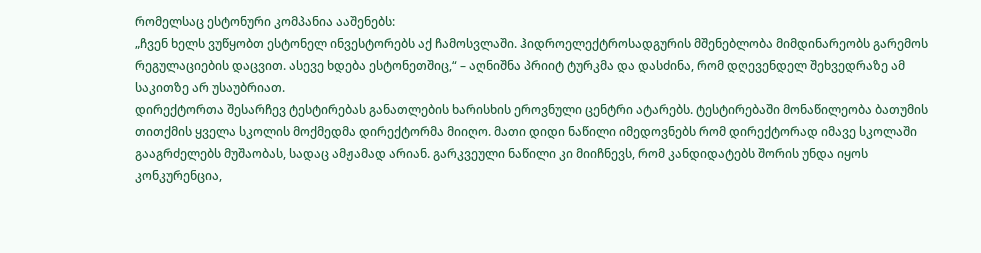რომელსაც ესტონური კომპანია ააშენებს:
„ჩვენ ხელს ვუწყობთ ესტონელ ინვესტორებს აქ ჩამოსვლაში. ჰიდროელექტროსადგურის მშენებლობა მიმდინარეობს გარემოს რეგულაციების დაცვით. ასევე ხდება ესტონეთშიც,“ – აღნიშნა პრიიტ ტურკმა და დასძინა, რომ დღევენდელ შეხვედრაზე ამ საკითზე არ უსაუბრიათ.
დირექტორთა შესარჩევ ტესტირებას განათლების ხარისხის ეროვნული ცენტრი ატარებს. ტესტირებაში მონაწილეობა ბათუმის თითქმის ყველა სკოლის მოქმედმა დირექტორმა მიიღო. მათი დიდი ნაწილი იმედოვნებს რომ დირექტორად იმავე სკოლაში გააგრძელებს მუშაობას, სადაც ამჟამად არიან. გარკვეული ნაწილი კი მიიჩნევს, რომ კანდიდატებს შორის უნდა იყოს კონკურენცია,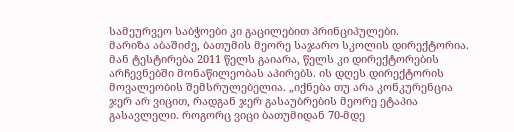სამეურვეო საბჭოები კი გაცილებით პრინციპულები.
მარიზა აბაშიძე, ბათუმის მეორე საჯარო სკოლის დირექტორია. მან ტესტირება 2011 წელს გაიარა, წელს კი დირექტორების არჩევნებში მონაწილეობას აპირებს. ის დღეს დირექტორის მოვალეობის შემსრულებელია. „იქნება თუ არა კონკურენცია ჯერ არ ვიცით, რადგან ჯერ გასაუბრების მეორე ეტაპია გასავლელი. როგორც ვიცი ბათუმიდან 70-მდე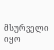მსურველი იყო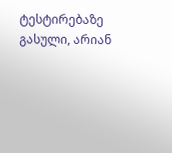ტესტირებაზე გასული, არიან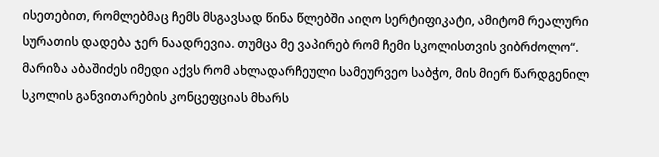ისეთებით, რომლებმაც ჩემს მსგავსად წინა წლებში აიღო სერტიფიკატი, ამიტომ რეალური სურათის დადება ჯერ ნაადრევია. თუმცა მე ვაპირებ რომ ჩემი სკოლისთვის ვიბრძოლო“. მარიზა აბაშიძეს იმედი აქვს რომ ახლადარჩეული სამეურვეო საბჭო, მის მიერ წარდგენილ სკოლის განვითარების კონცეფციას მხარს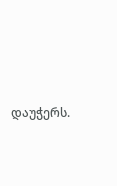დაუჭერს.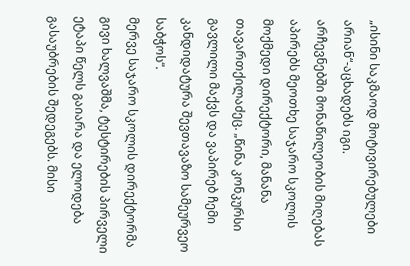„ისინი საკმაოდ მოტივირებულები არიან“-აცხადებს იგი.
არჩევნებში მონაწილეობის მიღებას აპირებს მეოთხე საჯარო სკოლის მოქმედი დირექტორი, მანანა თავართქილაძეც. „წინა კონკურსი გავლილი მაქვს და ვაპირებ ჩემი კანდიდატურა შევთავაზო სამეურვეო საბჭოს“.
მერვე საჯარო სკოლის დირექტორმა გივი ხალვაშმა, ტესტირების პირველი ეტაპი წელს გაიარა და ელოდება გასაუბრების შედეგებს. მისი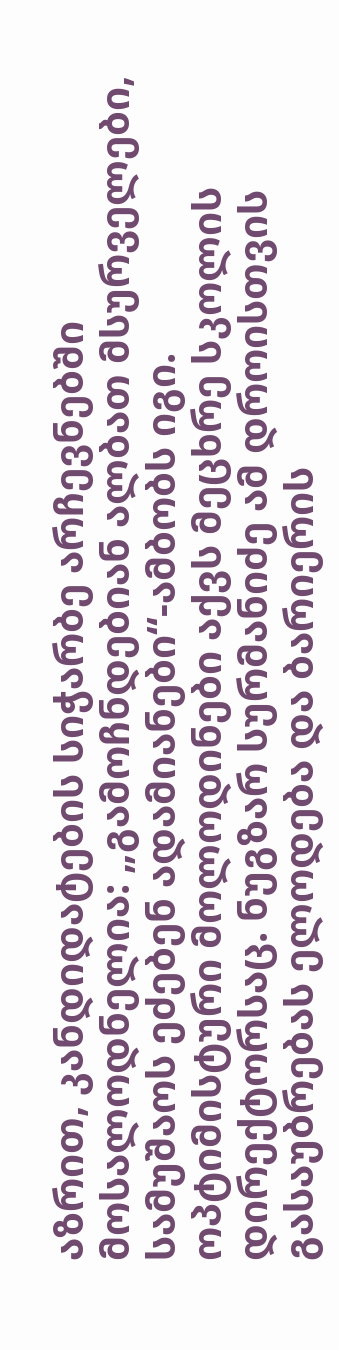აზრით, კანდიდატების სიჭარბე არჩევნებში მოსალოდნელია: „გამოჩნდებიან ალბათ მსურველები, სამუშაოს ეძებენ ადამიანები“-ამბობს იგი.
ოპტიმისტური მოლოდინები აქვს მეცხრე სკოლის დირექტორსაც. ნუგზარ სურმანიძე ამ დროისთვის გასაუბრებას ელოდება და ბარიერის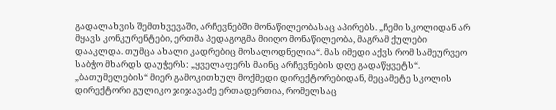გადალახვის შემთხვევაში, არჩევნებში მონაწილეობასაც აპირებს. „ჩემი სკოლიდან არ მყავს კონკურენტები, ერთმა პედაგოგმა მიიღო მონაწილეობა, მაგრამ ქულები დააკლდა. თუმცა ახალი კადრებიც მოსალოდნელია“. მას იმედი აქვს რომ სამეურვეო საბჭო მხარდს დაუჭერს: „ყველაფერს მაინც არჩევნების დღე გადაწყვეტს“.
„ბათუმელების“ მიერ გამოკითხულ მოქმედი დირექტორებიდან, მეცამეტე სკოლის დირექტორი გულიკო ჯიჯავაძე ერთადერთია, რომელსაც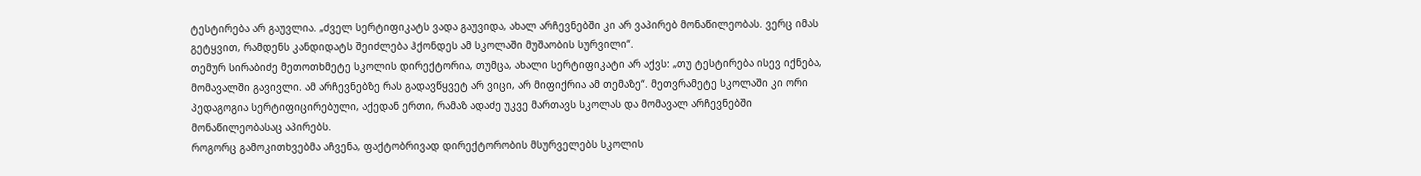ტესტირება არ გაუვლია. „ძველ სერტიფიკატს ვადა გაუვიდა, ახალ არჩევნებში კი არ ვაპირებ მონაწილეობას. ვერც იმას გეტყვით, რამდენს კანდიდატს შეიძლება ჰქონდეს ამ სკოლაში მუშაობის სურვილი“.
თემურ სირაბიძე მეთოთხმეტე სკოლის დირექტორია, თუმცა, ახალი სერტიფიკატი არ აქვს: „თუ ტესტირება ისევ იქნება, მომავალში გავივლი. ამ არჩევნებზე რას გადავწყვეტ არ ვიცი, არ მიფიქრია ამ თემაზე“. მეთვრამეტე სკოლაში კი ორი პედაგოგია სერტიფიცირებული, აქედან ერთი, რამაზ ადაძე უკვე მართავს სკოლას და მომავალ არჩევნებში მონაწილეობასაც აპირებს.
როგორც გამოკითხვებმა აჩვენა, ფაქტობრივად დირექტორობის მსურველებს სკოლის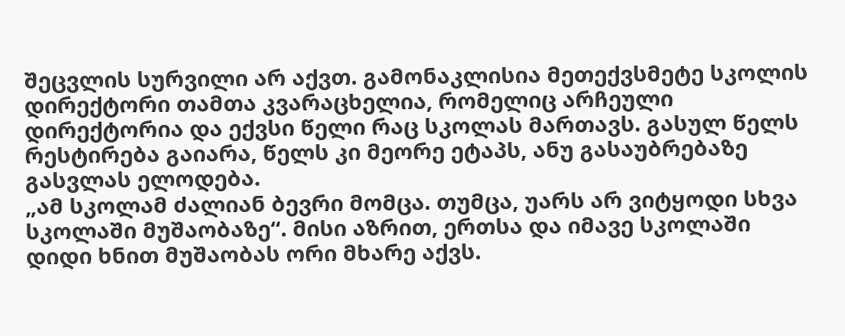შეცვლის სურვილი არ აქვთ. გამონაკლისია მეთექვსმეტე სკოლის დირექტორი თამთა კვარაცხელია, რომელიც არჩეული დირექტორია და ექვსი წელი რაც სკოლას მართავს. გასულ წელს რესტირება გაიარა, წელს კი მეორე ეტაპს, ანუ გასაუბრებაზე გასვლას ელოდება.
„ამ სკოლამ ძალიან ბევრი მომცა. თუმცა, უარს არ ვიტყოდი სხვა სკოლაში მუშაობაზე“. მისი აზრით, ერთსა და იმავე სკოლაში დიდი ხნით მუშაობას ორი მხარე აქვს.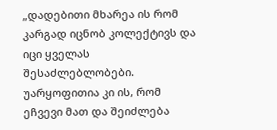„დადებითი მხარეა ის რომ კარგად იცნობ კოლექტივს და იცი ყველას შესაძლებლობები. უარყოფითია კი ის, რომ ეჩვევი მათ და შეიძლება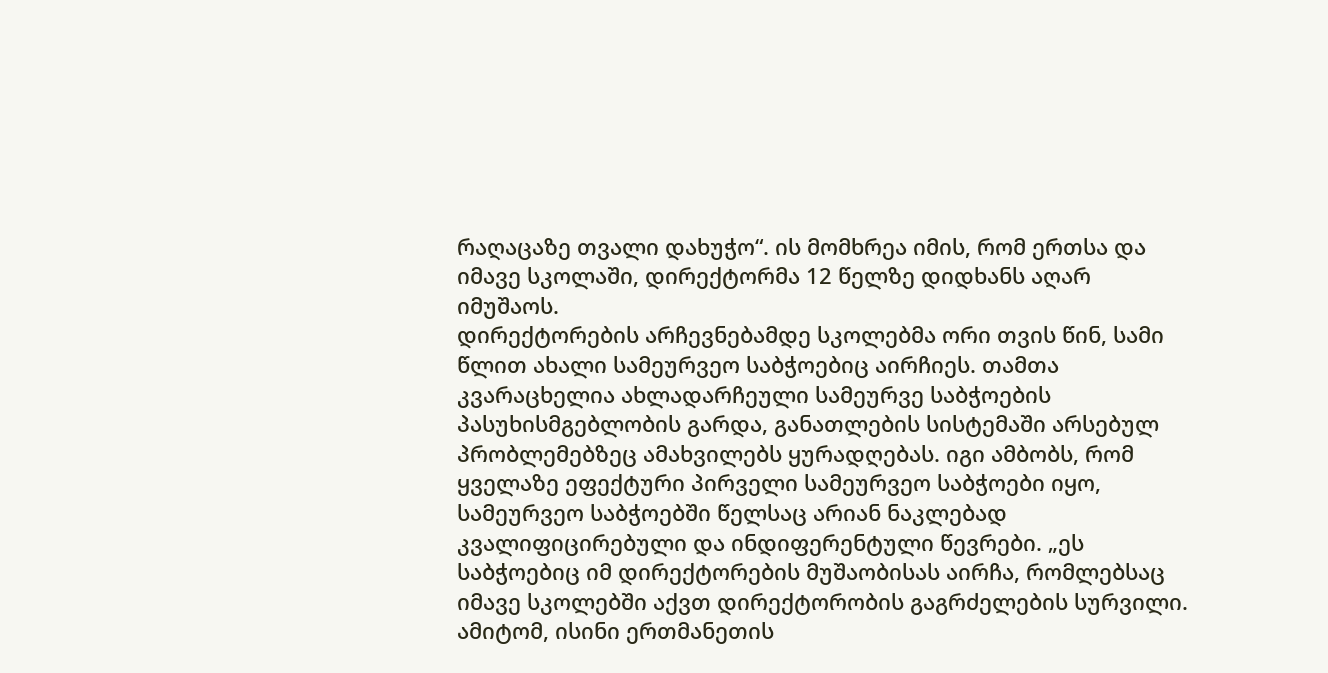რაღაცაზე თვალი დახუჭო“. ის მომხრეა იმის, რომ ერთსა და იმავე სკოლაში, დირექტორმა 12 წელზე დიდხანს აღარ იმუშაოს.
დირექტორების არჩევნებამდე სკოლებმა ორი თვის წინ, სამი წლით ახალი სამეურვეო საბჭოებიც აირჩიეს. თამთა კვარაცხელია ახლადარჩეული სამეურვე საბჭოების პასუხისმგებლობის გარდა, განათლების სისტემაში არსებულ პრობლემებზეც ამახვილებს ყურადღებას. იგი ამბობს, რომ ყველაზე ეფექტური პირველი სამეურვეო საბჭოები იყო, სამეურვეო საბჭოებში წელსაც არიან ნაკლებად კვალიფიცირებული და ინდიფერენტული წევრები. „ეს საბჭოებიც იმ დირექტორების მუშაობისას აირჩა, რომლებსაც იმავე სკოლებში აქვთ დირექტორობის გაგრძელების სურვილი. ამიტომ, ისინი ერთმანეთის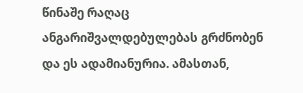წინაშე რაღაც ანგარიშვალდებულებას გრძნობენ და ეს ადამიანურია. ამასთან,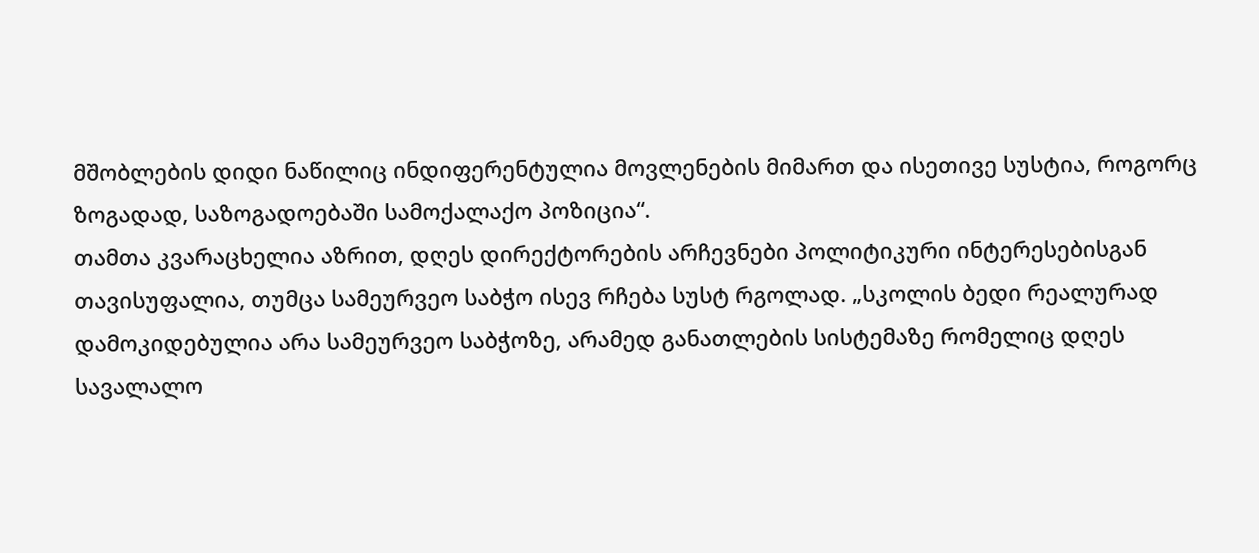მშობლების დიდი ნაწილიც ინდიფერენტულია მოვლენების მიმართ და ისეთივე სუსტია, როგორც ზოგადად, საზოგადოებაში სამოქალაქო პოზიცია“.
თამთა კვარაცხელია აზრით, დღეს დირექტორების არჩევნები პოლიტიკური ინტერესებისგან თავისუფალია, თუმცა სამეურვეო საბჭო ისევ რჩება სუსტ რგოლად. „სკოლის ბედი რეალურად დამოკიდებულია არა სამეურვეო საბჭოზე, არამედ განათლების სისტემაზე რომელიც დღეს სავალალო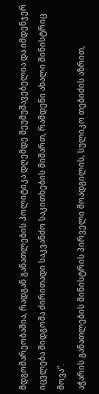მდგომარეობაშია, რადგან განათლების პოლიტიკა დღემდე შეუმუშავებელია და იმდენჯერ იცვლება მიდგომა ძირითადი საკვანძო საკითხების მიმართ, რამდენი ახალი მინისტრიც მოვა“.
აჭარის განათლების მინისტრის პირველი მოადგილის, სულიკო თებიძის აზრით,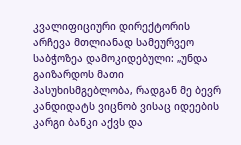კვალიფიციური დირექტორის არჩევა მთლიანად სამეურვეო საბჭოზეა დამოკიდებული: „უნდა გაიზარდოს მათი პასუხისმგებლობა, რადგან მე ბევრ კანდიდატს ვიცნობ ვისაც იდეების კარგი ბანკი აქვს და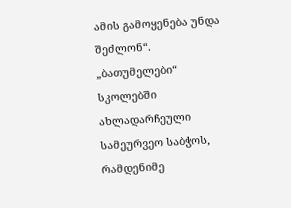ამის გამოყენება უნდა შეძლონ“.
„ბათუმელები“ სკოლებში ახლადარჩეული სამეურვეო საბჭოს, რამდენიმე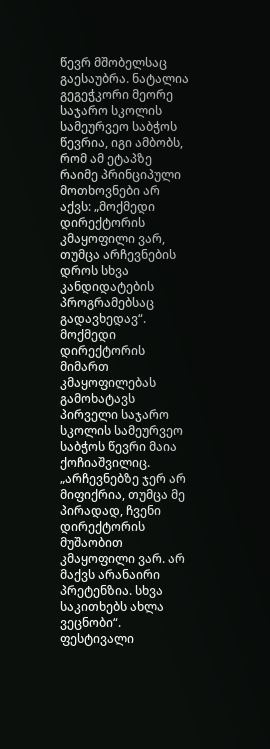წევრ მშობელსაც გაესაუბრა. ნატალია გეგეჭკორი მეორე საჯარო სკოლის სამეურვეო საბჭოს წევრია, იგი ამბობს, რომ ამ ეტაპზე რაიმე პრინციპული მოთხოვნები არ აქვს: „მოქმედი დირექტორის კმაყოფილი ვარ, თუმცა არჩევნების დროს სხვა კანდიდატების პროგრამებსაც გადავხედავ“.
მოქმედი დირექტორის მიმართ კმაყოფილებას გამოხატავს პირველი საჯარო სკოლის სამეურვეო საბჭოს წევრი მაია ქოჩიაშვილიც. „არჩევნებზე ჯერ არ მიფიქრია, თუმცა მე პირადად, ჩვენი დირექტორის მუშაობით კმაყოფილი ვარ. არ მაქვს არანაირი პრეტენზია. სხვა საკითხებს ახლა ვეცნობი“.
ფესტივალი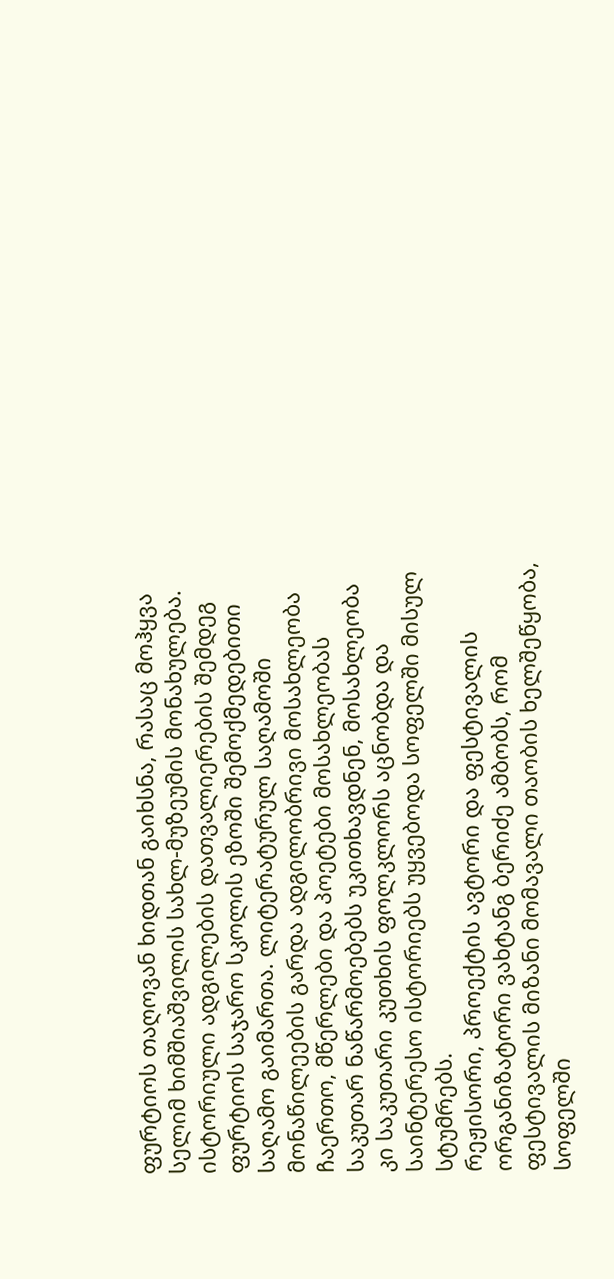ფურტიოს თაღოვან ხიდთან გაიხსნა, რასაც მოჰყვა სელიმ ხიმშიაშვილის სახლ-მუზეუმის მონახულება. ისტორიული ადგილების დათვალიერების შემდეგ ფურტიოს საჯარო სკოლის ეზოში შემოქმედებითი საღამო გაიმართა. ლიტერატურულ საღამოში მონაწილეების გარდა ადგილობრივი მოსახლეობა ჩაერთო, მწერლები და პოეტები მოსახლეობას საკუთარ ნაწარმოებებს უკითხავდნენ, მოსახლეობა კი საკუთარი კუთხის ფოლკლორს აცნობდა და საინტერესო ისტორიებს უყვებოდა სოფელში მისულ სტუმრებს.
რეჟისორი, პროექტის ავტორი და ფესტივალის ორგანიზატორი ვახტანგ ბერიძე ამბობს, რომ ფესტივალის მიზანი მომავალი თაობის ხელშეწყობა, სოფელში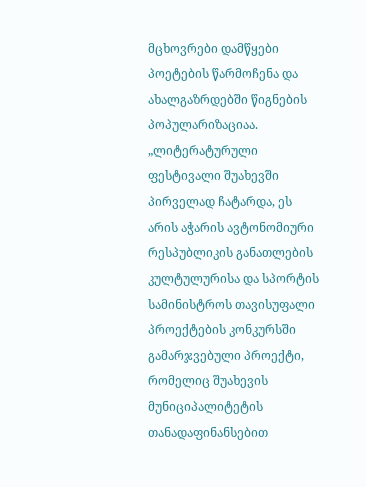მცხოვრები დამწყები პოეტების წარმოჩენა და ახალგაზრდებში წიგნების პოპულარიზაციაა.
„ლიტერატურული ფესტივალი შუახევში პირველად ჩატარდა, ეს არის აჭარის ავტონომიური რესპუბლიკის განათლების კულტულურისა და სპორტის სამინისტროს თავისუფალი პროექტების კონკურსში გამარჯვებული პროექტი, რომელიც შუახევის მუნიციპალიტეტის თანადაფინანსებით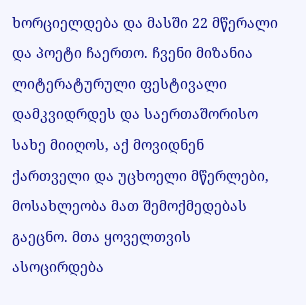ხორციელდება და მასში 22 მწერალი და პოეტი ჩაერთო. ჩვენი მიზანია ლიტერატურული ფესტივალი დამკვიდრდეს და საერთაშორისო სახე მიიღოს, აქ მოვიდნენ ქართველი და უცხოელი მწერლები, მოსახლეობა მათ შემოქმედებას გაეცნო. მთა ყოველთვის ასოცირდება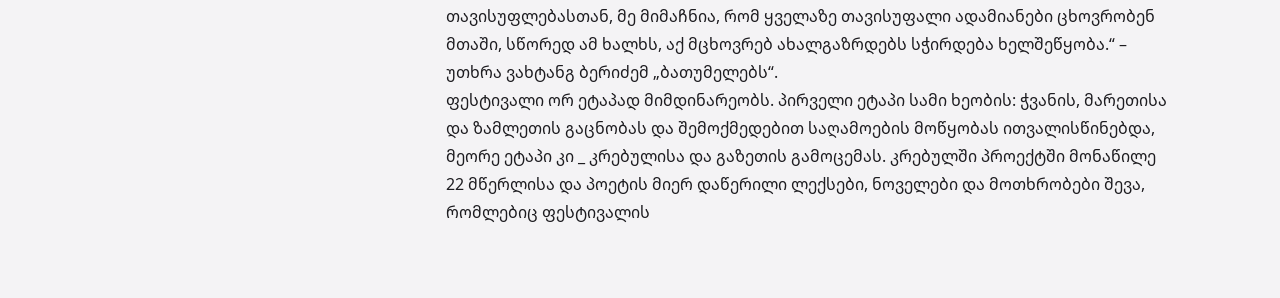თავისუფლებასთან, მე მიმაჩნია, რომ ყველაზე თავისუფალი ადამიანები ცხოვრობენ მთაში, სწორედ ამ ხალხს, აქ მცხოვრებ ახალგაზრდებს სჭირდება ხელშეწყობა.“ – უთხრა ვახტანგ ბერიძემ „ბათუმელებს“.
ფესტივალი ორ ეტაპად მიმდინარეობს. პირველი ეტაპი სამი ხეობის: ჭვანის, მარეთისა და ზამლეთის გაცნობას და შემოქმედებით საღამოების მოწყობას ითვალისწინებდა, მეორე ეტაპი კი _ კრებულისა და გაზეთის გამოცემას. კრებულში პროექტში მონაწილე 22 მწერლისა და პოეტის მიერ დაწერილი ლექსები, ნოველები და მოთხრობები შევა, რომლებიც ფესტივალის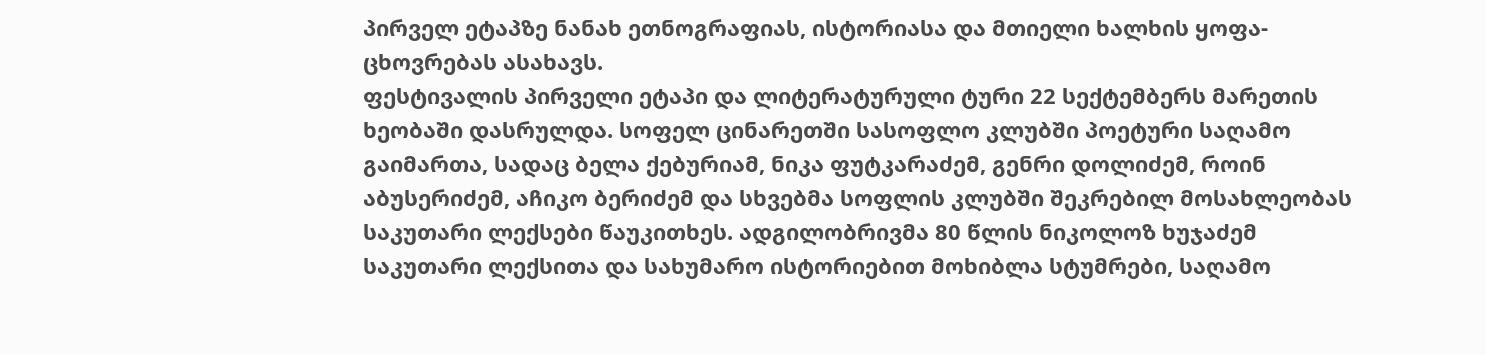პირველ ეტაპზე ნანახ ეთნოგრაფიას, ისტორიასა და მთიელი ხალხის ყოფა-ცხოვრებას ასახავს.
ფესტივალის პირველი ეტაპი და ლიტერატურული ტური 22 სექტემბერს მარეთის ხეობაში დასრულდა. სოფელ ცინარეთში სასოფლო კლუბში პოეტური საღამო გაიმართა, სადაც ბელა ქებურიამ, ნიკა ფუტკარაძემ, გენრი დოლიძემ, როინ აბუსერიძემ, აჩიკო ბერიძემ და სხვებმა სოფლის კლუბში შეკრებილ მოსახლეობას საკუთარი ლექსები წაუკითხეს. ადგილობრივმა 80 წლის ნიკოლოზ ხუჯაძემ საკუთარი ლექსითა და სახუმარო ისტორიებით მოხიბლა სტუმრები, საღამო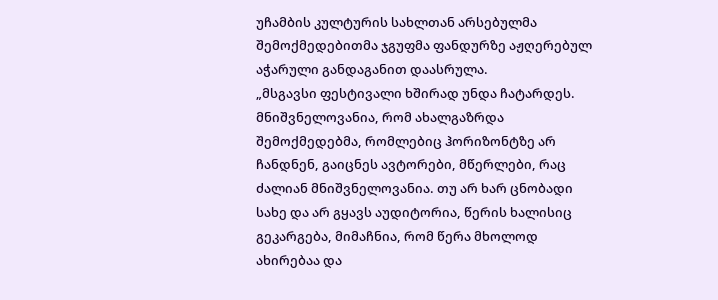უჩამბის კულტურის სახლთან არსებულმა შემოქმედებითმა ჯგუფმა ფანდურზე აჟღერებულ აჭარული განდაგანით დაასრულა.
„მსგავსი ფესტივალი ხშირად უნდა ჩატარდეს. მნიშვნელოვანია, რომ ახალგაზრდა შემოქმედებმა, რომლებიც ჰორიზონტზე არ ჩანდნენ, გაიცნეს ავტორები, მწერლები, რაც ძალიან მნიშვნელოვანია. თუ არ ხარ ცნობადი სახე და არ გყავს აუდიტორია, წერის ხალისიც გეკარგება, მიმაჩნია, რომ წერა მხოლოდ ახირებაა და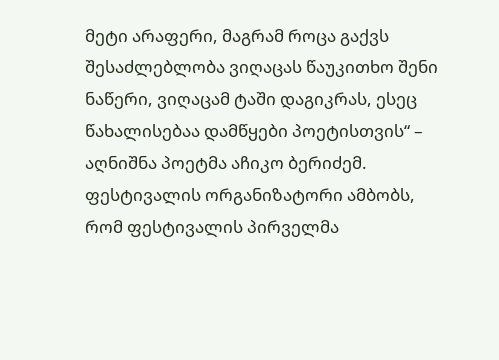მეტი არაფერი, მაგრამ როცა გაქვს შესაძლებლობა ვიღაცას წაუკითხო შენი ნაწერი, ვიღაცამ ტაში დაგიკრას, ესეც წახალისებაა დამწყები პოეტისთვის“ – აღნიშნა პოეტმა აჩიკო ბერიძემ.
ფესტივალის ორგანიზატორი ამბობს, რომ ფესტივალის პირველმა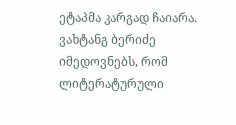ეტაპმა კარგად ჩაიარა. ვახტანგ ბერიძე იმედოვნებს, რომ ლიტერატურული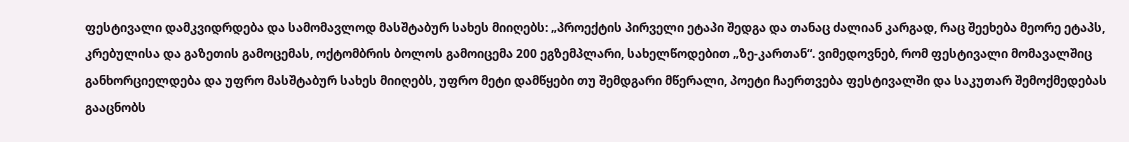ფესტივალი დამკვიდრდება და სამომავლოდ მასშტაბურ სახეს მიიღებს: „პროექტის პირველი ეტაპი შედგა და თანაც ძალიან კარგად, რაც შეეხება მეორე ეტაპს, კრებულისა და გაზეთის გამოცემას, ოქტომბრის ბოლოს გამოიცემა 200 ეგზემპლარი, სახელწოდებით „ზე-კართან“. ვიმედოვნებ, რომ ფესტივალი მომავალშიც განხორციელდება და უფრო მასშტაბურ სახეს მიიღებს, უფრო მეტი დამწყები თუ შემდგარი მწერალი, პოეტი ჩაერთვება ფესტივალში და საკუთარ შემოქმედებას გააცნობს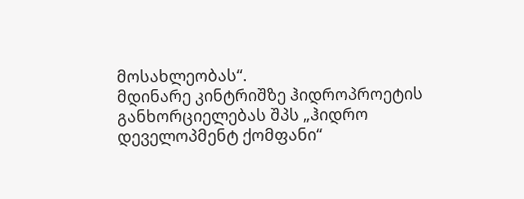მოსახლეობას“.
მდინარე კინტრიშზე ჰიდროპროეტის განხორციელებას შპს „ჰიდრო დეველოპმენტ ქომფანი“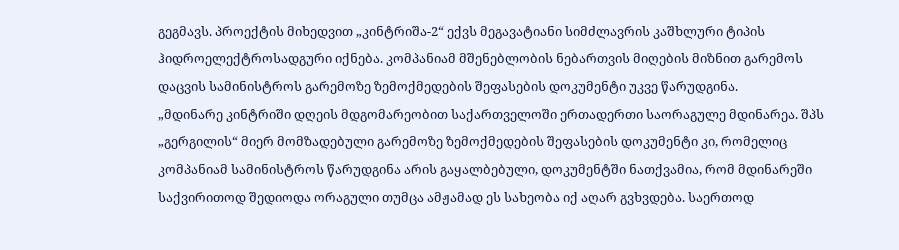გეგმავს. პროექტის მიხედვით „კინტრიშა-2“ ექვს მეგავატიანი სიმძლავრის კაშხლური ტიპის ჰიდროელექტროსადგური იქნება. კომპანიამ მშენებლობის ნებართვის მიღების მიზნით გარემოს დაცვის სამინისტროს გარემოზე ზემოქმედების შეფასების დოკუმენტი უკვე წარუდგინა.
„მდინარე კინტრიში დღეის მდგომარეობით საქართველოში ერთადერთი საორაგულე მდინარეა. შპს „გერგილის“ მიერ მომზადებული გარემოზე ზემოქმედების შეფასების დოკუმენტი კი, რომელიც კომპანიამ სამინისტროს წარუდგინა არის გაყალბებული, დოკუმენტში ნათქვამია, რომ მდინარეში საქვირითოდ შედიოდა ორაგული თუმცა ამჟამად ეს სახეობა იქ აღარ გვხვდება. საერთოდ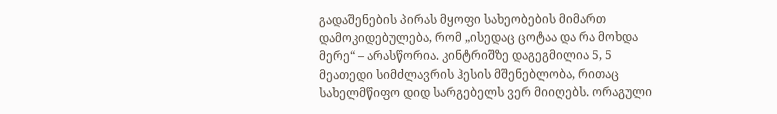გადაშენების პირას მყოფი სახეობების მიმართ დამოკიდებულება, რომ „ისედაც ცოტაა და რა მოხდა მერე“ – არასწორია. კინტრიშზე დაგეგმილია 5, 5 მეათედი სიმძლავრის ჰესის მშენებლობა, რითაც სახელმწიფო დიდ სარგებელს ვერ მიიღებს. ორაგული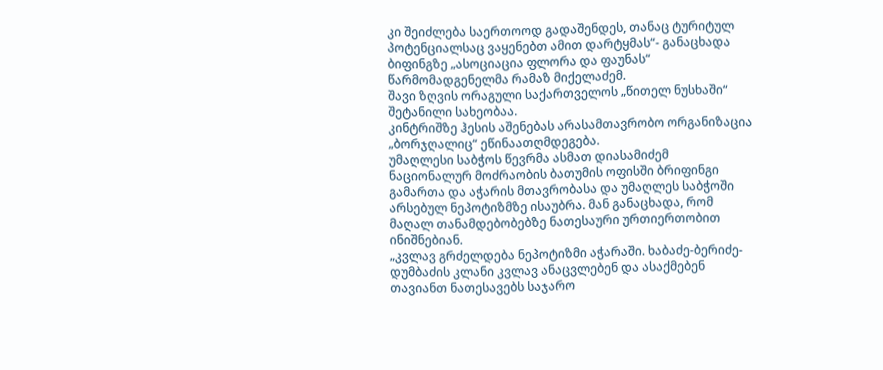კი შეიძლება საერთოოდ გადაშენდეს, თანაც ტურიტულ პოტენციალსაც ვაყენებთ ამით დარტყმას“- განაცხადა ბიფინგზე „ასოციაცია ფლორა და ფაუნას“ წარმომადგენელმა რამაზ მიქელაძემ.
შავი ზღვის ორაგული საქართველოს „წითელ ნუსხაში“ შეტანილი სახეობაა.
კინტრიშზე ჰესის აშენებას არასამთავრობო ორგანიზაცია „ბორჯღალიც“ ეწინაათღმდეგება.
უმაღლესი საბჭოს წევრმა ასმათ დიასამიძემ ნაციონალურ მოძრაობის ბათუმის ოფისში ბრიფინგი გამართა და აჭარის მთავრობასა და უმაღლეს საბჭოში არსებულ ნეპოტიზმზე ისაუბრა. მან განაცხადა, რომ მაღალ თანამდებობებზე ნათესაური ურთიერთობით ინიშნებიან.
„კვლავ გრძელდება ნეპოტიზმი აჭარაში. ხაბაძე-ბერიძე-დუმბაძის კლანი კვლავ ანაცვლებენ და ასაქმებენ თავიანთ ნათესავებს საჯარო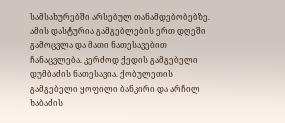სამსახურებში არსებულ თანამდებობებზე. ამის დასტურია გამგებლების ერთ დღეში გამოცვლა და მათი ნათესავებით ჩანაცვლება. კერძოდ ქედის გამგებელი დუმბაძის ნათესავია. ქობულეთის გამგებელი ყოფილი ბანკირი და არჩილ ხაბაძის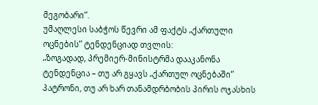მეგობარი“.
უმაღლესი საბჭოს წევრი ამ ფაქტს „ქართული ოცნების“ ტენდენციად თვლის:
„ზოგადად, პრემიერ-მინისტრმა დააკანონა ტენდენცია – თუ არ გყავს „ქართულ ოცნებაში“ პატრონი, თუ არ ხარ თანამდრბობის პირის ოჯასხის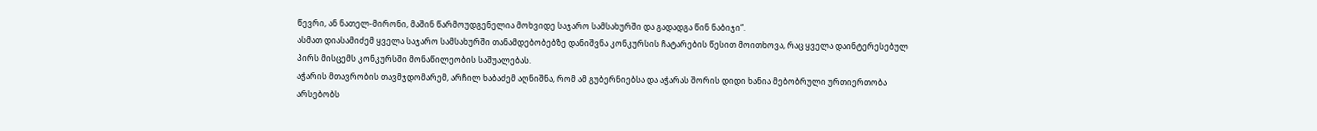წევრი, ან ნათელ-მირონი, მაშინ წარმოუდგენელია მოხვიდე საჯარო სამსახურში და გადადგა წინ ნაბიჯი“.
ასმათ დიასამიძემ ყველა საჯარო სამსახურში თანამდებობებზე დანიშვნა კონკურსის ჩატარების წესით მოითხოვა, რაც ყველა დაინტერესებულ პირს მისცემს კონკურსში მონაწილეობის საშუალებას.
აჭარის მთავრობის თავმჯდომარემ, არჩილ ხაბაძემ აღნიშნა, რომ ამ გუბერნიებსა და აჭარას შორის დიდი ხანია მებობრული ურთიერთობა არსებობს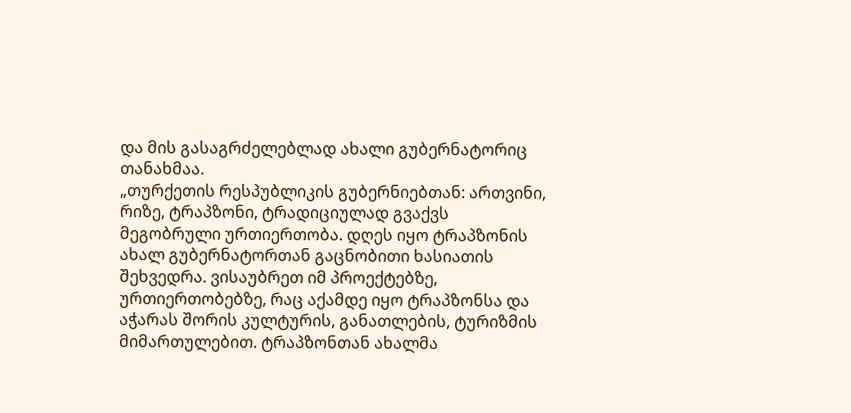და მის გასაგრძელებლად ახალი გუბერნატორიც თანახმაა.
„თურქეთის რესპუბლიკის გუბერნიებთან: ართვინი, რიზე, ტრაპზონი, ტრადიციულად გვაქვს მეგობრული ურთიერთობა. დღეს იყო ტრაპზონის ახალ გუბერნატორთან გაცნობითი ხასიათის შეხვედრა. ვისაუბრეთ იმ პროექტებზე, ურთიერთობებზე, რაც აქამდე იყო ტრაპზონსა და აჭარას შორის კულტურის, განათლების, ტურიზმის მიმართულებით. ტრაპზონთან ახალმა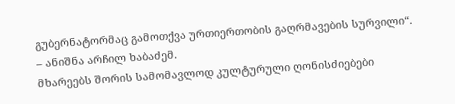გუბერნატორმაც გამოთქვა ურთიერთობის გაღრმავების სურვილი“. – ანიშნა არჩილ ხაბაძემ.
მხარეებს შორის სამომავლოდ კულტურული ღონისძიებები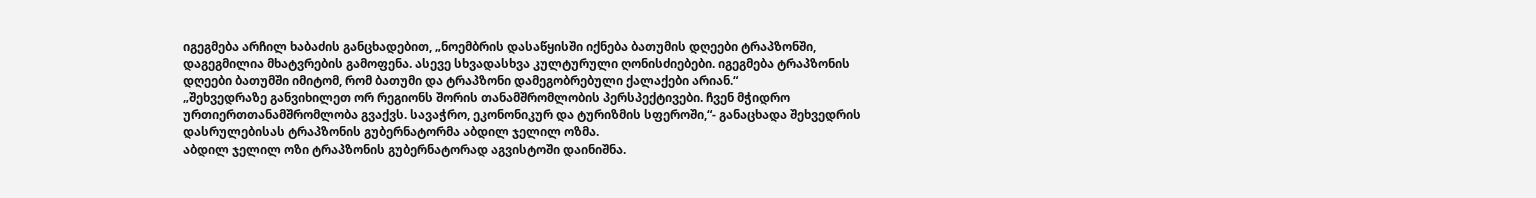იგეგმება არჩილ ხაბაძის განცხადებით, „ნოემბრის დასაწყისში იქნება ბათუმის დღეები ტრაპზონში, დაგეგმილია მხატვრების გამოფენა. ასევე სხვადასხვა კულტურული ღონისძიებები. იგეგმება ტრაპზონის დღეები ბათუმში იმიტომ, რომ ბათუმი და ტრაპზონი დამეგობრებული ქალაქები არიან.“
„შეხვედრაზე განვიხილეთ ორ რეგიონს შორის თანამშრომლობის პერსპექტივები. ჩვენ მჭიდრო ურთიერთთანამშრომლობა გვაქვს. სავაჭრო, ეკონონიკურ და ტურიზმის სფეროში,“- განაცხადა შეხვედრის დასრულებისას ტრაპზონის გუბერნატორმა აბდილ ჯელილ ოზმა.
აბდილ ჯელილ ოზი ტრაპზონის გუბერნატორად აგვისტოში დაინიშნა.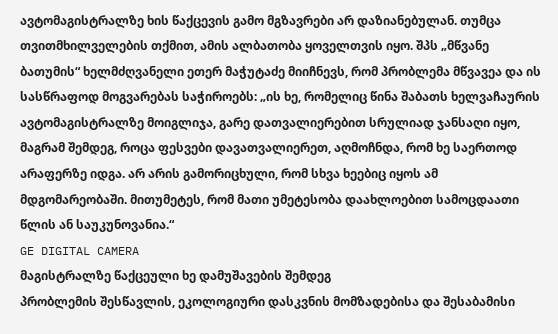ავტომაგისტრალზე ხის წაქცევის გამო მგზავრები არ დაზიანებულან. თუმცა თვითმხილველების თქმით, ამის ალბათობა ყოველთვის იყო. შპს „მწვანე ბათუმის“ ხელმძღვანელი ეთერ მაჭუტაძე მიიჩნევს, რომ პრობლემა მწვავეა და ის სასწრაფოდ მოგვარებას საჭიროებს: „ის ხე, რომელიც წინა შაბათს ხელვაჩაურის ავტომაგისტრალზე მოიგლიჯა, გარე დათვალიერებით სრულიად ჯანსაღი იყო, მაგრამ შემდეგ, როცა ფესვები დავათვალიერეთ, აღმოჩნდა, რომ ხე საერთოდ არაფერზე იდგა. არ არის გამორიცხული, რომ სხვა ხეებიც იყოს ამ მდგომარეობაში. მითუმეტეს, რომ მათი უმეტესობა დაახლოებით სამოცდაათი წლის ან საუკუნოვანია.“
GE DIGITAL CAMERA
მაგისტრალზე წაქცეული ხე დამუშავების შემდეგ
პრობლემის შესწავლის, ეკოლოგიური დასკვნის მომზადებისა და შესაბამისი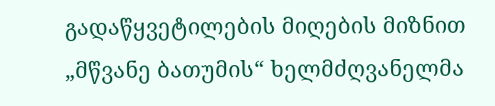გადაწყვეტილების მიღების მიზნით „მწვანე ბათუმის“ ხელმძღვანელმა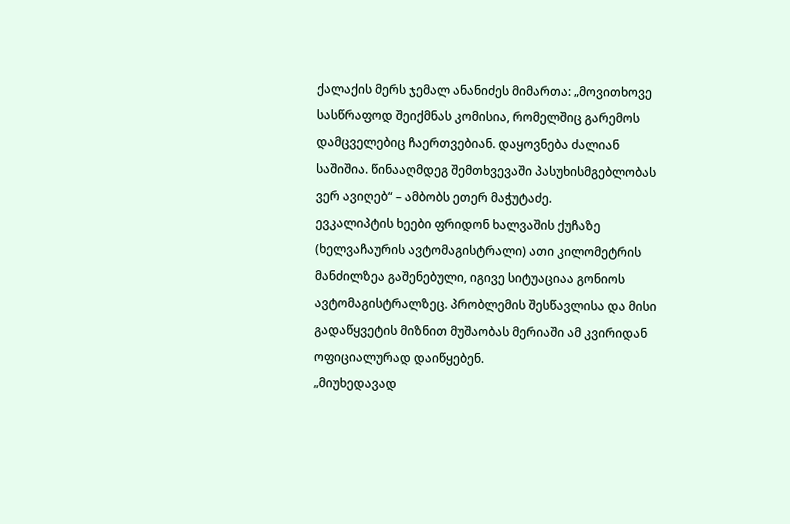ქალაქის მერს ჯემალ ანანიძეს მიმართა: „მოვითხოვე სასწრაფოდ შეიქმნას კომისია, რომელშიც გარემოს დამცველებიც ჩაერთვებიან. დაყოვნება ძალიან საშიშია. წინააღმდეგ შემთხვევაში პასუხისმგებლობას ვერ ავიღებ“ – ამბობს ეთერ მაჭუტაძე.
ევკალიპტის ხეები ფრიდონ ხალვაშის ქუჩაზე (ხელვაჩაურის ავტომაგისტრალი) ათი კილომეტრის მანძილზეა გაშენებული, იგივე სიტუაციაა გონიოს ავტომაგისტრალზეც. პრობლემის შესწავლისა და მისი გადაწყვეტის მიზნით მუშაობას მერიაში ამ კვირიდან ოფიციალურად დაიწყებენ.
„მიუხედავად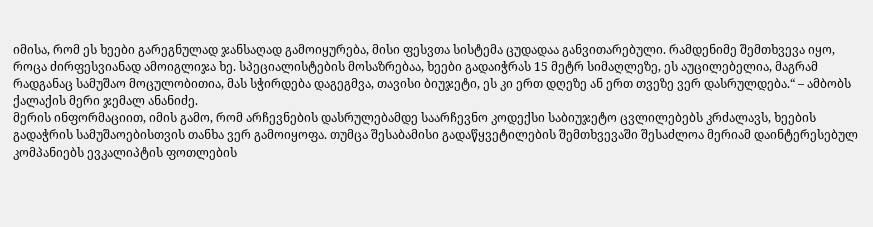იმისა, რომ ეს ხეები გარეგნულად ჯანსაღად გამოიყურება, მისი ფესვთა სისტემა ცუდადაა განვითარებული. რამდენიმე შემთხვევა იყო, როცა ძირფესვიანად ამოიგლიჯა ხე. სპეციალისტების მოსაზრებაა, ხეები გადაიჭრას 15 მეტრ სიმაღლეზე, ეს აუცილებელია, მაგრამ რადგანაც სამუშაო მოცულობითია, მას სჭირდება დაგეგმვა, თავისი ბიუჯეტი, ეს კი ერთ დღეზე ან ერთ თვეზე ვერ დასრულდება.“ – ამბობს ქალაქის მერი ჯემალ ანანიძე.
მერის ინფორმაციით, იმის გამო, რომ არჩევნების დასრულებამდე საარჩევნო კოდექსი საბიუჯეტო ცვლილებებს კრძალავს, ხეების გადაჭრის სამუშაოებისთვის თანხა ვერ გამოიყოფა. თუმცა შესაბამისი გადაწყვეტილების შემთხვევაში შესაძლოა მერიამ დაინტერესებულ კომპანიებს ევკალიპტის ფოთლების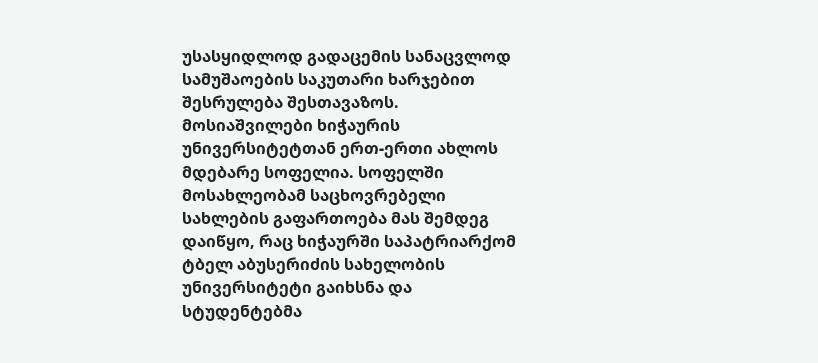უსასყიდლოდ გადაცემის სანაცვლოდ სამუშაოების საკუთარი ხარჯებით შესრულება შესთავაზოს.
მოსიაშვილები ხიჭაურის უნივერსიტეტთან ერთ-ერთი ახლოს მდებარე სოფელია. სოფელში მოსახლეობამ საცხოვრებელი სახლების გაფართოება მას შემდეგ დაიწყო, რაც ხიჭაურში საპატრიარქომ ტბელ აბუსერიძის სახელობის უნივერსიტეტი გაიხსნა და სტუდენტებმა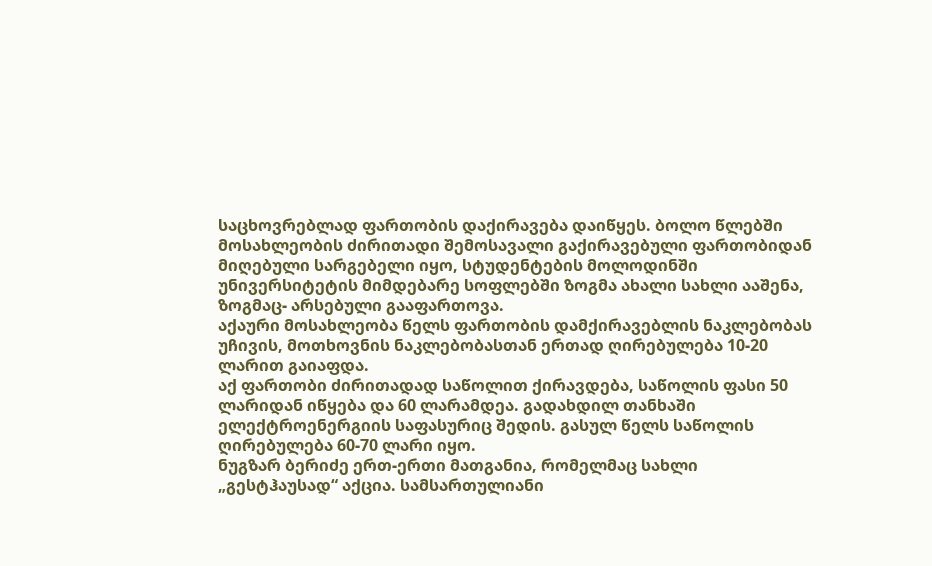საცხოვრებლად ფართობის დაქირავება დაიწყეს. ბოლო წლებში მოსახლეობის ძირითადი შემოსავალი გაქირავებული ფართობიდან მიღებული სარგებელი იყო, სტუდენტების მოლოდინში უნივერსიტეტის მიმდებარე სოფლებში ზოგმა ახალი სახლი ააშენა, ზოგმაც- არსებული გააფართოვა.
აქაური მოსახლეობა წელს ფართობის დამქირავებლის ნაკლებობას უჩივის, მოთხოვნის ნაკლებობასთან ერთად ღირებულება 10-20 ლარით გაიაფდა.
აქ ფართობი ძირითადად საწოლით ქირავდება, საწოლის ფასი 50 ლარიდან იწყება და 60 ლარამდეა. გადახდილ თანხაში ელექტროენერგიის საფასურიც შედის. გასულ წელს საწოლის ღირებულება 60-70 ლარი იყო.
ნუგზარ ბერიძე ერთ-ერთი მათგანია, რომელმაც სახლი „გესტჰაუსად“ აქცია. სამსართულიანი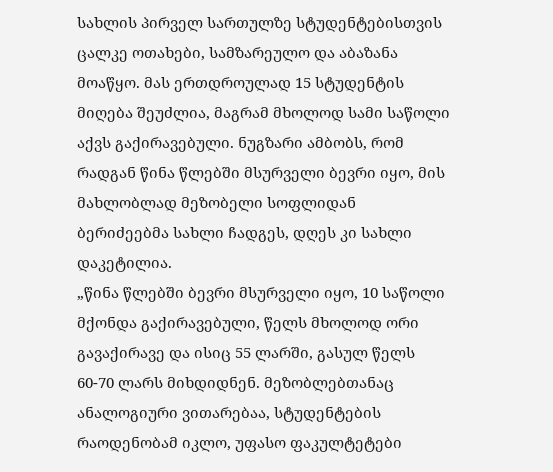სახლის პირველ სართულზე სტუდენტებისთვის ცალკე ოთახები, სამზარეულო და აბაზანა მოაწყო. მას ერთდროულად 15 სტუდენტის მიღება შეუძლია, მაგრამ მხოლოდ სამი საწოლი აქვს გაქირავებული. ნუგზარი ამბობს, რომ რადგან წინა წლებში მსურველი ბევრი იყო, მის მახლობლად მეზობელი სოფლიდან ბერიძეებმა სახლი ჩადგეს, დღეს კი სახლი დაკეტილია.
„წინა წლებში ბევრი მსურველი იყო, 10 საწოლი მქონდა გაქირავებული, წელს მხოლოდ ორი გავაქირავე და ისიც 55 ლარში, გასულ წელს 60-70 ლარს მიხდიდნენ. მეზობლებთანაც ანალოგიური ვითარებაა, სტუდენტების რაოდენობამ იკლო, უფასო ფაკულტეტები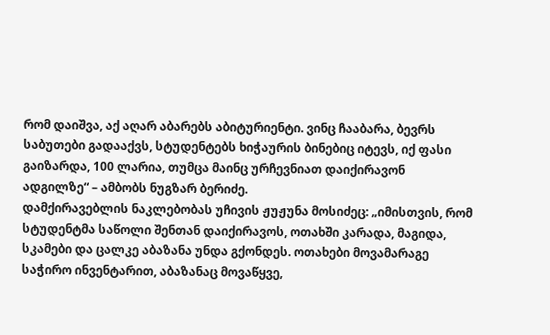რომ დაიშვა, აქ აღარ აბარებს აბიტურიენტი. ვინც ჩააბარა, ბევრს საბუთები გადააქვს, სტუდენტებს ხიჭაურის ბინებიც იტევს, იქ ფასი გაიზარდა, 100 ლარია, თუმცა მაინც ურჩევნიათ დაიქირავონ ადგილზე“ – ამბობს ნუგზარ ბერიძე.
დამქირავებლის ნაკლებობას უჩივის ჟუჟუნა მოსიძეც: „იმისთვის, რომ სტუდენტმა საწოლი შენთან დაიქირავოს, ოთახში კარადა, მაგიდა, სკამები და ცალკე აბაზანა უნდა გქონდეს. ოთახები მოვამარაგე საჭირო ინვენტარით, აბაზანაც მოვაწყვე,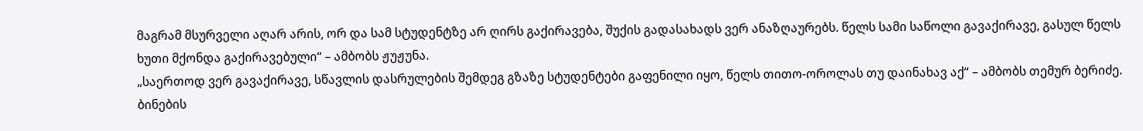მაგრამ მსურველი აღარ არის, ორ და სამ სტუდენტზე არ ღირს გაქირავება, შუქის გადასახადს ვერ ანაზღაურებს. წელს სამი საწოლი გავაქირავე, გასულ წელს ხუთი მქონდა გაქირავებული“ – ამბობს ჟუჟუნა.
„საერთოდ ვერ გავაქირავე, სწავლის დასრულების შემდეგ გზაზე სტუდენტები გაფენილი იყო, წელს თითო-ოროლას თუ დაინახავ აქ“ – ამბობს თემურ ბერიძე.
ბინების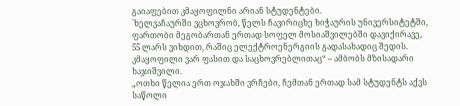გაიაფებით კმაყოფილნი არიან სტუდენტები.
`ხელვაჩაურში ვცხოვრობ, წელს ჩავირიცხე ხიჭაურის უნივერსიტეტში, ფართობი მეგობართან ერთად სოფელ მოსიაშვილებში დავიქირავე, 55 ლარს ვიხდით, რაშიც ელექტროენერგიის გადასახადიც შედის. კმაყოფილი ვარ ფასით და საცხოვრებლითაც“ – ამბობს მზისადარი ხაჯიშვილი.
„ოთხი წელია ერთ ოჯახში ვრჩები, ჩემთან ერთად სამ სტუდენტს აქვს საწოლი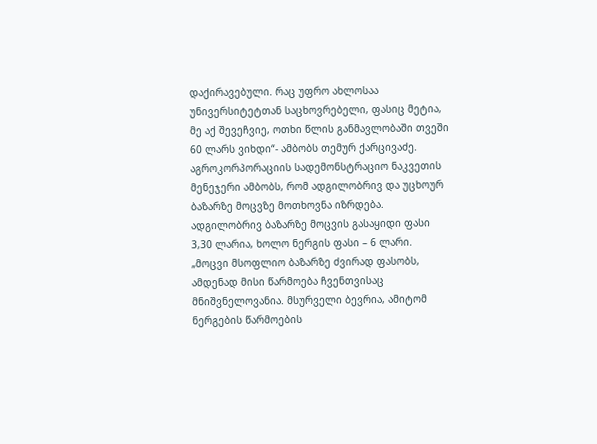დაქირავებული. რაც უფრო ახლოსაა უნივერსიტეტთან საცხოვრებელი, ფასიც მეტია, მე აქ შევეჩვიე, ოთხი წლის განმავლობაში თვეში 60 ლარს ვიხდი“- ამბობს თემურ ქარცივაძე.
აგროკორპორაციის სადემონსტრაციო ნაკვეთის მენეჯერი ამბობს, რომ ადგილობრივ და უცხოურ ბაზარზე მოცვზე მოთხოვნა იზრდება. ადგილობრივ ბაზარზე მოცვის გასაყიდი ფასი 3,30 ლარია, ხოლო ნერგის ფასი – 6 ლარი.
„მოცვი მსოფლიო ბაზარზე ძვირად ფასობს, ამდენად მისი წარმოება ჩვენთვისაც მნიშვნელოვანია. მსურველი ბევრია, ამიტომ ნერგების წარმოების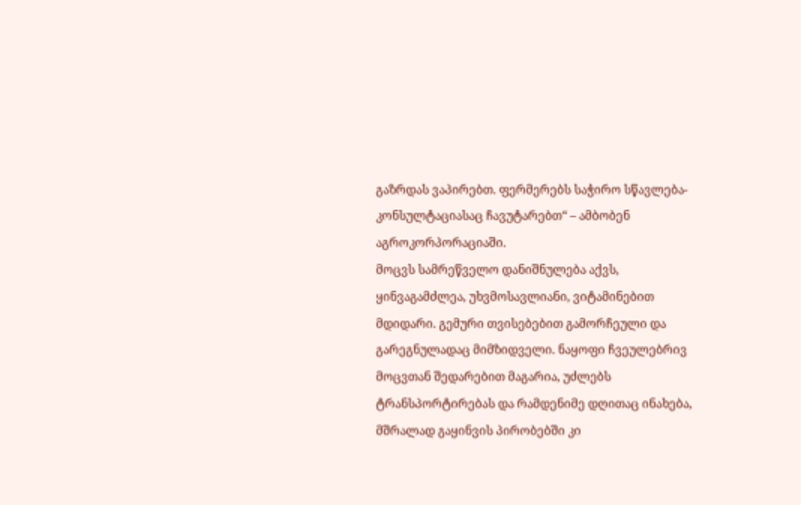გაზრდას ვაპირებთ. ფერმერებს საჭირო სწავლება-კონსულტაციასაც ჩავუტარებთ“ – ამბობენ აგროკორპორაციაში.
მოცვს სამრეწველო დანიშნულება აქვს, ყინვაგამძლეა, უხვმოსავლიანი, ვიტამინებით მდიდარი. გემური თვისებებით გამორჩეული და გარეგნულადაც მიმზიდველი. ნაყოფი ჩვეულებრივ მოცვთან შედარებით მაგარია, უძლებს ტრანსპორტირებას და რამდენიმე დღითაც ინახება, მშრალად გაყინვის პირობებში კი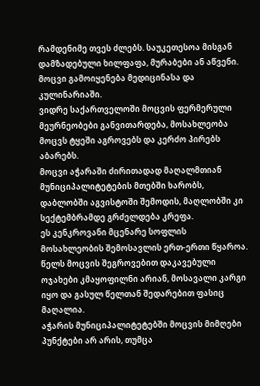რამდენიმე თვეს ძლებს. საუკეთესოა მისგან დამზადებული ხილფაფა, მურაბები ან აწვენი. მოცვი გამოიყენება მედიცინასა და კულინარიაში.
ვიდრე საქართველოში მოცვის ფერმერული მეურნეობები განვითარდება, მოსახლეობა მოცვს ტყეში აგროვებს და კერძო პირებს აბარებს.
მოცვი აჭარაში ძირითადად მაღალმთიან მუნიციპალიტეტების მთებში ხარობს, დაბლობში აგვისტოში შემოდის, მაღლობში კი სექტემბრამდე გრძელდება კრეფა.
ეს კენკროვანი მცენარე სოფლის მოსახლეობის შემოსავლის ერთ-ერთი წყაროა. წელს მოცვის შეგროვებით დაკავებული ოჯახები კმაყოფილნი არიან, მოსავალი კარგი იყო და გასულ წელთან შედარებით ფასიც მაღალია.
აჭარის მუნიციპალიტეტებში მოცვის მიმღები პუნქტები არ არის, თუმცა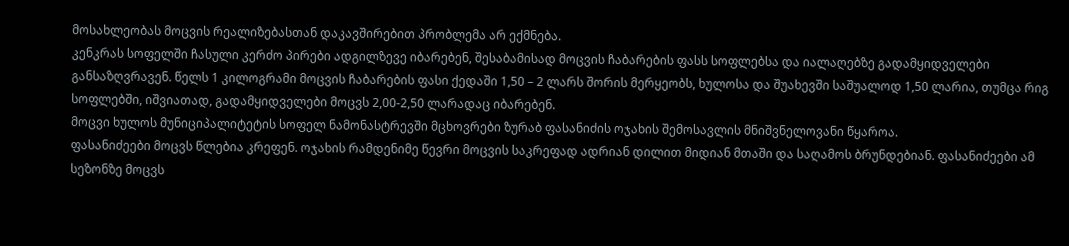მოსახლეობას მოცვის რეალიზებასთან დაკავშირებით პრობლემა არ ექმნება.
კენკრას სოფელში ჩასული კერძო პირები ადგილზევე იბარებენ, შესაბამისად მოცვის ჩაბარების ფასს სოფლებსა და იალაღებზე გადამყიდველები განსაზღვრავენ. წელს 1 კილოგრამი მოცვის ჩაბარების ფასი ქედაში 1,50 – 2 ლარს შორის მერყეობს, ხულოსა და შუახევში საშუალოდ 1,50 ლარია, თუმცა რიგ სოფლებში, იშვიათად, გადამყიდველები მოცვს 2,00-2,50 ლარადაც იბარებენ.
მოცვი ხულოს მუნიციპალიტეტის სოფელ ნამონასტრევში მცხოვრები ზურაბ ფასანიძის ოჯახის შემოსავლის მნიშვნელოვანი წყაროა.
ფასანიძეები მოცვს წლებია კრეფენ. ოჯახის რამდენიმე წევრი მოცვის საკრეფად ადრიან დილით მიდიან მთაში და საღამოს ბრუნდებიან. ფასანიძეები ამ სეზონზე მოცვს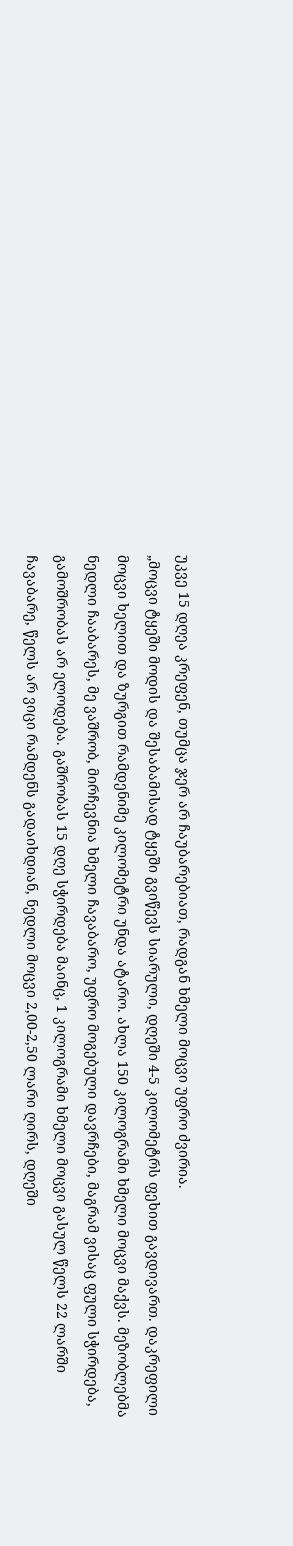უკვე 15 დღეა კრეფენ, თუმცა ჯერ არ ჩაუბარებიათ, რადგან ხმელი მოცვი უფრო ძვირია.
„მოცვი ტყეში მოდის და შესაბამისად ტყეში გვიწევს სიარული, დღეში 4-5 კილომეტრს ფეხით გავდივართ. დაკრეფილი მოცვი ხელით და ზურგით რამდენიმე კილომეტრი უნდა ატარო. ახლა 150 კილოგრამი ხმელი მოცვი მაქვს. მეზობლებმა ნედლი ჩააბარეს, მე ვაშრობ, მირჩევნია ხმელი ჩავაბარო, უფრო მოგებული დავრჩები, მაგრამ ვისაც ფული სჭირდება, გამოშრობას არ ელოდება. გაშრობას 15 დღე სჭირდება მაინც, 1 კილოგრამი ხმელი მოცვი გასულ წელს 22 ლარში ჩავაბარე, წელს არ ვიცი რამდენს გადაიხდიან, ნედლი მოცვი 2,00-2,50 ლარი ღირს, დღეში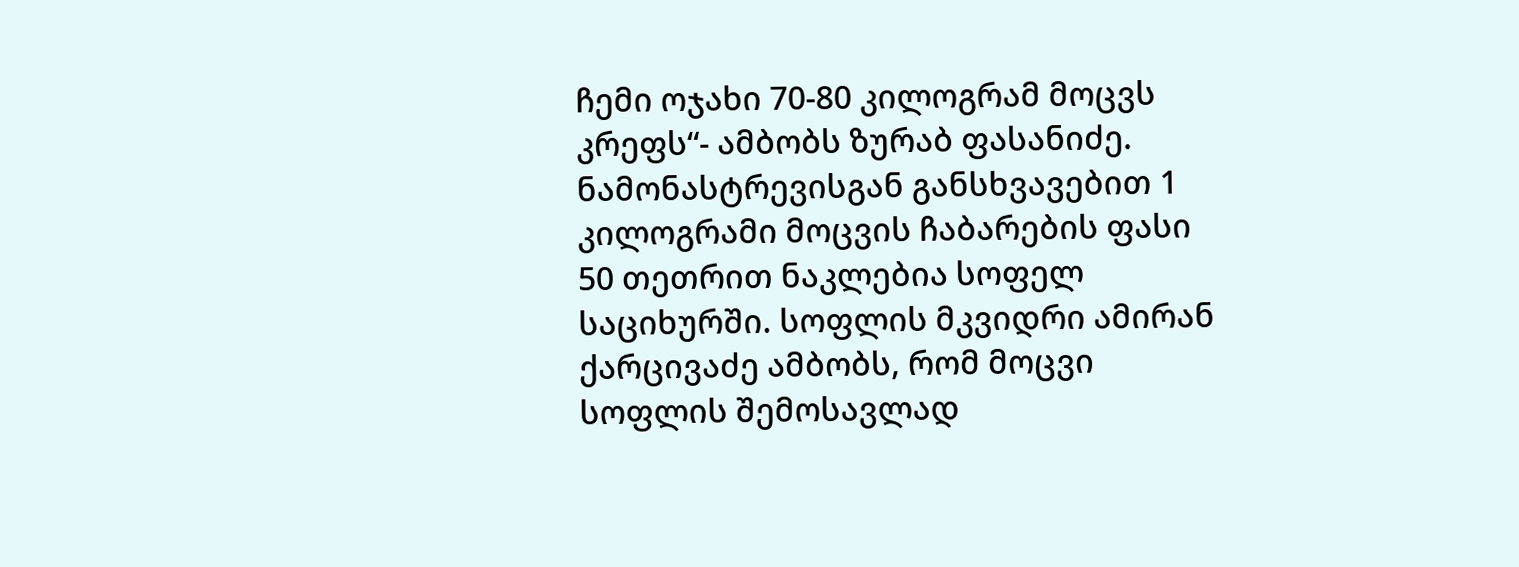ჩემი ოჯახი 70-80 კილოგრამ მოცვს კრეფს“- ამბობს ზურაბ ფასანიძე.
ნამონასტრევისგან განსხვავებით 1 კილოგრამი მოცვის ჩაბარების ფასი 50 თეთრით ნაკლებია სოფელ საციხურში. სოფლის მკვიდრი ამირან ქარცივაძე ამბობს, რომ მოცვი სოფლის შემოსავლად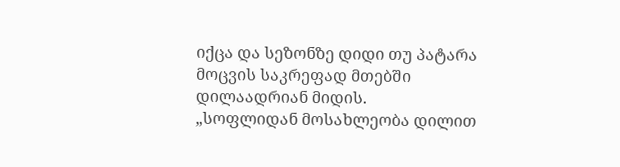იქცა და სეზონზე დიდი თუ პატარა მოცვის საკრეფად მთებში დილაადრიან მიდის.
„სოფლიდან მოსახლეობა დილით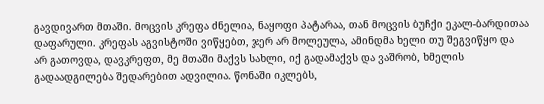გავდივართ მთაში. მოცვის კრეფა ძნელია, ნაყოფი პატარაა, თან მოცვის ბუჩქი ეკალ-ბარდითაა დაფარული. კრეფას აგვისტოში ვიწყებთ, ჯერ არ მოლეულა, ამინდმა ხელი თუ შეგვიწყო და არ გათოვდა, დავკრეფთ, მე მთაში მაქვს სახლი, იქ გადამაქვს და ვაშრობ, ხმელის გადაადგილება შედარებით ადვილია. წონაში იკლებს,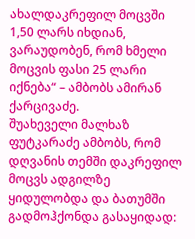ახალდაკრეფილ მოცვში 1,50 ლარს იხდიან, ვარაუდობენ, რომ ხმელი მოცვის ფასი 25 ლარი იქნება“ – ამბობს ამირან ქარცივაძე.
შუახეველი მალხაზ ფუტკარაძე ამბობს, რომ დღვანის თემში დაკრეფილ მოცვს ადგილზე ყიდულობდა და ბათუმში გადმოჰქონდა გასაყიდად: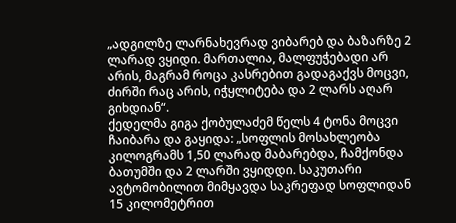„ადგილზე ლარნახევრად ვიბარებ და ბაზარზე 2 ლარად ვყიდი. მართალია, მალფუჭებადი არ არის, მაგრამ როცა კასრებით გადაგაქვს მოცვი, ძირში რაც არის, იჭყლიტება და 2 ლარს აღარ გიხდიან“.
ქედელმა გიგა ქობულაძემ წელს 4 ტონა მოცვი ჩაიბარა და გაყიდა: „სოფლის მოსახლეობა კილოგრამს 1,50 ლარად მაბარებდა, ჩამქონდა ბათუმში და 2 ლარში ვყიდდი. საკუთარი ავტომობილით მიმყავდა საკრეფად სოფლიდან 15 კილომეტრით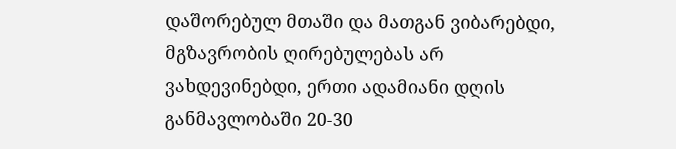დაშორებულ მთაში და მათგან ვიბარებდი, მგზავრობის ღირებულებას არ ვახდევინებდი, ერთი ადამიანი დღის განმავლობაში 20-30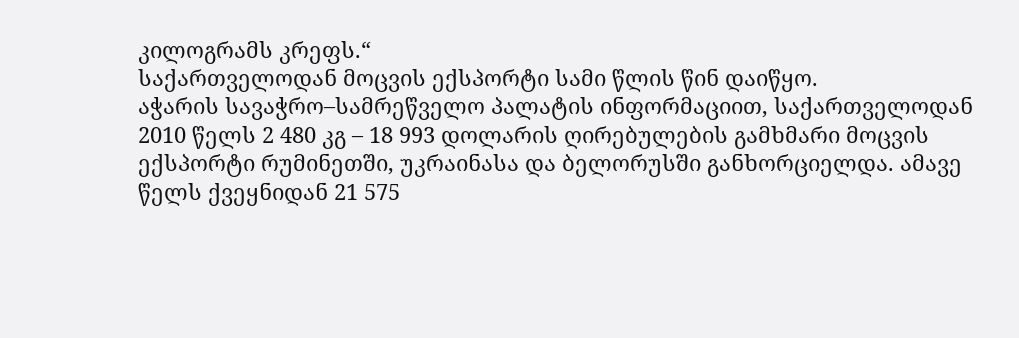კილოგრამს კრეფს.“
საქართველოდან მოცვის ექსპორტი სამი წლის წინ დაიწყო.
აჭარის სავაჭრო–სამრეწველო პალატის ინფორმაციით, საქართველოდან 2010 წელს 2 480 კგ – 18 993 დოლარის ღირებულების გამხმარი მოცვის ექსპორტი რუმინეთში, უკრაინასა და ბელორუსში განხორციელდა. ამავე წელს ქვეყნიდან 21 575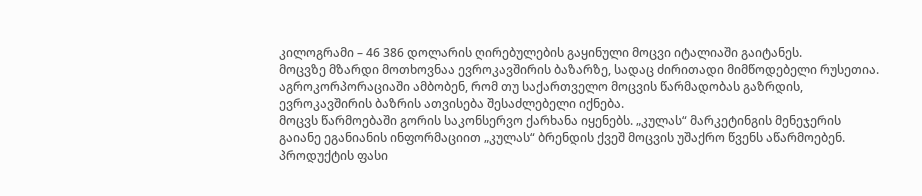კილოგრამი – 46 386 დოლარის ღირებულების გაყინული მოცვი იტალიაში გაიტანეს.
მოცვზე მზარდი მოთხოვნაა ევროკავშირის ბაზარზე, სადაც ძირითადი მიმწოდებელი რუსეთია. აგროკორპორაციაში ამბობენ, რომ თუ საქართველო მოცვის წარმადობას გაზრდის, ევროკავშირის ბაზრის ათვისება შესაძლებელი იქნება.
მოცვს წარმოებაში გორის საკონსერვო ქარხანა იყენებს. „კულას“ მარკეტინგის მენეჯერის გაიანე ეგანიანის ინფორმაციით „კულას“ ბრენდის ქვეშ მოცვის უშაქრო წვენს აწარმოებენ. პროდუქტის ფასი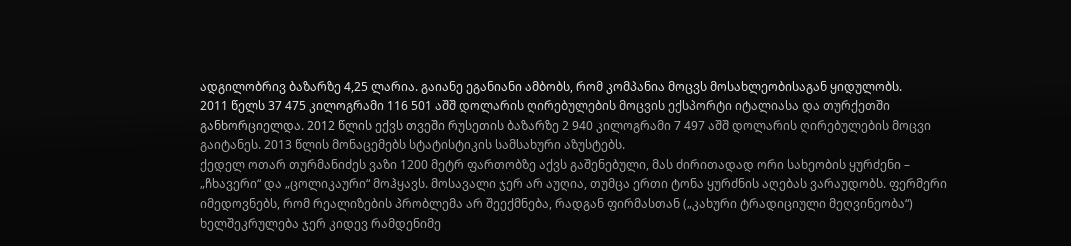ადგილობრივ ბაზარზე 4,25 ლარია. გაიანე ეგანიანი ამბობს, რომ კომპანია მოცვს მოსახლეობისაგან ყიდულობს.
2011 წელს 37 475 კილოგრამი 116 501 აშშ დოლარის ღირებულების მოცვის ექსპორტი იტალიასა და თურქეთში განხორციელდა. 2012 წლის ექვს თვეში რუსეთის ბაზარზე 2 940 კილოგრამი 7 497 აშშ დოლარის ღირებულების მოცვი გაიტანეს. 2013 წლის მონაცემებს სტატისტიკის სამსახური აზუსტებს.
ქედელ ოთარ თურმანიძეს ვაზი 1200 მეტრ ფართობზე აქვს გაშენებული, მას ძირითადად ორი სახეობის ყურძენი – „ჩხავერი“ და „ცოლიკაური“ მოჰყავს. მოსავალი ჯერ არ აუღია, თუმცა ერთი ტონა ყურძნის აღებას ვარაუდობს. ფერმერი იმედოვნებს, რომ რეალიზების პრობლემა არ შეექმნება, რადგან ფირმასთან („კახური ტრადიციული მეღვინეობა“) ხელშეკრულება ჯერ კიდევ რამდენიმე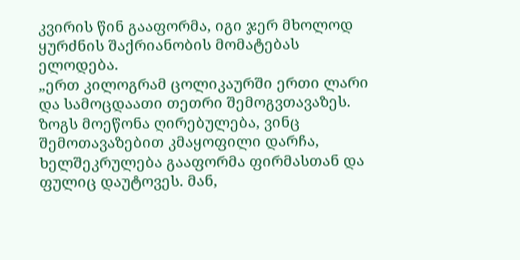კვირის წინ გააფორმა, იგი ჯერ მხოლოდ ყურძნის შაქრიანობის მომატებას ელოდება.
„ერთ კილოგრამ ცოლიკაურში ერთი ლარი და სამოცდაათი თეთრი შემოგვთავაზეს. ზოგს მოეწონა ღირებულება, ვინც შემოთავაზებით კმაყოფილი დარჩა, ხელშეკრულება გააფორმა ფირმასთან და ფულიც დაუტოვეს. მან,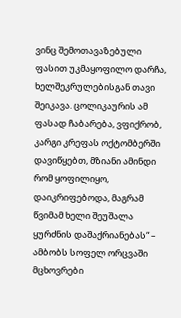ვინც შემოთავაზებული ფასით უკმაყოფილო დარჩა, ხელშეკრულებისგან თავი შეიკავა. ცოლიკაურის ამ ფასად ჩაბარება, ვფიქრობ, კარგი კრეფას ოქტომბერში დავიწყებთ, მზიანი ამინდი რომ ყოფილიყო, დაიკრიფებოდა, მაგრამ წვიმამ ხელი შეუშალა ყურძნის დაშაქრიანებას“ – ამბობს სოფელ ორცვაში მცხოვრები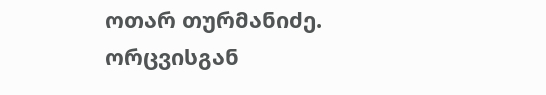ოთარ თურმანიძე.
ორცვისგან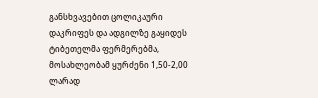განსხვავებით ცოლიკაური დაკრიფეს და ადგილზე გაყიდეს ტიბეთელმა ფერმერებმა, მოსახლეობამ ყურძენი 1,50-2,00 ლარად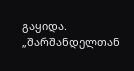გაყიდა.
„შარშანდელთან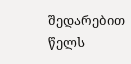შედარებით წელს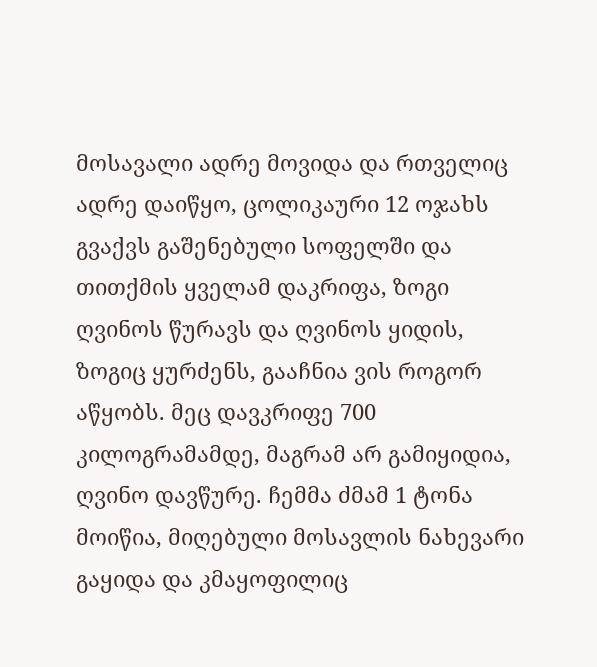მოსავალი ადრე მოვიდა და რთველიც ადრე დაიწყო, ცოლიკაური 12 ოჯახს გვაქვს გაშენებული სოფელში და თითქმის ყველამ დაკრიფა, ზოგი ღვინოს წურავს და ღვინოს ყიდის, ზოგიც ყურძენს, გააჩნია ვის როგორ აწყობს. მეც დავკრიფე 700 კილოგრამამდე, მაგრამ არ გამიყიდია, ღვინო დავწურე. ჩემმა ძმამ 1 ტონა მოიწია, მიღებული მოსავლის ნახევარი გაყიდა და კმაყოფილიც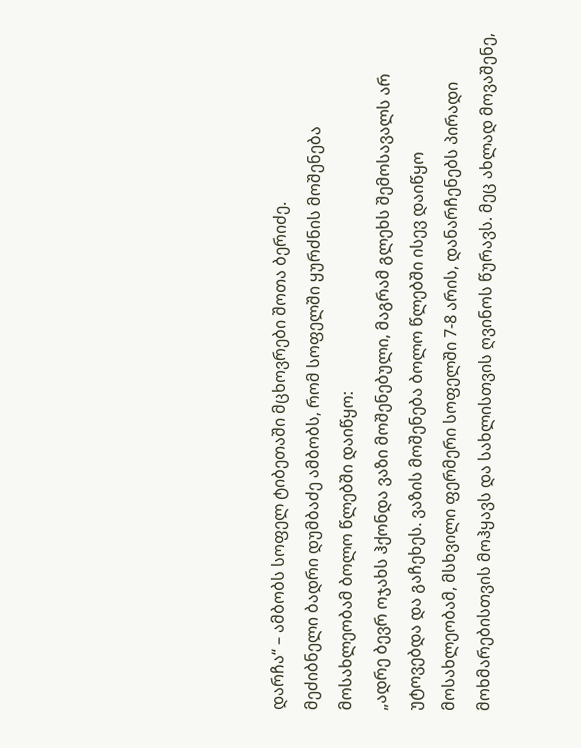დარჩა“ – ამბობს სოფელ ტიბეთაში მცხოვრები შოთა ბერიძე.
მეძიბნელი ბადრი დუმბაძე ამბობს, რომ სოფელში ყურძნის მოშენება მოსახლეობამ ბოლო წლებში დაიწყო:
„ადრე ბევრ ოჯახს ჰქონდა ვაზი მოშენებული, მაგრამ გლეხს შემოსავალს არ უტოვებდა და გაჩეხეს. ვაზის მოშენება ბოლო წლებში ისევ დაიწყო მოსახლეობამ, მსხვილი ფერმერი სოფელში 7-8 არის, დანარჩენებს პირადი მოხმარებისთვის მოჰყავს და სახლისთვის ღვინოს წურავს. მეც ახლად მოვაშენე,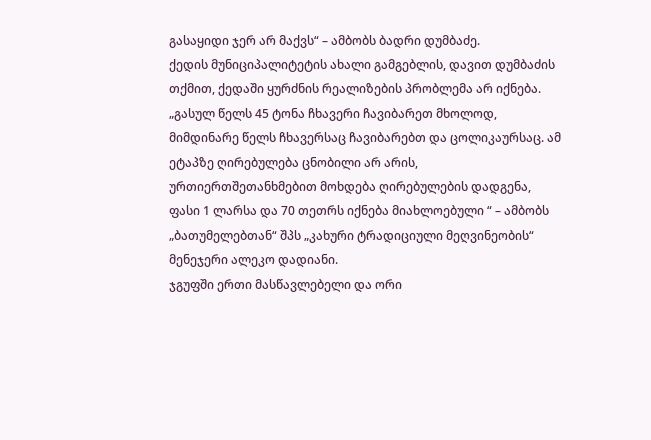გასაყიდი ჯერ არ მაქვს“ – ამბობს ბადრი დუმბაძე.
ქედის მუნიციპალიტეტის ახალი გამგებლის, დავით დუმბაძის თქმით, ქედაში ყურძნის რეალიზების პრობლემა არ იქნება.
„გასულ წელს 45 ტონა ჩხავერი ჩავიბარეთ მხოლოდ, მიმდინარე წელს ჩხავერსაც ჩავიბარებთ და ცოლიკაურსაც. ამ ეტაპზე ღირებულება ცნობილი არ არის, ურთიერთშეთანხმებით მოხდება ღირებულების დადგენა, ფასი 1 ლარსა და 70 თეთრს იქნება მიახლოებული “ – ამბობს „ბათუმელებთან“ შპს „კახური ტრადიციული მეღვინეობის“ მენეჯერი ალეკო დადიანი.
ჯგუფში ერთი მასწავლებელი და ორი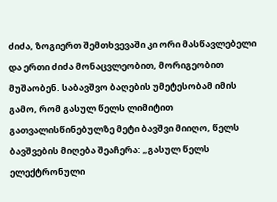ძიძა, ზოგიერთ შემთხვევაში კი ორი მასწავლებელი და ერთი ძიძა მონაცვლეობით, მორიგეობით მუშაობენ. საბავშვო ბაღების უმეტესობამ იმის გამო, რომ გასულ წელს ლიმიტით გათვალისწინებულზე მეტი ბავშვი მიიღო, წელს ბავშვების მიღება შეაჩერა: „გასულ წელს ელექტრონული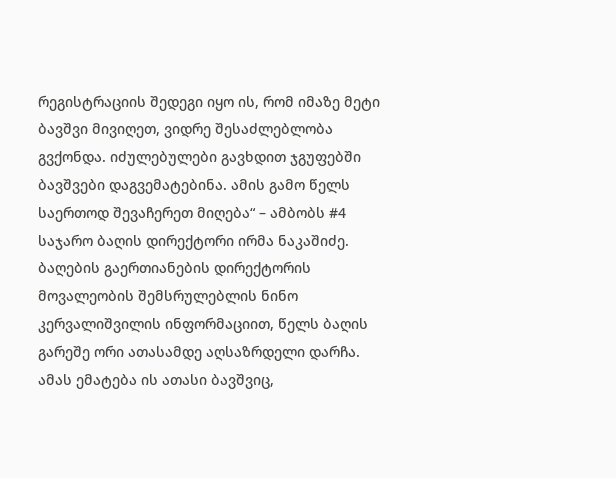რეგისტრაციის შედეგი იყო ის, რომ იმაზე მეტი ბავშვი მივიღეთ, ვიდრე შესაძლებლობა გვქონდა. იძულებულები გავხდით ჯგუფებში ბავშვები დაგვემატებინა. ამის გამო წელს საერთოდ შევაჩერეთ მიღება“ – ამბობს #4 საჯარო ბაღის დირექტორი ირმა ნაკაშიძე.
ბაღების გაერთიანების დირექტორის მოვალეობის შემსრულებლის ნინო კერვალიშვილის ინფორმაციით, წელს ბაღის გარეშე ორი ათასამდე აღსაზრდელი დარჩა. ამას ემატება ის ათასი ბავშვიც,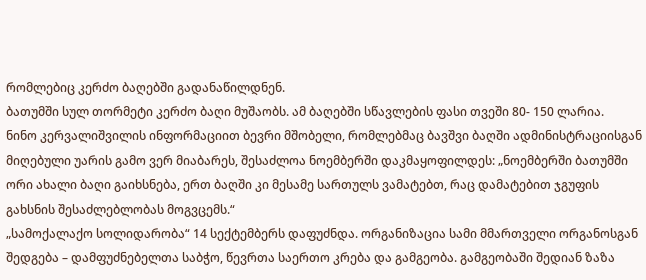რომლებიც კერძო ბაღებში გადანაწილდნენ.
ბათუმში სულ თორმეტი კერძო ბაღი მუშაობს. ამ ბაღებში სწავლების ფასი თვეში 80- 150 ლარია.
ნინო კერვალიშვილის ინფორმაციით ბევრი მშობელი, რომლებმაც ბავშვი ბაღში ადმინისტრაციისგან მიღებული უარის გამო ვერ მიაბარეს, შესაძლოა ნოემბერში დაკმაყოფილდეს: „ნოემბერში ბათუმში ორი ახალი ბაღი გაიხსნება, ერთ ბაღში კი მესამე სართულს ვამატებთ, რაც დამატებით ჯგუფის გახსნის შესაძლებლობას მოგვცემს.“
„სამოქალაქო სოლიდარობა“ 14 სექტემბერს დაფუძნდა. ორგანიზაცია სამი მმართველი ორგანოსგან შედგება – დამფუძნებელთა საბჭო, წევრთა საერთო კრება და გამგეობა. გამგეობაში შედიან ზაზა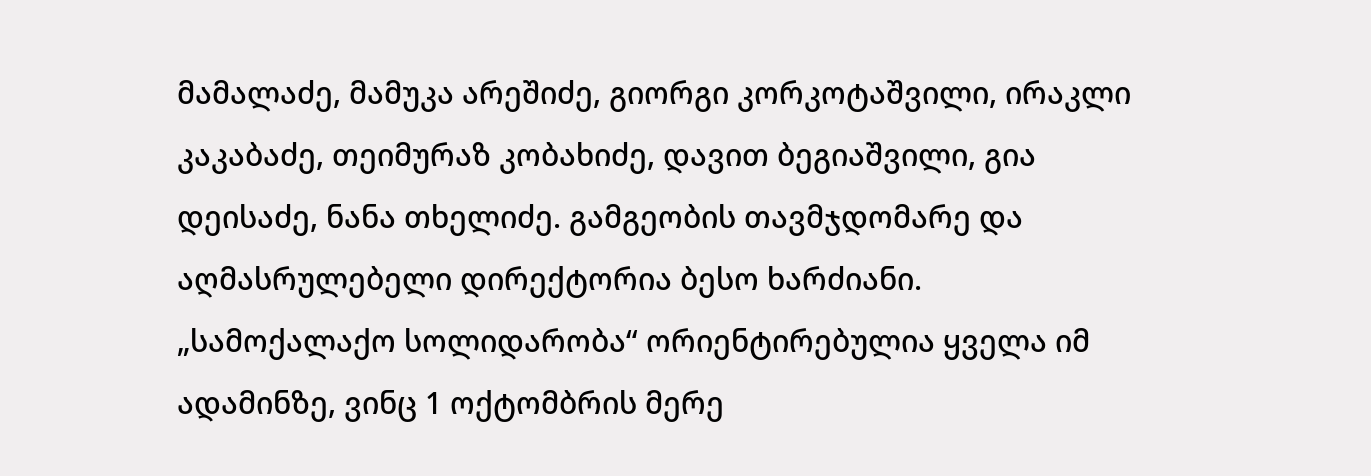მამალაძე, მამუკა არეშიძე, გიორგი კორკოტაშვილი, ირაკლი კაკაბაძე, თეიმურაზ კობახიძე, დავით ბეგიაშვილი, გია დეისაძე, ნანა თხელიძე. გამგეობის თავმჯდომარე და აღმასრულებელი დირექტორია ბესო ხარძიანი.
„სამოქალაქო სოლიდარობა“ ორიენტირებულია ყველა იმ ადამინზე, ვინც 1 ოქტომბრის მერე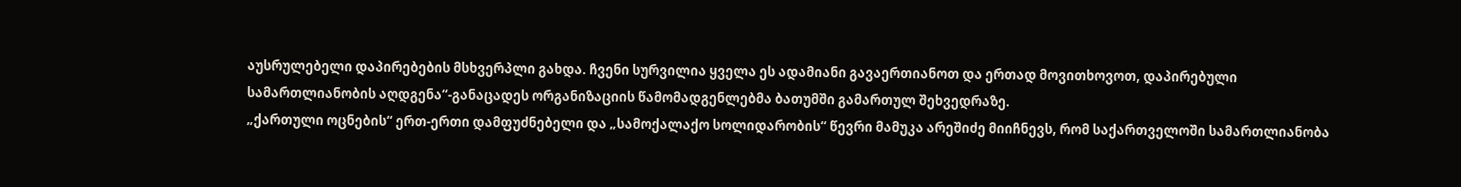აუსრულებელი დაპირებების მსხვერპლი გახდა. ჩვენი სურვილია ყველა ეს ადამიანი გავაერთიანოთ და ერთად მოვითხოვოთ, დაპირებული სამართლიანობის აღდგენა“-განაცადეს ორგანიზაციის წამომადგენლებმა ბათუმში გამართულ შეხვედრაზე.
„ქართული ოცნების“ ერთ-ერთი დამფუძნებელი და „სამოქალაქო სოლიდარობის“ წევრი მამუკა არეშიძე მიიჩნევს, რომ საქართველოში სამართლიანობა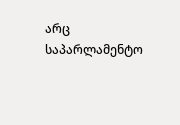არც საპარლამენტო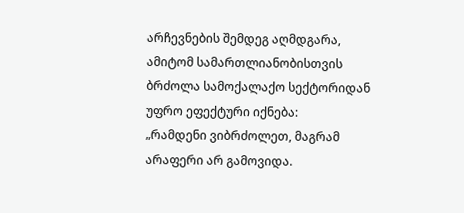არჩევნების შემდეგ აღმდგარა, ამიტომ სამართლიანობისთვის ბრძოლა სამოქალაქო სექტორიდან უფრო ეფექტური იქნება:
„რამდენი ვიბრძოლეთ, მაგრამ არაფერი არ გამოვიდა.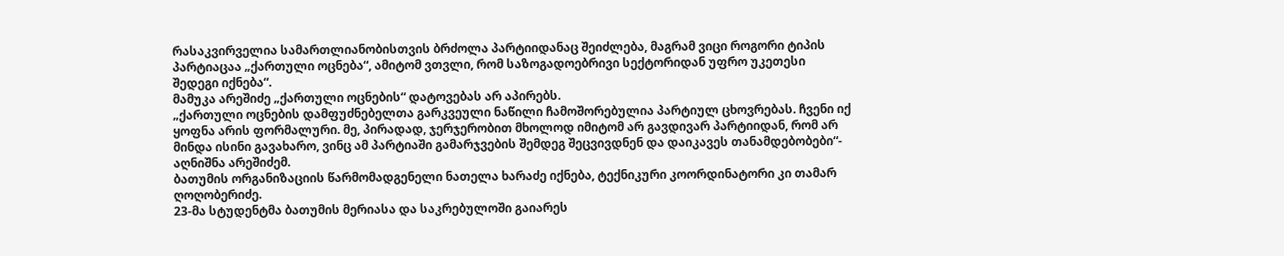რასაკვირველია სამართლიანობისთვის ბრძოლა პარტიიდანაც შეიძლება, მაგრამ ვიცი როგორი ტიპის პარტიაცაა „ქართული ოცნება“, ამიტომ ვთვლი, რომ საზოგადოებრივი სექტორიდან უფრო უკეთესი შედეგი იქნება“.
მამუკა არეშიძე „ქართული ოცნების“ დატოვებას არ აპირებს.
„ქართული ოცნების დამფუძნებელთა გარკვეული ნაწილი ჩამოშორებულია პარტიულ ცხოვრებას. ჩვენი იქ ყოფნა არის ფორმალური. მე, პირადად, ჯერჯერობით მხოლოდ იმიტომ არ გავდივარ პარტიიდან, რომ არ მინდა ისინი გავახარო, ვინც ამ პარტიაში გამარჯვების შემდეგ შეცვივდნენ და დაიკავეს თანამდებობები“- აღნიშნა არეშიძემ.
ბათუმის ორგანიზაციის წარმომადგენელი ნათელა ხარაძე იქნება, ტექნიკური კოორდინატორი კი თამარ ღოღობერიძე.
23-მა სტუდენტმა ბათუმის მერიასა და საკრებულოში გაიარეს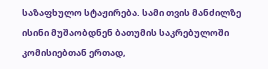საზაფხულო სტაჟირება. სამი თვის მანძილზე ისინი მუშაობდნენ ბათუმის საკრებულოში კომისიებთან ერთად,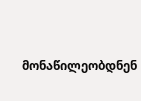მონაწილეობდნენ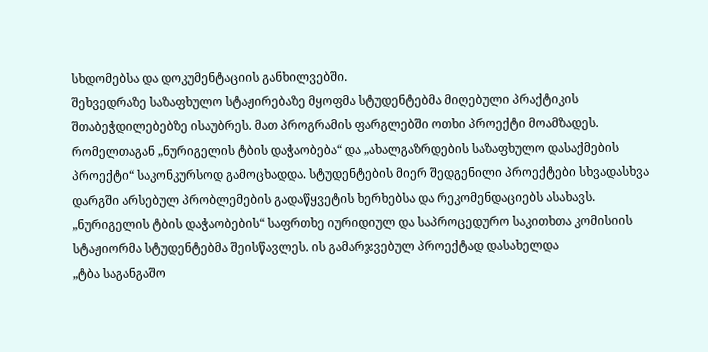სხდომებსა და დოკუმენტაციის განხილვებში.
შეხვედრაზე საზაფხულო სტაჟირებაზე მყოფმა სტუდენტებმა მიღებული პრაქტიკის შთაბეჭდილებებზე ისაუბრეს. მათ პროგრამის ფარგლებში ოთხი პროექტი მოამზადეს. რომელთაგან „ნურიგელის ტბის დაჭაობება“ და „ახალგაზრდების საზაფხულო დასაქმების პროექტი“ საკონკურსოდ გამოცხადდა. სტუდენტების მიერ შედგენილი პროექტები სხვადასხვა დარგში არსებულ პრობლემების გადაწყვეტის ხერხებსა და რეკომენდაციებს ასახავს.
„ნურიგელის ტბის დაჭაობების“ საფრთხე იურიდიულ და საპროცედურო საკითხთა კომისიის სტაჟიორმა სტუდენტებმა შეისწავლეს. ის გამარჯვებულ პროექტად დასახელდა
„ტბა საგანგაშო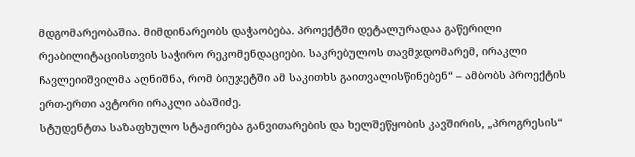მდგომარეობაშია. მიმდინარეობს დაჭაობება. პროექტში დეტალურადაა გაწერილი რეაბილიტაციისთვის საჭირო რეკომენდაციები. საკრებულოს თავმჯდომარემ, ირაკლი ჩავლეიიშვილმა აღნიშნა, რომ ბიუჯეტში ამ საკითხს გაითვალისწინებენ“ – ამბობს პროექტის ერთ-ერთი ავტორი ირაკლი აბაშიძე.
სტუდენტთა საზაფხულო სტაჟირება განვითარების და ხელშეწყობის კავშირის, „პროგრესის“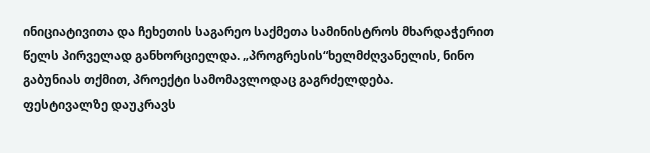ინიციატივითა და ჩეხეთის საგარეო საქმეთა სამინისტროს მხარდაჭერით წელს პირველად განხორციელდა. „პროგრესის“ხელმძღვანელის, ნინო გაბუნიას თქმით, პროექტი სამომავლოდაც გაგრძელდება.
ფესტივალზე დაუკრავს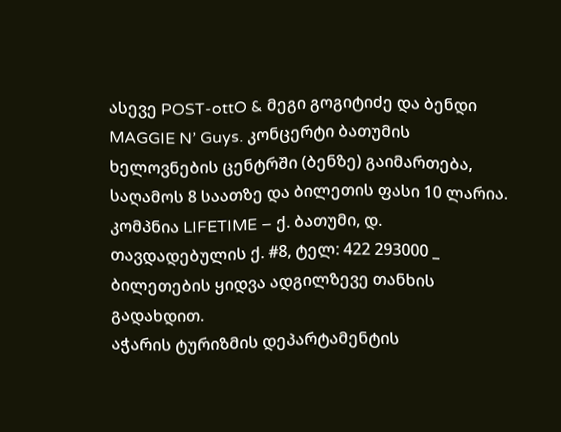ასევე POST-ottO & მეგი გოგიტიძე და ბენდი MAGGIE N’ Guys. კონცერტი ბათუმის ხელოვნების ცენტრში (ბენზე) გაიმართება, საღამოს 8 საათზე და ბილეთის ფასი 10 ლარია.
კომპნია LIFETIME – ქ. ბათუმი, დ. თავდადებულის ქ. #8, ტელ: 422 293000 _ ბილეთების ყიდვა ადგილზევე თანხის გადახდით.
აჭარის ტურიზმის დეპარტამენტის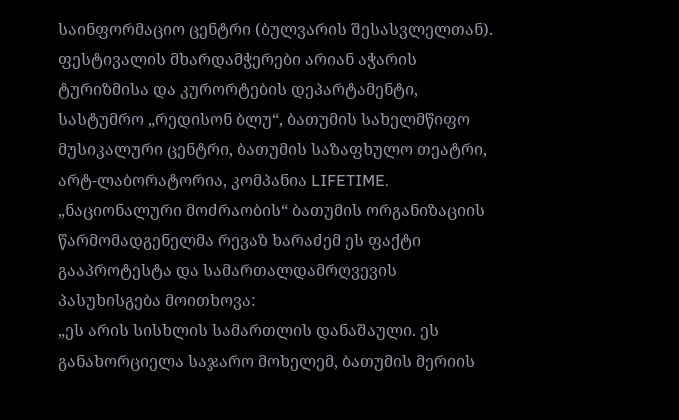საინფორმაციო ცენტრი (ბულვარის შესასვლელთან).
ფესტივალის მხარდამჭერები არიან აჭარის ტურიზმისა და კურორტების დეპარტამენტი, სასტუმრო „რედისონ ბლუ“, ბათუმის სახელმწიფო მუსიკალური ცენტრი, ბათუმის საზაფხულო თეატრი, არტ-ლაბორატორია, კომპანია LIFETIME.
„ნაციონალური მოძრაობის“ ბათუმის ორგანიზაციის წარმომადგენელმა რევაზ ხარაძემ ეს ფაქტი გააპროტესტა და სამართალდამრღვევის პასუხისგება მოითხოვა:
„ეს არის სისხლის სამართლის დანაშაული. ეს განახორციელა საჯარო მოხელემ, ბათუმის მერიის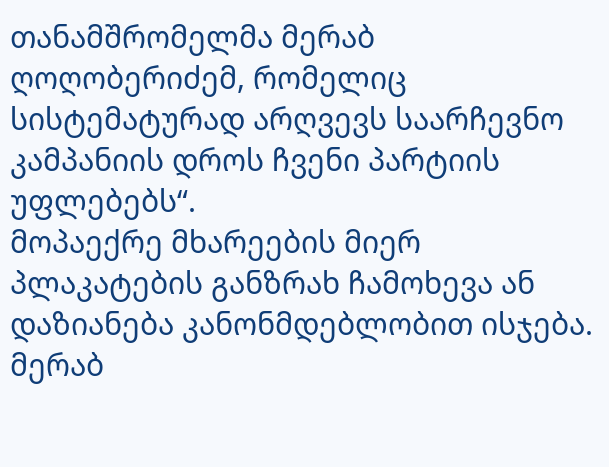თანამშრომელმა მერაბ ღოღობერიძემ, რომელიც სისტემატურად არღვევს საარჩევნო კამპანიის დროს ჩვენი პარტიის უფლებებს“.
მოპაექრე მხარეების მიერ პლაკატების განზრახ ჩამოხევა ან დაზიანება კანონმდებლობით ისჯება. მერაბ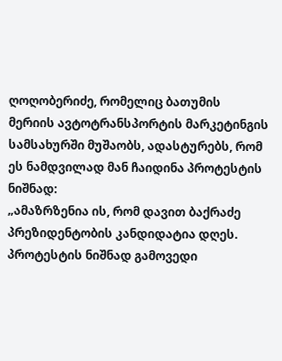ღოღობერიძე, რომელიც ბათუმის მერიის ავტოტრანსპორტის მარკეტინგის სამსახურში მუშაობს, ადასტურებს, რომ ეს ნამდვილად მან ჩაიდინა პროტესტის ნიშნად:
„ამაზრზენია ის, რომ დავით ბაქრაძე პრეზიდენტობის კანდიდატია დღეს. პროტესტის ნიშნად გამოვედი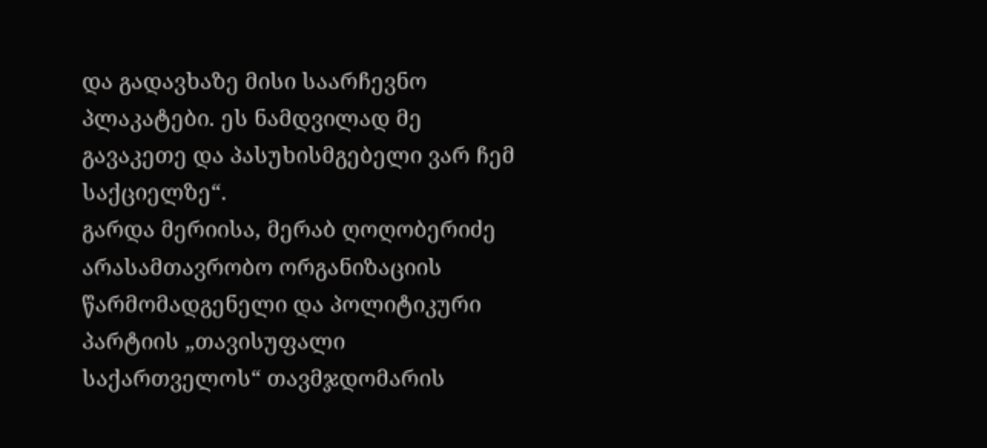და გადავხაზე მისი საარჩევნო პლაკატები. ეს ნამდვილად მე გავაკეთე და პასუხისმგებელი ვარ ჩემ საქციელზე“.
გარდა მერიისა, მერაბ ღოღობერიძე არასამთავრობო ორგანიზაციის წარმომადგენელი და პოლიტიკური პარტიის „თავისუფალი საქართველოს“ თავმჯდომარის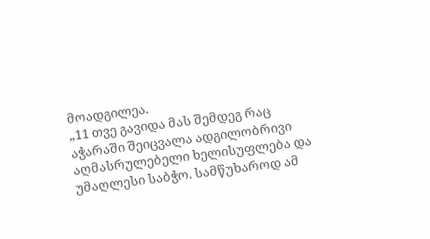მოადგილეა.
„11 თვე გავიდა მას შემდეგ რაც აჭარაში შეიცვალა ადგილობრივი აღმასრულებელი ხელისუფლება და უმაღლესი საბჭო. სამწუხაროდ ამ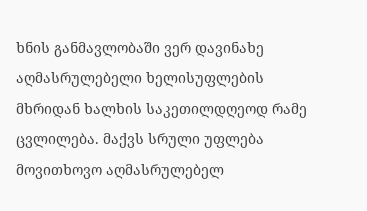ხნის განმავლობაში ვერ დავინახე აღმასრულებელი ხელისუფლების მხრიდან ხალხის საკეთილდღეოდ რამე ცვლილება. მაქვს სრული უფლება მოვითხოვო აღმასრულებელ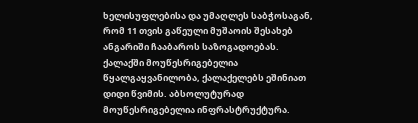ხელისუფლებისა და უმაღლეს საბჭოსაგან, რომ 11 თვის გაწეული მუშაოის შესახებ ანგარიში ჩააბაროს საზოგადოებას. ქალაქში მოუწესრიგებელია წყალგაყვანილობა, ქალაქელებს ეშინიათ დიდი წვიმის. აბსოლუტურად მოუწესრიგებელია ინფრასტრუქტურა.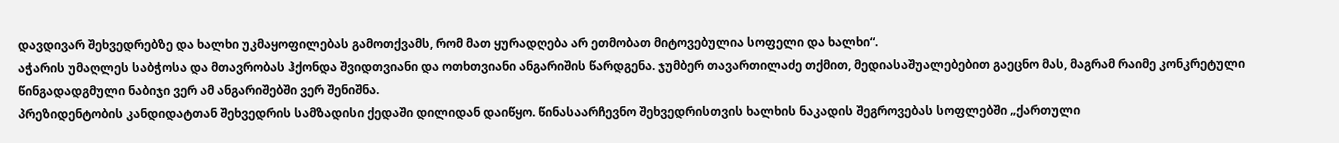დავდივარ შეხვედრებზე და ხალხი უკმაყოფილებას გამოთქვამს, რომ მათ ყურადღება არ ეთმობათ მიტოვებულია სოფელი და ხალხი“.
აჭარის უმაღლეს საბჭოსა და მთავრობას ჰქონდა შვიდთვიანი და ოთხთვიანი ანგარიშის წარდგენა. ჯუმბერ თავართილაძე თქმით, მედიასაშუალებებით გაეცნო მას, მაგრამ რაიმე კონკრეტული წინგადადგმული ნაბიჯი ვერ ამ ანგარიშებში ვერ შენიშნა.
პრეზიდენტობის კანდიდატთან შეხვედრის სამზადისი ქედაში დილიდან დაიწყო. წინასაარჩევნო შეხვედრისთვის ხალხის ნაკადის შეგროვებას სოფლებში „ქართული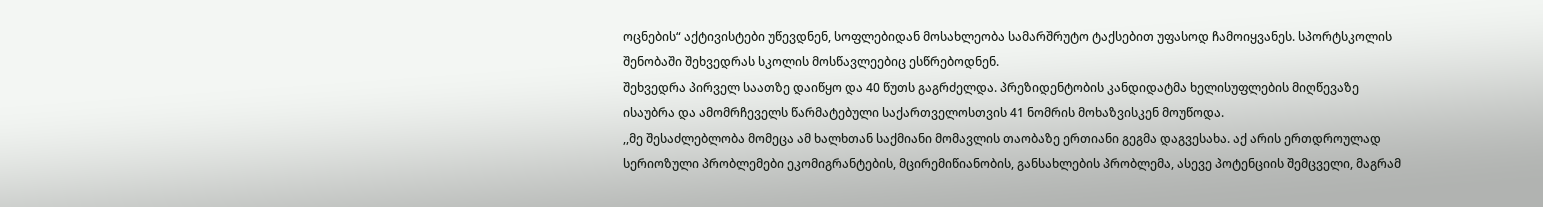ოცნების“ აქტივისტები უწევდნენ, სოფლებიდან მოსახლეობა სამარშრუტო ტაქსებით უფასოდ ჩამოიყვანეს. სპორტსკოლის შენობაში შეხვედრას სკოლის მოსწავლეებიც ესწრებოდნენ.
შეხვედრა პირველ საათზე დაიწყო და 40 წუთს გაგრძელდა. პრეზიდენტობის კანდიდატმა ხელისუფლების მიღწევაზე ისაუბრა და ამომრჩეველს წარმატებული საქართველოსთვის 41 ნომრის მოხაზვისკენ მოუწოდა.
,,მე შესაძლებლობა მომეცა ამ ხალხთან საქმიანი მომავლის თაობაზე ერთიანი გეგმა დაგვესახა. აქ არის ერთდროულად სერიოზული პრობლემები ეკომიგრანტების, მცირემიწიანობის, განსახლების პრობლემა, ასევე პოტენციის შემცველი, მაგრამ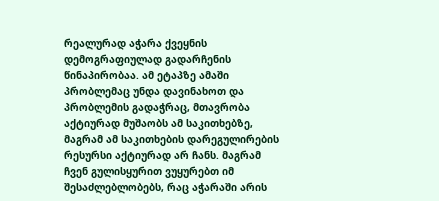რეალურად აჭარა ქვეყნის დემოგრაფიულად გადარჩენის წინაპირობაა. ამ ეტაპზე ამაში პრობლემაც უნდა დავინახოთ და პრობლემის გადაჭრაც, მთავრობა აქტიურად მუშაობს ამ საკითხებზე, მაგრამ ამ საკითხების დარეგულირების რესურსი აქტიურად არ ჩანს. მაგრამ ჩვენ გულისყურით ვუყურებთ იმ შესაძლებლობებს, რაც აჭარაში არის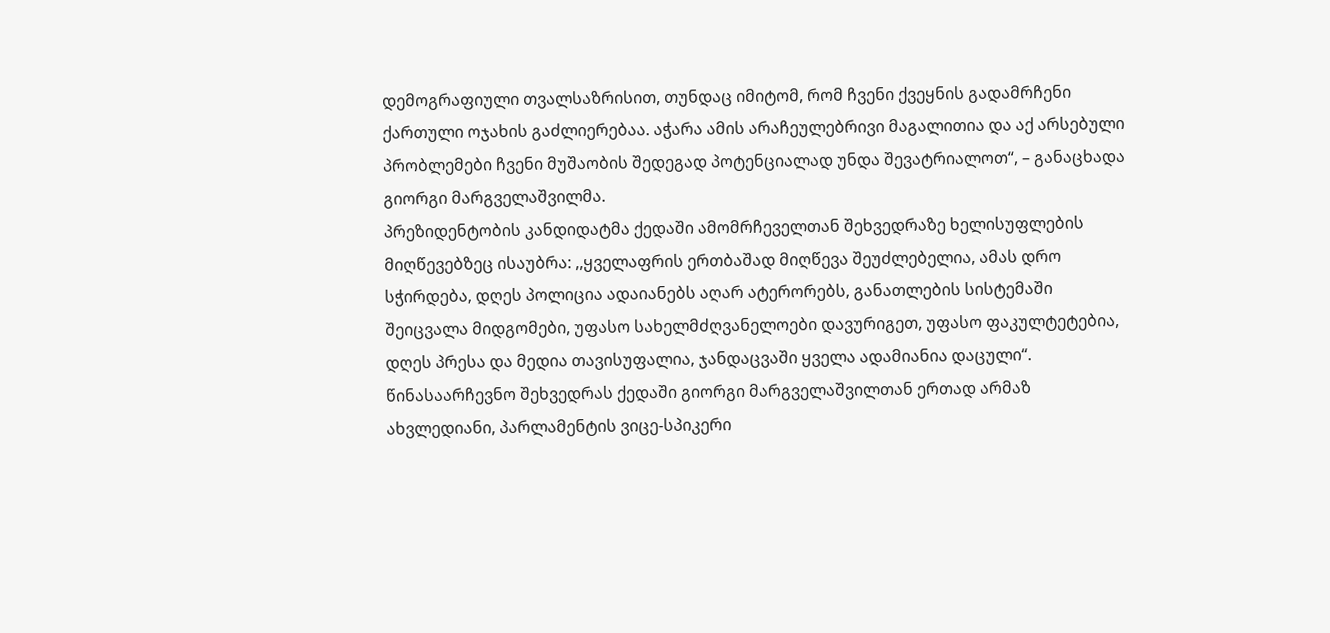დემოგრაფიული თვალსაზრისით, თუნდაც იმიტომ, რომ ჩვენი ქვეყნის გადამრჩენი ქართული ოჯახის გაძლიერებაა. აჭარა ამის არაჩეულებრივი მაგალითია და აქ არსებული პრობლემები ჩვენი მუშაობის შედეგად პოტენციალად უნდა შევატრიალოთ“, – განაცხადა გიორგი მარგველაშვილმა.
პრეზიდენტობის კანდიდატმა ქედაში ამომრჩეველთან შეხვედრაზე ხელისუფლების მიღწევებზეც ისაუბრა: ,,ყველაფრის ერთბაშად მიღწევა შეუძლებელია, ამას დრო სჭირდება, დღეს პოლიცია ადაიანებს აღარ ატერორებს, განათლების სისტემაში შეიცვალა მიდგომები, უფასო სახელმძღვანელოები დავურიგეთ, უფასო ფაკულტეტებია, დღეს პრესა და მედია თავისუფალია, ჯანდაცვაში ყველა ადამიანია დაცული“.
წინასაარჩევნო შეხვედრას ქედაში გიორგი მარგველაშვილთან ერთად არმაზ ახვლედიანი, პარლამენტის ვიცე-სპიკერი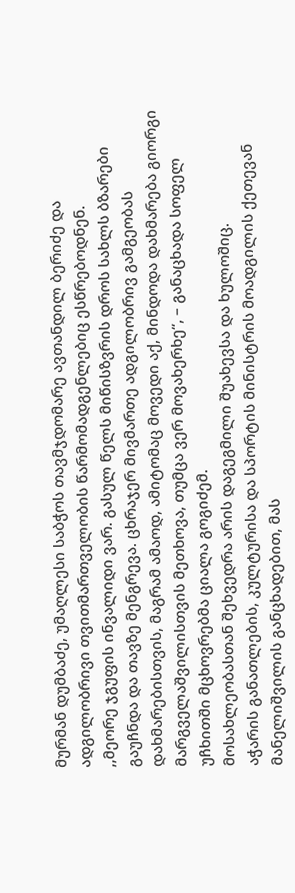მურმან დუმბაძე, უმაღლესი საბჭოს თავმჯდომარე ავთანდილ ბერიძე და ადგილობრივი თვითმართველობის წარმომადგენლებიც ესწრებოდნენ.
,,მეორე ჯგუფის ინვალიდი ვარ. გასულ წელს მიწისზვრის დროს სახლს ბზარები გაუჩნდა და თავზე მენგრევა. ცხრაჯერ მივმართე ადგილობრივ გამგეობას დახმარებისთვის, მაგრამ ამაოდ, ამიტომაც მოვედი აქ, მინდოდა დახმარება გიორგი მარგველაშვილისთვის მეთხოვა, თუმცა ვერ მოვახერხე“, – განაცხადა სოფელ უჩხითში მცხოვრებმა ციალა გოგიძემ.
მოსახლეობასთან შეხვედრა არის დაგეგმილი შუახევსა და ხულოშიც.
აჭარის განათლების, კულტურისა და სპორტის მინისტრის მოადგილის ქეთევან მანელიშვილის განცხადებით, მას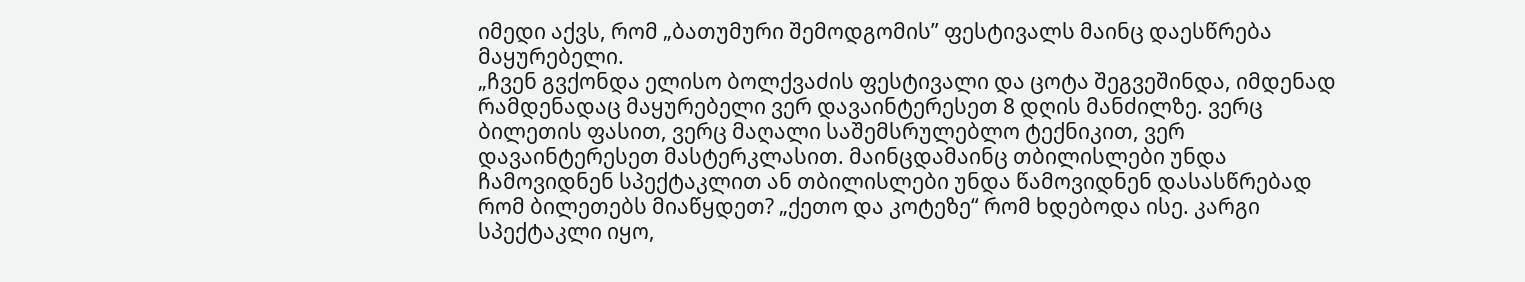იმედი აქვს, რომ „ბათუმური შემოდგომის” ფესტივალს მაინც დაესწრება მაყურებელი.
„ჩვენ გვქონდა ელისო ბოლქვაძის ფესტივალი და ცოტა შეგვეშინდა, იმდენად რამდენადაც მაყურებელი ვერ დავაინტერესეთ 8 დღის მანძილზე. ვერც ბილეთის ფასით, ვერც მაღალი საშემსრულებლო ტექნიკით, ვერ დავაინტერესეთ მასტერკლასით. მაინცდამაინც თბილისლები უნდა ჩამოვიდნენ სპექტაკლით ან თბილისლები უნდა წამოვიდნენ დასასწრებად რომ ბილეთებს მიაწყდეთ? „ქეთო და კოტეზე“ რომ ხდებოდა ისე. კარგი სპექტაკლი იყო,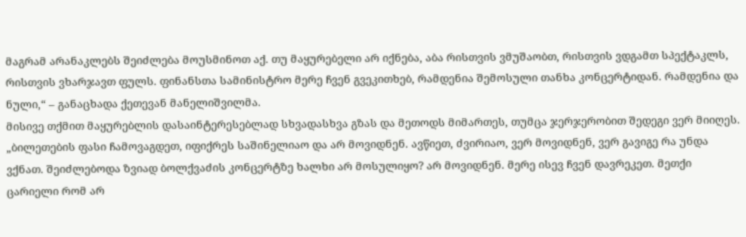მაგრამ არანაკლებს შეიძლება მოუსმინოთ აქ. თუ მაყურებელი არ იქნება, აბა რისთვის ვმუშაობთ, რისთვის ვდგამთ სპექტაკლს, რისთვის ვხარჯავთ ფულს. ფინანსთა სამინისტრო მერე ჩვენ გვეკითხებ, რამდენია შემოსული თანხა კონცერტიდან. რამდენია და ნული,“ – განაცხადა ქეთევან მანელიშვილმა.
მისივე თქმით მაყურებლის დასაინტერესებლად სხვადასხვა გზას და მეთოდს მიმართეს, თუმცა ჯერჯერობით შედეგი ვერ მიიღეს.
„ბილეთების ფასი ჩამოვაგდეთ, იფიქრეს საშინელიაო და არ მოვიდნენ. ავწიეთ, ძვირიაო, ვერ მოვიდნენ, ვერ გავიგე რა უნდა ვქნათ. შეიძლებოდა ზვიად ბოლქვაძის კონცერტზე ხალხი არ მოსულიყო? არ მოვიდნენ. მერე ისევ ჩვენ დავრეკეთ. მეთქი ცარიელი რომ არ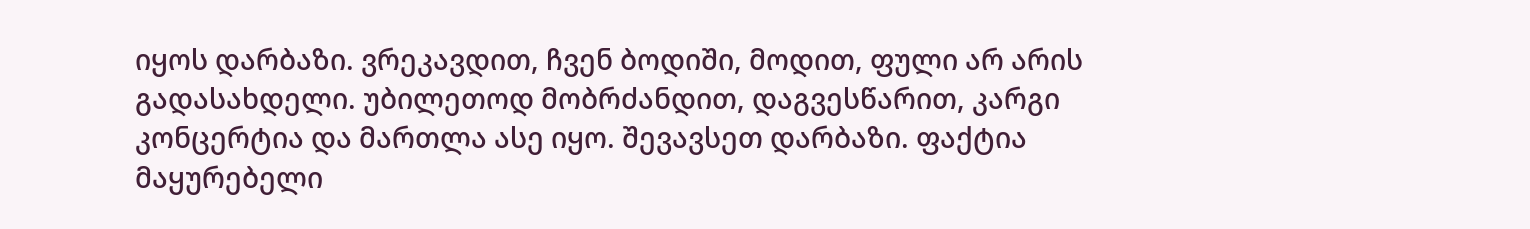იყოს დარბაზი. ვრეკავდით, ჩვენ ბოდიში, მოდით, ფული არ არის გადასახდელი. უბილეთოდ მობრძანდით, დაგვესწარით, კარგი კონცერტია და მართლა ასე იყო. შევავსეთ დარბაზი. ფაქტია მაყურებელი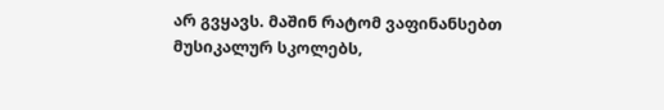არ გვყავს. მაშინ რატომ ვაფინანსებთ მუსიკალურ სკოლებს,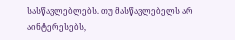სასწავლებლებს. თუ მასწავლებელს არ აინტერესებს,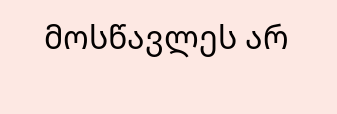მოსწავლეს არ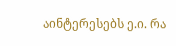აინტერესებს ე.ი. რა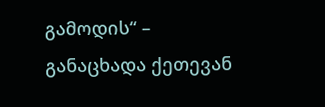გამოდის“ – განაცხადა ქეთევან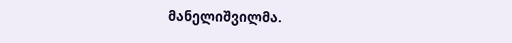მანელიშვილმა.